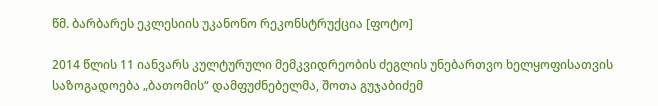წმ. ბარბარეს ეკლესიის უკანონო რეკონსტრუქცია [ფოტო]

2014 წლის 11 იანვარს კულტურული მემკვიდრეობის ძეგლის უნებართვო ხელყოფისათვის საზოგადოება „ბათომის“ დამფუძნებელმა, შოთა გუჯაბიძემ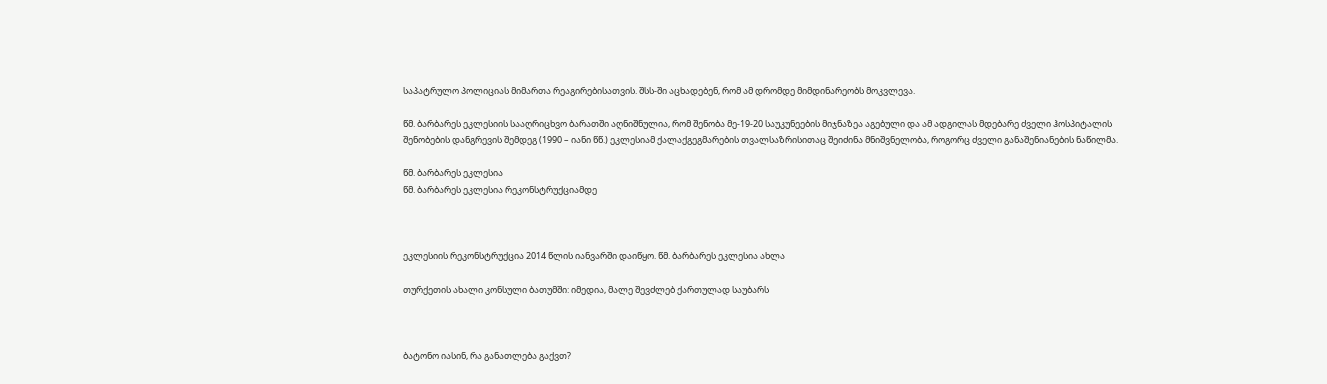საპატრულო პოლიციას მიმართა რეაგირებისათვის. შსს-ში აცხადებენ, რომ ამ დრომდე მიმდინარეობს მოკვლევა.

წმ. ბარბარეს ეკლესიის სააღრიცხვო ბარათში აღნიშნულია, რომ შენობა მე-19-20 საუკუნეების მიჯნაზეა აგებული და ამ ადგილას მდებარე ძველი ჰოსპიტალის შენობების დანგრევის შემდეგ (1990 – იანი წწ.) ეკლესიამ ქალაქგეგმარების თვალსაზრისითაც შეიძინა მნიშვნელობა, როგორც ძველი განაშენიანების ნაწილმა.

წმ. ბარბარეს ეკლესია
წმ. ბარბარეს ეკლესია რეკონსტრუქციამდე



ეკლესიის რეკონსტრუქცია 2014 წლის იანვარში დაიწყო. წმ. ბარბარეს ეკლესია ახლა

თურქეთის ახალი კონსული ბათუმში: იმედია, მალე შევძლებ ქართულად საუბარს



ბატონო იასინ, რა განათლება გაქვთ?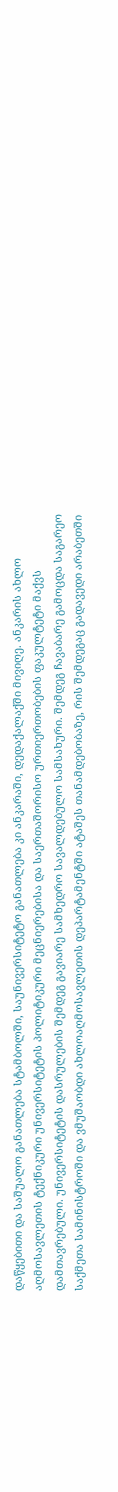დაწყებითი და საშუალო განათლება სტამბოლში, საუნივერსიტეტო განათლება კი ანკარაში, დედაქალაქში მივიღე. ანკარის ახლო აღმოსავლეთის ტექნიკური უნივერსიტეტის პოლიტიკური მეცნიერებისა და საერთაშორისო ურთიერთობების ფაკულტეტი მაქვს დამთავრებული. უნივერსიტეტის დასრულების შემდეგ გავიარე სამხედრო სავალდებულო სამსახური. შემდეგ ჩავაბარე გამოცდა საგარეო საქმეთა სამინისტროში და ვმუშაობდი ახლოაღმოსავლეთის დეპარტამენტში ატაშეს თანამდებობაზე, რის შემდეგაც გადავედი არაბეთში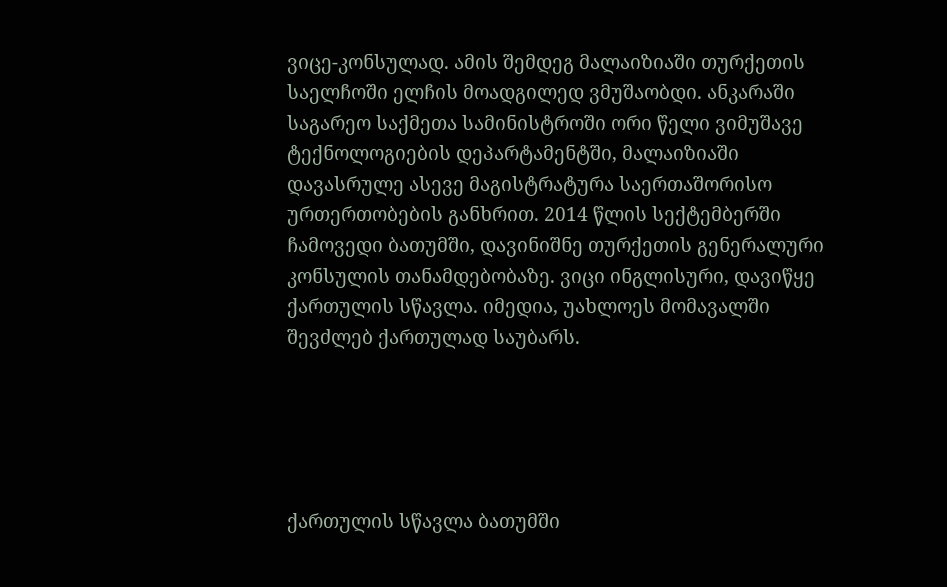ვიცე-კონსულად. ამის შემდეგ მალაიზიაში თურქეთის საელჩოში ელჩის მოადგილედ ვმუშაობდი. ანკარაში საგარეო საქმეთა სამინისტროში ორი წელი ვიმუშავე ტექნოლოგიების დეპარტამენტში, მალაიზიაში დავასრულე ასევე მაგისტრატურა საერთაშორისო ურთერთობების განხრით. 2014 წლის სექტემბერში ჩამოვედი ბათუმში, დავინიშნე თურქეთის გენერალური კონსულის თანამდებობაზე. ვიცი ინგლისური, დავიწყე ქართულის სწავლა. იმედია, უახლოეს მომავალში შევძლებ ქართულად საუბარს.





ქართულის სწავლა ბათუმში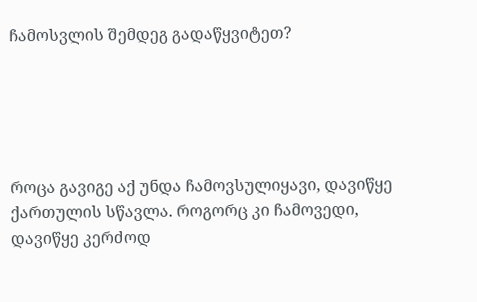ჩამოსვლის შემდეგ გადაწყვიტეთ?





როცა გავიგე აქ უნდა ჩამოვსულიყავი, დავიწყე ქართულის სწავლა. როგორც კი ჩამოვედი, დავიწყე კერძოდ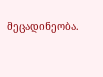მეცადინეობა.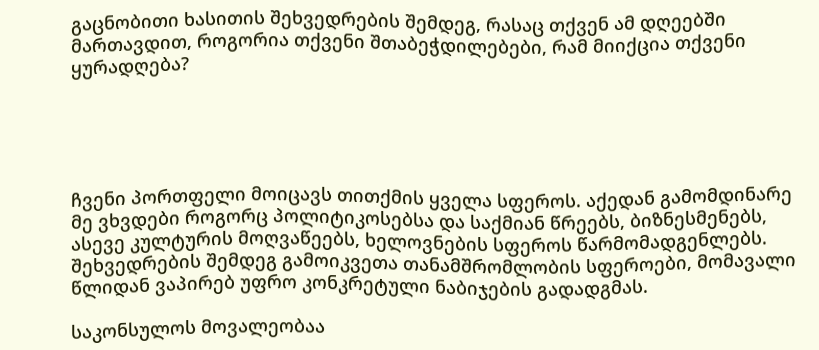გაცნობითი ხასითის შეხვედრების შემდეგ, რასაც თქვენ ამ დღეებში მართავდით, როგორია თქვენი შთაბეჭდილებები, რამ მიიქცია თქვენი ყურადღება?





ჩვენი პორთფელი მოიცავს თითქმის ყველა სფეროს. აქედან გამომდინარე მე ვხვდები როგორც პოლიტიკოსებსა და საქმიან წრეებს, ბიზნესმენებს, ასევე კულტურის მოღვაწეებს, ხელოვნების სფეროს წარმომადგენლებს. შეხვედრების შემდეგ გამოიკვეთა თანამშრომლობის სფეროები, მომავალი წლიდან ვაპირებ უფრო კონკრეტული ნაბიჯების გადადგმას.

საკონსულოს მოვალეობაა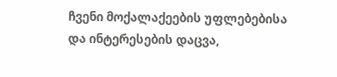ჩვენი მოქალაქეების უფლებებისა და ინტერესების დაცვა,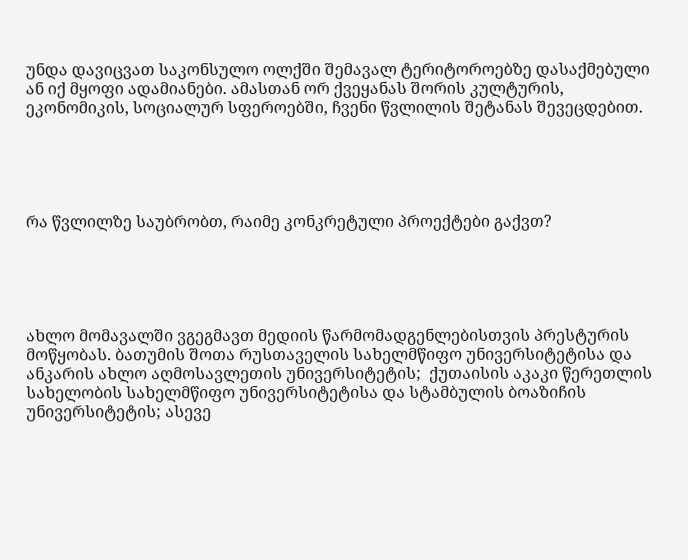უნდა დავიცვათ საკონსულო ოლქში შემავალ ტერიტოროებზე დასაქმებული ან იქ მყოფი ადამიანები. ამასთან ორ ქვეყანას შორის კულტურის, ეკონომიკის, სოციალურ სფეროებში, ჩვენი წვლილის შეტანას შევეცდებით.





რა წვლილზე საუბრობთ, რაიმე კონკრეტული პროექტები გაქვთ?





ახლო მომავალში ვგეგმავთ მედიის წარმომადგენლებისთვის პრესტურის მოწყობას. ბათუმის შოთა რუსთაველის სახელმწიფო უნივერსიტეტისა და ანკარის ახლო აღმოსავლეთის უნივერსიტეტის;  ქუთაისის აკაკი წერეთლის სახელობის სახელმწიფო უნივერსიტეტისა და სტამბულის ბოაზიჩის უნივერსიტეტის; ასევე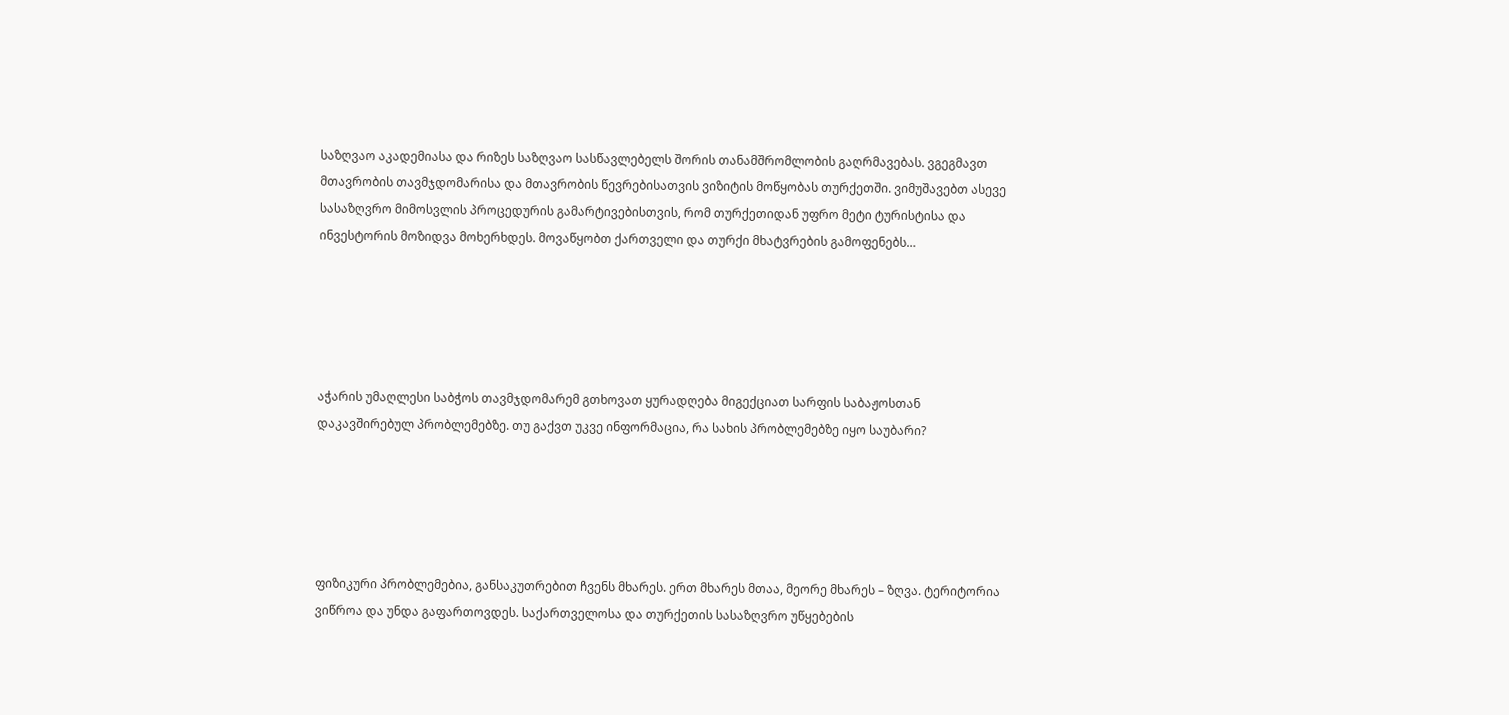საზღვაო აკადემიასა და რიზეს საზღვაო სასწავლებელს შორის თანამშრომლობის გაღრმავებას. ვგეგმავთ მთავრობის თავმჯდომარისა და მთავრობის წევრებისათვის ვიზიტის მოწყობას თურქეთში. ვიმუშავებთ ასევე სასაზღვრო მიმოსვლის პროცედურის გამარტივებისთვის, რომ თურქეთიდან უფრო მეტი ტურისტისა და ინვესტორის მოზიდვა მოხერხდეს. მოვაწყობთ ქართველი და თურქი მხატვრების გამოფენებს…





აჭარის უმაღლესი საბჭოს თავმჯდომარემ გთხოვათ ყურადღება მიგექციათ სარფის საბაჟოსთან დაკავშირებულ პრობლემებზე. თუ გაქვთ უკვე ინფორმაცია, რა სახის პრობლემებზე იყო საუბარი?





ფიზიკური პრობლემებია, განსაკუთრებით ჩვენს მხარეს. ერთ მხარეს მთაა, მეორე მხარეს – ზღვა. ტერიტორია ვიწროა და უნდა გაფართოვდეს. საქართველოსა და თურქეთის სასაზღვრო უწყებების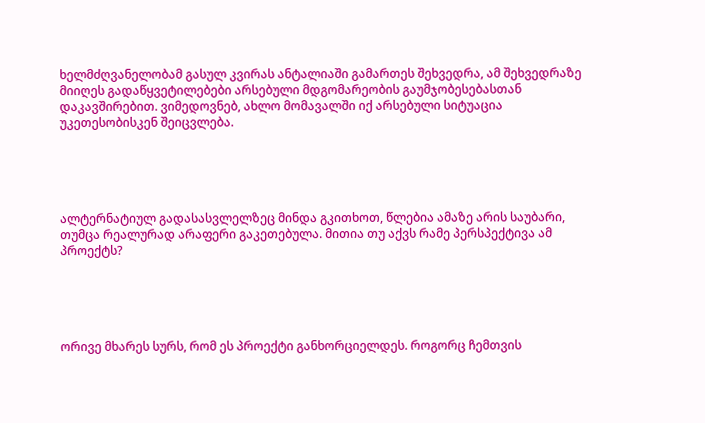ხელმძღვანელობამ გასულ კვირას ანტალიაში გამართეს შეხვედრა, ამ შეხვედრაზე მიიღეს გადაწყვეტილებები არსებული მდგომარეობის გაუმჯობესებასთან დაკავშირებით. ვიმედოვნებ, ახლო მომავალში იქ არსებული სიტუაცია უკეთესობისკენ შეიცვლება.





ალტერნატიულ გადასასვლელზეც მინდა გკითხოთ, წლებია ამაზე არის საუბარი, თუმცა რეალურად არაფერი გაკეთებულა. მითია თუ აქვს რამე პერსპექტივა ამ პროექტს?





ორივე მხარეს სურს, რომ ეს პროექტი განხორციელდეს. როგორც ჩემთვის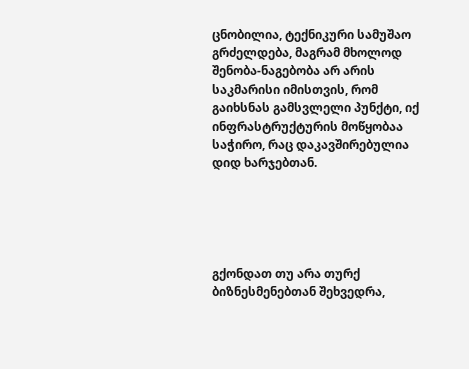ცნობილია, ტექნიკური სამუშაო გრძელდება, მაგრამ მხოლოდ შენობა-ნაგებობა არ არის საკმარისი იმისთვის, რომ გაიხსნას გამსვლელი პუნქტი, იქ ინფრასტრუქტურის მოწყობაა საჭირო, რაც დაკავშირებულია დიდ ხარჯებთან.





გქონდათ თუ არა თურქ ბიზნესმენებთან შეხვედრა,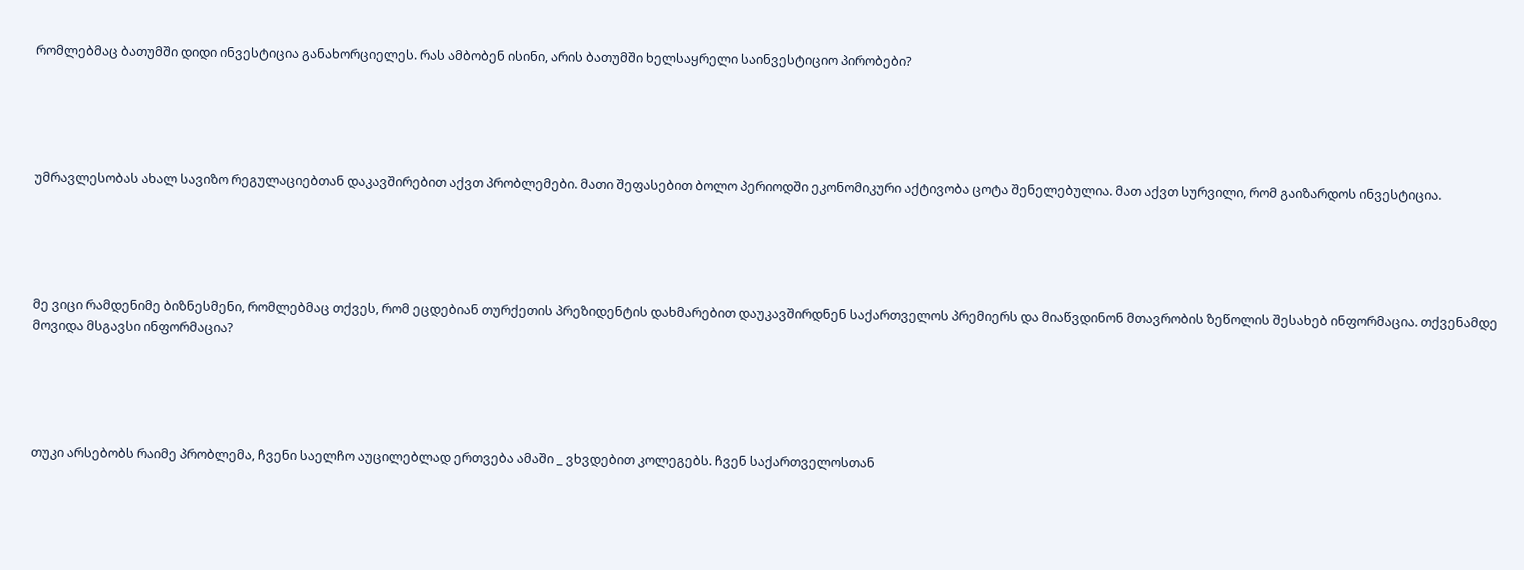რომლებმაც ბათუმში დიდი ინვესტიცია განახორციელეს. რას ამბობენ ისინი, არის ბათუმში ხელსაყრელი საინვესტიციო პირობები?





უმრავლესობას ახალ სავიზო რეგულაციებთან დაკავშირებით აქვთ პრობლემები. მათი შეფასებით ბოლო პერიოდში ეკონომიკური აქტივობა ცოტა შენელებულია. მათ აქვთ სურვილი, რომ გაიზარდოს ინვესტიცია.





მე ვიცი რამდენიმე ბიზნესმენი, რომლებმაც თქვეს, რომ ეცდებიან თურქეთის პრეზიდენტის დახმარებით დაუკავშირდნენ საქართველოს პრემიერს და მიაწვდინონ მთავრობის ზეწოლის შესახებ ინფორმაცია. თქვენამდე მოვიდა მსგავსი ინფორმაცია?





თუკი არსებობს რაიმე პრობლემა, ჩვენი საელჩო აუცილებლად ერთვება ამაში _ ვხვდებით კოლეგებს. ჩვენ საქართველოსთან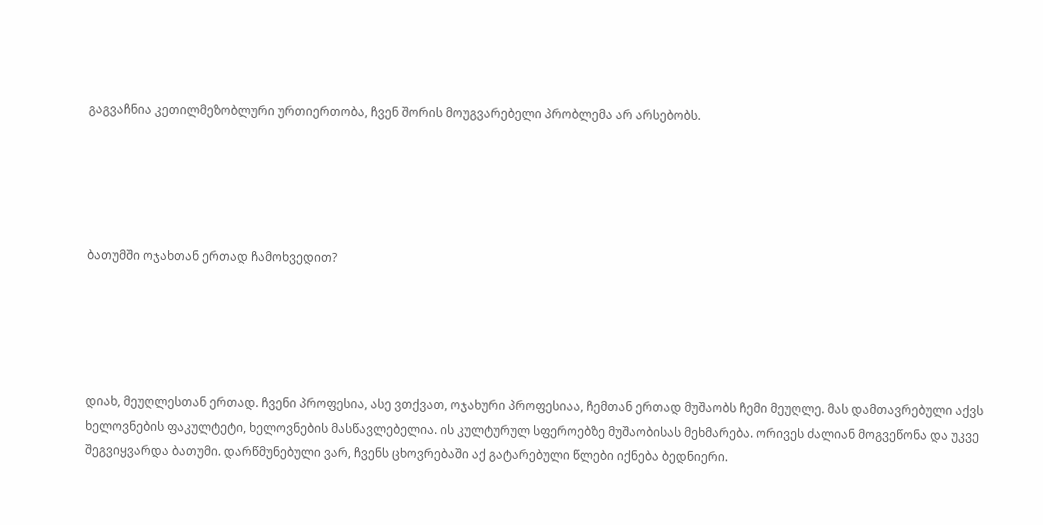გაგვაჩნია კეთილმეზობლური ურთიერთობა, ჩვენ შორის მოუგვარებელი პრობლემა არ არსებობს.





ბათუმში ოჯახთან ერთად ჩამოხვედით?





დიახ, მეუღლესთან ერთად. ჩვენი პროფესია, ასე ვთქვათ, ოჯახური პროფესიაა, ჩემთან ერთად მუშაობს ჩემი მეუღლე. მას დამთავრებული აქვს ხელოვნების ფაკულტეტი, ხელოვნების მასწავლებელია. ის კულტურულ სფეროებზე მუშაობისას მეხმარება. ორივეს ძალიან მოგვეწონა და უკვე შეგვიყვარდა ბათუმი. დარწმუნებული ვარ, ჩვენს ცხოვრებაში აქ გატარებული წლები იქნება ბედნიერი.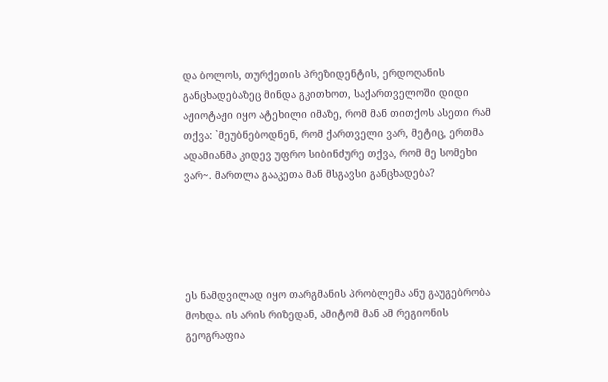და ბოლოს, თურქეთის პრეზიდენტის, ერდოღანის განცხადებაზეც მინდა გკითხოთ, საქართველოში დიდი აჟიოტაჟი იყო ატეხილი იმაზე, რომ მან თითქოს ასეთი რამ თქვა: `მეუბნებოდნენ, რომ ქართველი ვარ, მეტიც, ერთმა ადამიანმა კიდევ უფრო სიბინძურე თქვა, რომ მე სომეხი ვარ~. მართლა გააკეთა მან მსგავსი განცხადება?





ეს ნამდვილად იყო თარგმანის პრობლემა ანუ გაუგებრობა მოხდა. ის არის რიზედან, ამიტომ მან ამ რეგიონის გეოგრაფია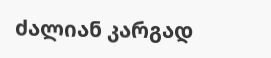ძალიან კარგად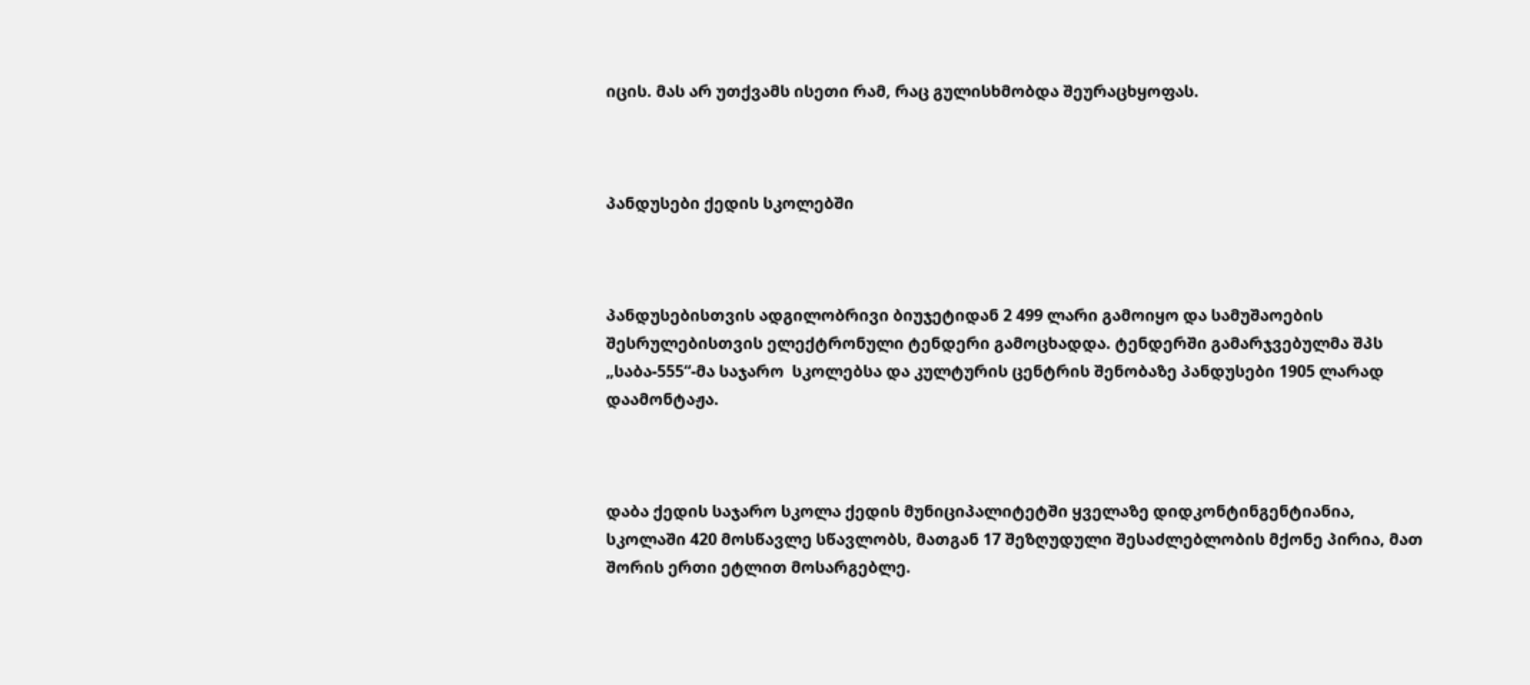იცის. მას არ უთქვამს ისეთი რამ, რაც გულისხმობდა შეურაცხყოფას.



პანდუსები ქედის სკოლებში



პანდუსებისთვის ადგილობრივი ბიუჯეტიდან 2 499 ლარი გამოიყო და სამუშაოების შესრულებისთვის ელექტრონული ტენდერი გამოცხადდა. ტენდერში გამარჯვებულმა შპს „საბა-555“-მა საჯარო  სკოლებსა და კულტურის ცენტრის შენობაზე პანდუსები 1905 ლარად დაამონტაჟა.



დაბა ქედის საჯარო სკოლა ქედის მუნიციპალიტეტში ყველაზე დიდკონტინგენტიანია, სკოლაში 420 მოსწავლე სწავლობს, მათგან 17 შეზღუდული შესაძლებლობის მქონე პირია, მათ შორის ერთი ეტლით მოსარგებლე.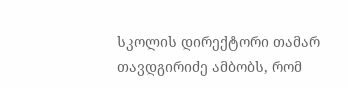სკოლის დირექტორი თამარ თავდგირიძე ამბობს, რომ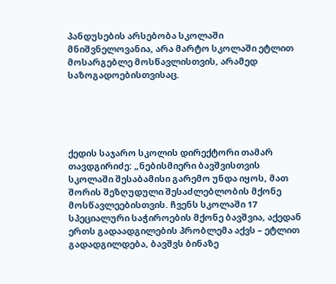პანდუსების არსებობა სკოლაში მნიშვნელოვანია, არა მარტო სკოლაში ეტლით მოსარგებლე მოსწავლისთვის, არამედ საზოგადოებისთვისაც.





ქედის საჯარო სკოლის დირექტორი თამარ თავდგირიძე: „ნებისმიერი ბავშვისთვის სკოლაში შესაბამისი გარემო უნდა იყოს, მათ შორის შეზღუდული შესაძლებლობის მქონე მოსწავლეებისთვის. ჩვენს სკოლაში 17 სპეციალური საჭიროების მქონე ბავშვია, აქედან ერთს გადაადგილების პრობლემა აქვს – ეტლით გადადგილდება, ბავშვს ბინაზე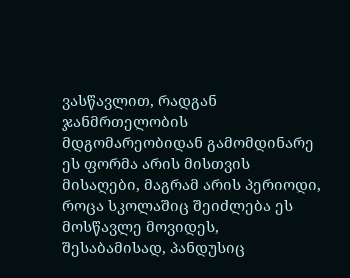ვასწავლით, რადგან ჯანმრთელობის მდგომარეობიდან გამომდინარე ეს ფორმა არის მისთვის მისაღები, მაგრამ არის პერიოდი, როცა სკოლაშიც შეიძლება ეს მოსწავლე მოვიდეს, შესაბამისად, პანდუსიც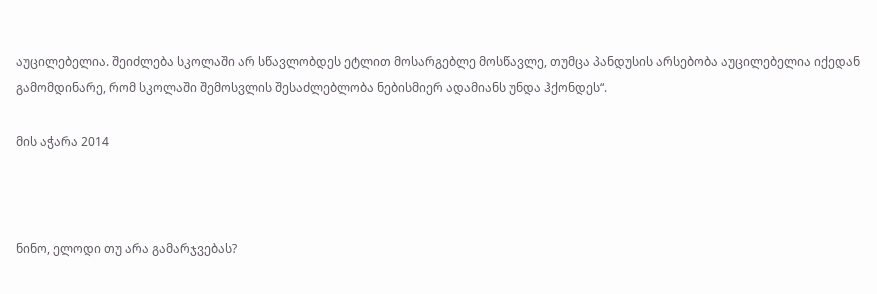აუცილებელია. შეიძლება სკოლაში არ სწავლობდეს ეტლით მოსარგებლე მოსწავლე, თუმცა პანდუსის არსებობა აუცილებელია იქედან გამომდინარე, რომ სკოლაში შემოსვლის შესაძლებლობა ნებისმიერ ადამიანს უნდა ჰქონდეს“.

მის აჭარა 2014



ნინო, ელოდი თუ არა გამარჯვებას?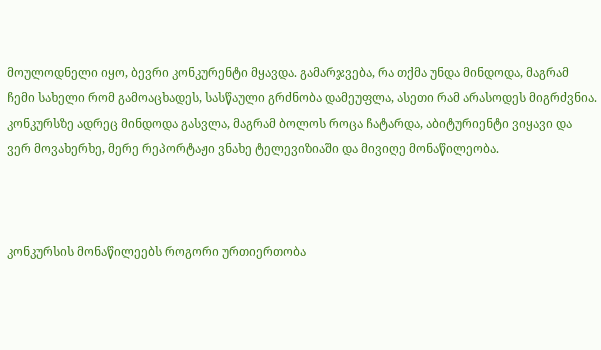მოულოდნელი იყო, ბევრი კონკურენტი მყავდა. გამარჯვება, რა თქმა უნდა მინდოდა, მაგრამ ჩემი სახელი რომ გამოაცხადეს, სასწაული გრძნობა დამეუფლა, ასეთი რამ არასოდეს მიგრძვნია. კონკურსზე ადრეც მინდოდა გასვლა, მაგრამ ბოლოს როცა ჩატარდა, აბიტურიენტი ვიყავი და ვერ მოვახერხე, მერე რეპორტაჟი ვნახე ტელევიზიაში და მივიღე მონაწილეობა.



კონკურსის მონაწილეებს როგორი ურთიერთობა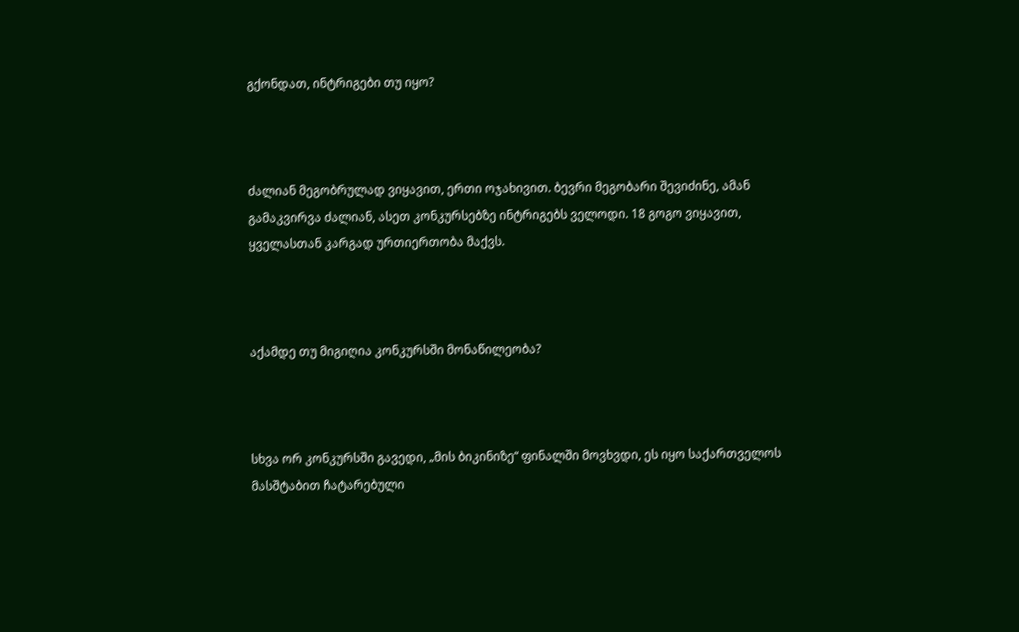გქონდათ, ინტრიგები თუ იყო?



ძალიან მეგობრულად ვიყავით, ერთი ოჯახივით. ბევრი მეგობარი შევიძინე, ამან გამაკვირვა ძალიან, ასეთ კონკურსებზე ინტრიგებს ველოდი. 18 გოგო ვიყავით, ყველასთან კარგად ურთიერთობა მაქვს.



აქამდე თუ მიგიღია კონკურსში მონაწილეობა?



სხვა ორ კონკურსში გავედი, „მის ბიკინიზე“ ფინალში მოვხვდი, ეს იყო საქართველოს მასშტაბით ჩატარებული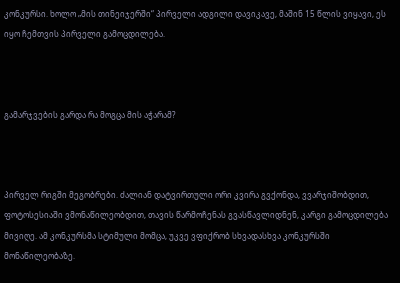კონკურსი. ხოლო „მის თინეიჯერში“ პირველი ადგილი დავიკავე, მაშინ 15 წლის ვიყავი, ეს იყო ჩემთვის პირველი გამოცდილება.



გამარჯვების გარდა რა მოგცა მის აჭარამ?



პირველ რიგში მეგობრები. ძალიან დატვირთული ორი კვირა გვქონდა, ვვარჯიშობდით, ფოტოსესიაში ვმონაწილეობდით, თავის წარმოჩენას გვასწავლიდნენ, კარგი გამოცდილება მივიღე. ამ კონკურსმა სტიმული მომცა, უკვე ვფიქრობ სხვადასხვა კონკურსში მონაწილეობაზე.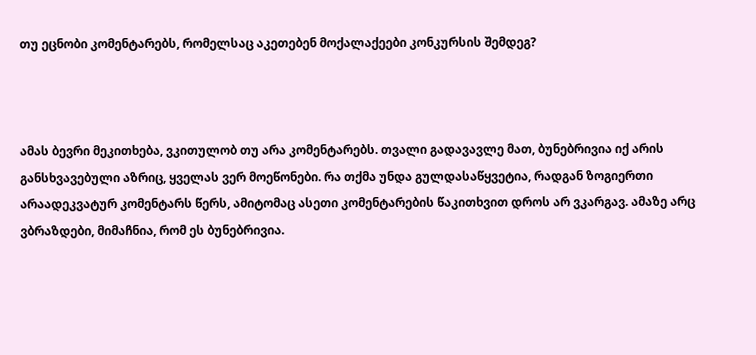თუ ეცნობი კომენტარებს, რომელსაც აკეთებენ მოქალაქეები კონკურსის შემდეგ?



ამას ბევრი მეკითხება, ვკითულობ თუ არა კომენტარებს. თვალი გადავავლე მათ, ბუნებრივია იქ არის განსხვავებული აზრიც, ყველას ვერ მოეწონები. რა თქმა უნდა გულდასაწყვეტია, რადგან ზოგიერთი არაადეკვატურ კომენტარს წერს, ამიტომაც ასეთი კომენტარების წაკითხვით დროს არ ვკარგავ. ამაზე არც ვბრაზდები, მიმაჩნია, რომ ეს ბუნებრივია.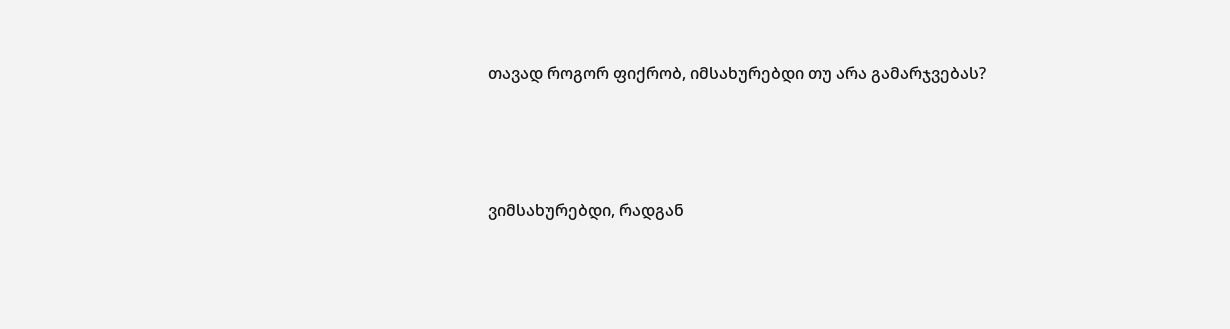თავად როგორ ფიქრობ, იმსახურებდი თუ არა გამარჯვებას?



ვიმსახურებდი, რადგან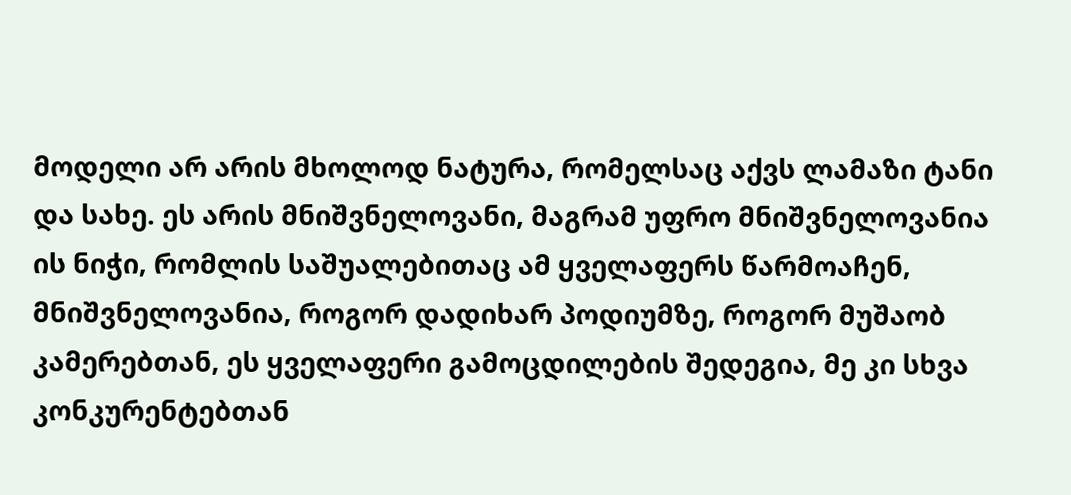მოდელი არ არის მხოლოდ ნატურა, რომელსაც აქვს ლამაზი ტანი და სახე. ეს არის მნიშვნელოვანი, მაგრამ უფრო მნიშვნელოვანია ის ნიჭი, რომლის საშუალებითაც ამ ყველაფერს წარმოაჩენ, მნიშვნელოვანია, როგორ დადიხარ პოდიუმზე, როგორ მუშაობ კამერებთან, ეს ყველაფერი გამოცდილების შედეგია, მე კი სხვა კონკურენტებთან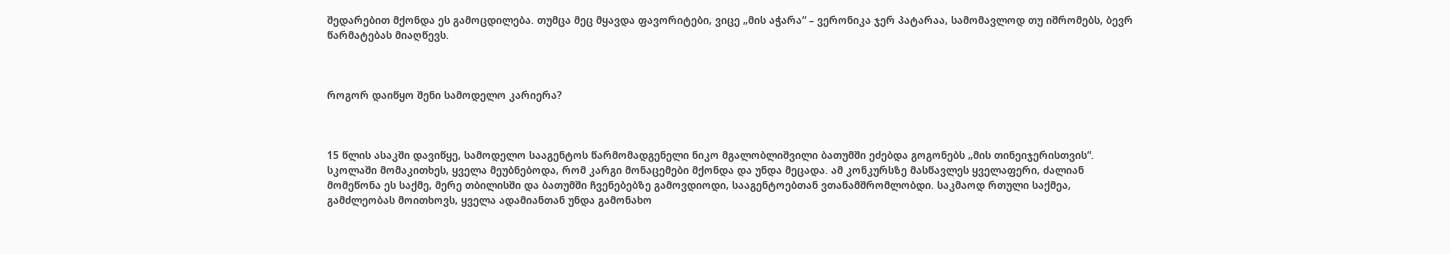შედარებით მქონდა ეს გამოცდილება. თუმცა მეც მყავდა ფავორიტები, ვიცე „მის აჭარა“ – ვერონიკა ჯერ პატარაა, სამომავლოდ თუ იშრომებს, ბევრ წარმატებას მიაღწევს.



როგორ დაიწყო შენი სამოდელო კარიერა?



15 წლის ასაკში დავიწყე, სამოდელო სააგენტოს წარმომადგენელი ნიკო მგალობლიშვილი ბათუმში ეძებდა გოგონებს „მის თინეიჯერისთვის“. სკოლაში მომაკითხეს, ყველა მეუბნებოდა, რომ კარგი მონაცემები მქონდა და უნდა მეცადა. ამ კონკურსზე მასწავლეს ყველაფერი, ძალიან მომეწონა ეს საქმე, მერე თბილისში და ბათუმში ჩვენებებზე გამოვდიოდი, სააგენტოებთან ვთანამშრომლობდი. საკმაოდ რთული საქმეა, გამძლეობას მოითხოვს, ყველა ადამიანთან უნდა გამონახო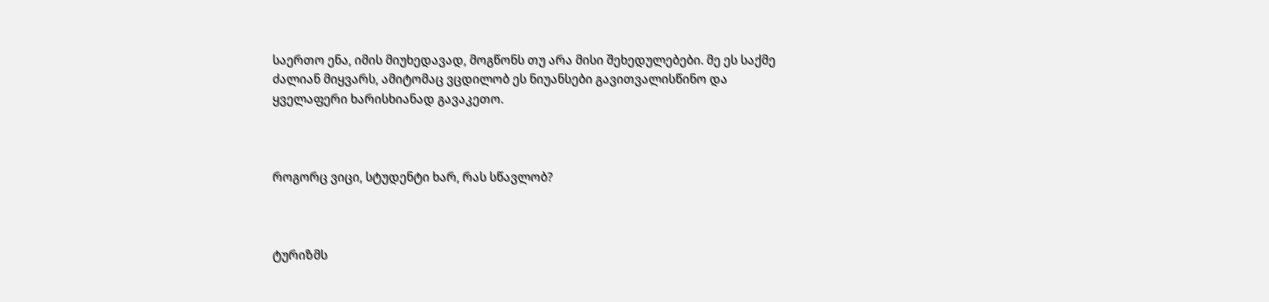საერთო ენა, იმის მიუხედავად, მოგწონს თუ არა მისი შეხედულებები. მე ეს საქმე ძალიან მიყვარს, ამიტომაც ვცდილობ ეს ნიუანსები გავითვალისწინო და ყველაფერი ხარისხიანად გავაკეთო.



როგორც ვიცი, სტუდენტი ხარ, რას სწავლობ?



ტურიზმს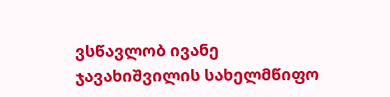ვსწავლობ ივანე ჯავახიშვილის სახელმწიფო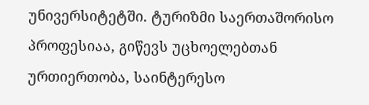უნივერსიტეტში. ტურიზმი საერთაშორისო პროფესიაა, გიწევს უცხოელებთან ურთიერთობა, საინტერესო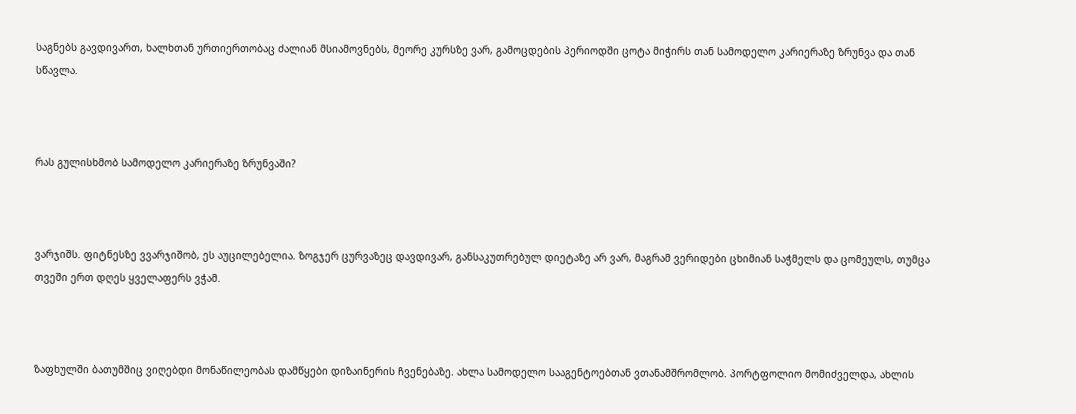საგნებს გავდივართ, ხალხთან ურთიერთობაც ძალიან მსიამოვნებს, მეორე კურსზე ვარ, გამოცდების პერიოდში ცოტა მიჭირს თან სამოდელო კარიერაზე ზრუნვა და თან სწავლა.



რას გულისხმობ სამოდელო კარიერაზე ზრუნვაში?



ვარჯიშს. ფიტნესზე ვვარჯიშობ, ეს აუცილებელია. ზოგჯერ ცურვაზეც დავდივარ, განსაკუთრებულ დიეტაზე არ ვარ, მაგრამ ვერიდები ცხიმიან საჭმელს და ცომეულს, თუმცა თვეში ერთ დღეს ყველაფერს ვჭამ.



ზაფხულში ბათუმშიც ვიღებდი მონაწილეობას დამწყები დიზაინერის ჩვენებაზე. ახლა სამოდელო სააგენტოებთან ვთანამშრომლობ. პორტფოლიო მომიძველდა, ახლის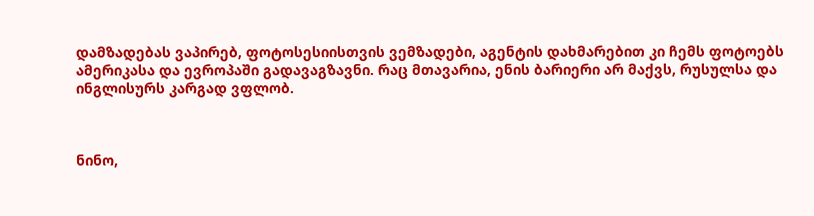დამზადებას ვაპირებ, ფოტოსესიისთვის ვემზადები, აგენტის დახმარებით კი ჩემს ფოტოებს ამერიკასა და ევროპაში გადავაგზავნი. რაც მთავარია, ენის ბარიერი არ მაქვს, რუსულსა და ინგლისურს კარგად ვფლობ.



ნინო,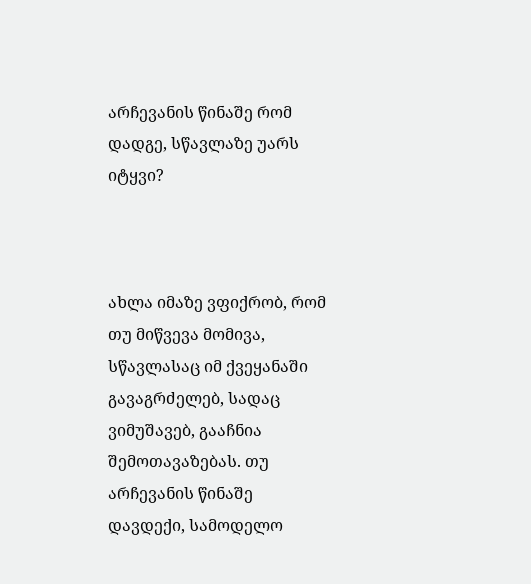არჩევანის წინაშე რომ დადგე, სწავლაზე უარს იტყვი?



ახლა იმაზე ვფიქრობ, რომ თუ მიწვევა მომივა, სწავლასაც იმ ქვეყანაში გავაგრძელებ, სადაც ვიმუშავებ, გააჩნია შემოთავაზებას. თუ არჩევანის წინაშე დავდექი, სამოდელო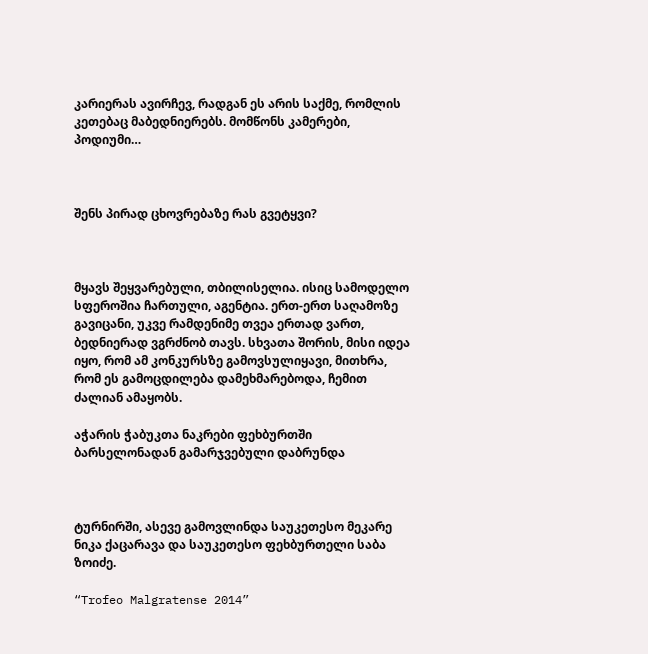კარიერას ავირჩევ, რადგან ეს არის საქმე, რომლის კეთებაც მაბედნიერებს. მომწონს კამერები, პოდიუმი…



შენს პირად ცხოვრებაზე რას გვეტყვი?



მყავს შეყვარებული, თბილისელია. ისიც სამოდელო სფეროშია ჩართული, აგენტია. ერთ-ერთ საღამოზე გავიცანი, უკვე რამდენიმე თვეა ერთად ვართ, ბედნიერად ვგრძნობ თავს. სხვათა შორის, მისი იდეა იყო, რომ ამ კონკურსზე გამოვსულიყავი, მითხრა, რომ ეს გამოცდილება დამეხმარებოდა, ჩემით ძალიან ამაყობს.

აჭარის ჭაბუკთა ნაკრები ფეხბურთში ბარსელონადან გამარჯვებული დაბრუნდა



ტურნირში, ასევე გამოვლინდა საუკეთესო მეკარე ნიკა ქაცარავა და საუკეთესო ფეხბურთელი საბა ზოიძე.

“Trofeo Malgratense 2014”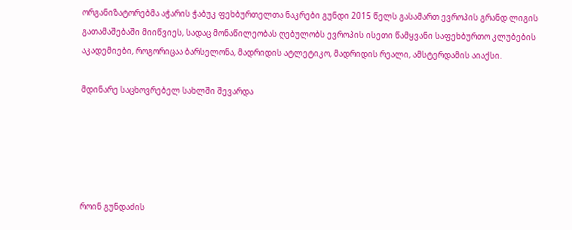ორგანიზატორებმა აჭარის ჭაბუკ ფეხბურთელთა ნაკრები გუნდი 2015 წელს გასამართ ევროპის გრანდ ლიგის გათამაშებაში მიიწვიეს, სადაც მონაწილეობას ღებულობს ევროპის ისეთი წამყვანი საფეხბურთო კლუბების აკადემიები, როგორიცაა ბარსელონა, მადრიდის ატლეტიკო, მადრიდის რეალი, ამსტერდამის აიაქსი.

მდინარე საცხოვრებელ სახლში შევარდა





როინ გუნდაძის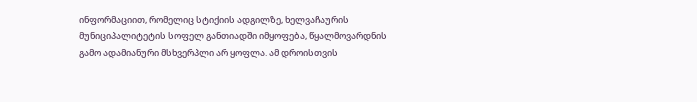ინფორმაციით, რომელიც სტიქიის ადგილზე, ხელვაჩაურის მუნიციპალიტეტის სოფელ განთიადში იმყოფება, წყალმოვარდნის გამო ადამიანური მსხვერპლი არ ყოფლა. ამ დროისთვის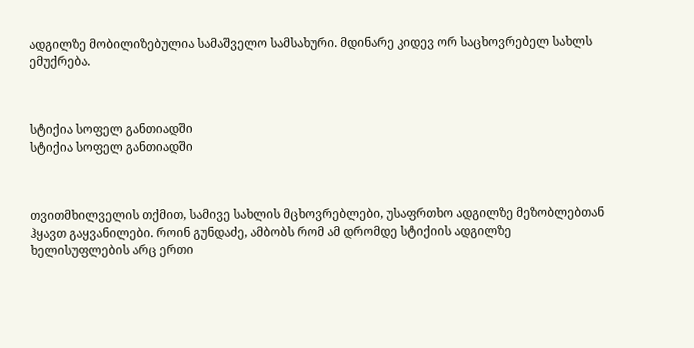ადგილზე მობილიზებულია სამაშველო სამსახური. მდინარე კიდევ ორ საცხოვრებელ სახლს ემუქრება.



სტიქია სოფელ განთიადში
სტიქია სოფელ განთიადში



თვითმხილველის თქმით, სამივე სახლის მცხოვრებლები, უსაფრთხო ადგილზე მეზობლებთან ჰყავთ გაყვანილები. როინ გუნდაძე, ამბობს რომ ამ დრომდე სტიქიის ადგილზე ხელისუფლების არც ერთი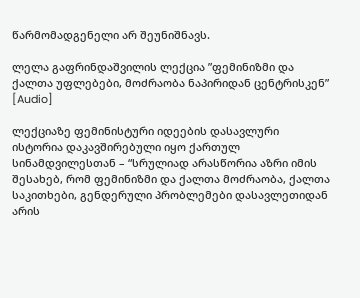წარმომადგენელი არ შეუნიშნავს.

ლელა გაფრინდაშვილის ლექცია ”ფემინიზმი და ქალთა უფლებები, მოძრაობა ნაპირიდან ცენტრისკენ” [Audio]

ლექციაზე ფემინისტური იდეების დასავლური ისტორია დაკავშირებული იყო ქართულ სინამდვილესთან – “სრულიად არასწორია აზრი იმის შესახებ, რომ ფემინიზმი და ქალთა მოძრაობა, ქალთა საკითხები, გენდერული პრობლემები დასავლეთიდან არის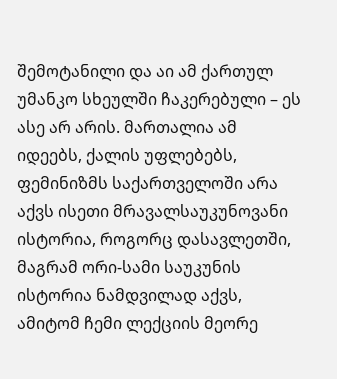შემოტანილი და აი ამ ქართულ უმანკო სხეულში ჩაკერებული – ეს ასე არ არის. მართალია ამ იდეებს, ქალის უფლებებს, ფემინიზმს საქართველოში არა აქვს ისეთი მრავალსაუკუნოვანი ისტორია, როგორც დასავლეთში, მაგრამ ორი-სამი საუკუნის ისტორია ნამდვილად აქვს, ამიტომ ჩემი ლექციის მეორე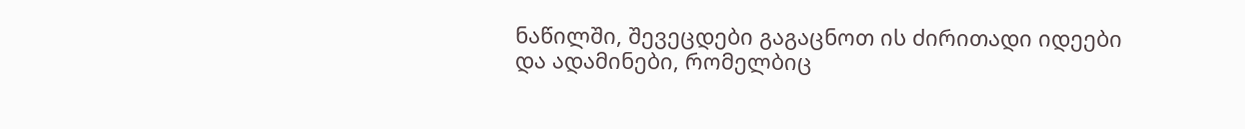ნაწილში, შევეცდები გაგაცნოთ ის ძირითადი იდეები და ადამინები, რომელბიც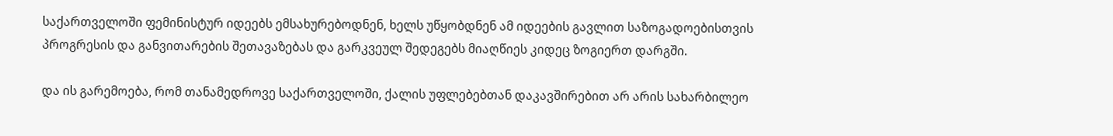საქართველოში ფემინისტურ იდეებს ემსახურებოდნენ, ხელს უწყობდნენ ამ იდეების გავლით საზოგადოებისთვის პროგრესის და განვითარების შეთავაზებას და გარკვეულ შედეგებს მიაღწიეს კიდეც ზოგიერთ დარგში.

და ის გარემოება, რომ თანამედროვე საქართველოში, ქალის უფლებებთან დაკავშირებით არ არის სახარბილეო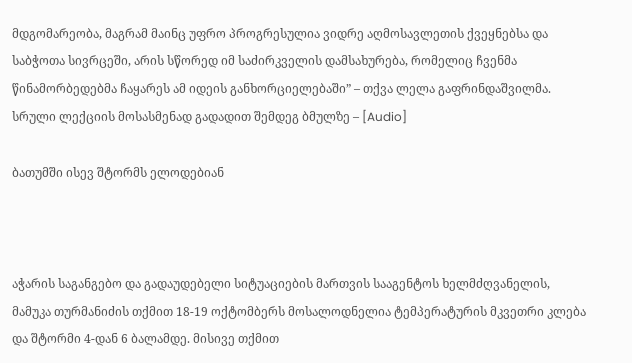მდგომარეობა, მაგრამ მაინც უფრო პროგრესულია ვიდრე აღმოსავლეთის ქვეყნებსა და საბჭოთა სივრცეში, არის სწორედ იმ საძირკველის დამსახურება, რომელიც ჩვენმა წინამორბედებმა ჩაყარეს ამ იდეის განხორციელებაში” – თქვა ლელა გაფრინდაშვილმა.
სრული ლექციის მოსასმენად გადადით შემდეგ ბმულზე – [Audio]

ბათუმში ისევ შტორმს ელოდებიან



აჭარის საგანგებო და გადაუდებელი სიტუაციების მართვის სააგენტოს ხელმძღვანელის, მამუკა თურმანიძის თქმით 18-19 ოქტომბერს მოსალოდნელია ტემპერატურის მკვეთრი კლება და შტორმი 4-დან 6 ბალამდე. მისივე თქმით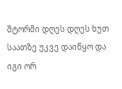შტორმი დღეს დღეს ხუთ საათზე უკვე დაიწყო და იგი ორ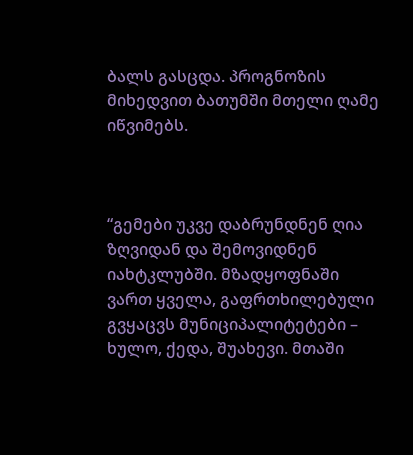ბალს გასცდა. პროგნოზის მიხედვით ბათუმში მთელი ღამე იწვიმებს.



“გემები უკვე დაბრუნდნენ ღია ზღვიდან და შემოვიდნენ იახტკლუბში. მზადყოფნაში ვართ ყველა, გაფრთხილებული გვყაცვს მუნიციპალიტეტები – ხულო, ქედა, შუახევი. მთაში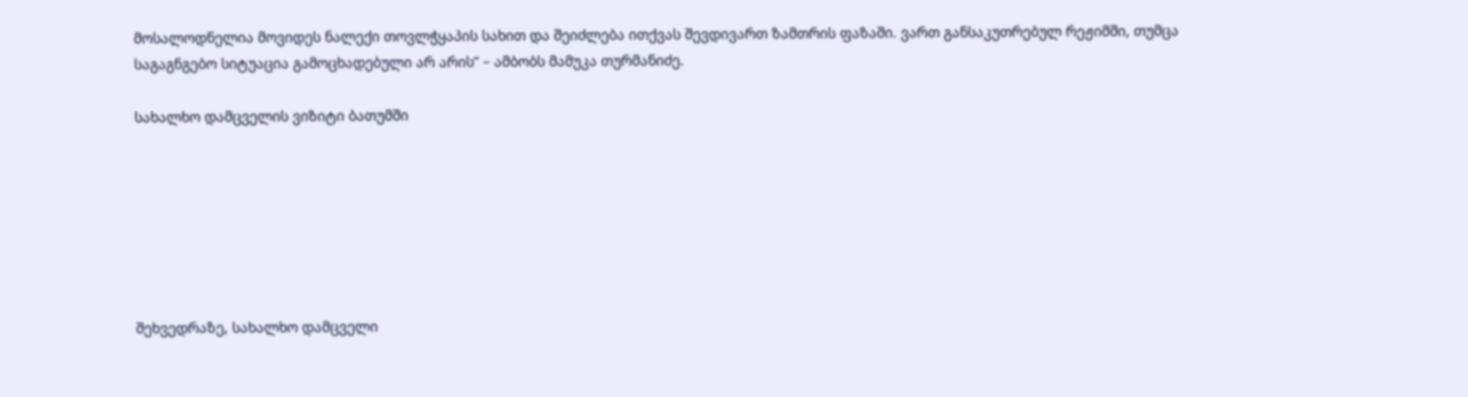მოსალოდნელია მოვიდეს ნალექი თოვლჭყაპის სახით და შეიძლება ითქვას შევდივართ ზამთრის ფაზაში. ვართ განსაკუთრებულ რეჟიმში, თუმცა საგაგნგებო სიტუაცია გამოცხადებული არ არის” – ამბობს მამუკა თურმანიძე.

სახალხო დამცველის ვიზიტი ბათუმში







შეხვედრაზე, სახალხო დამცველი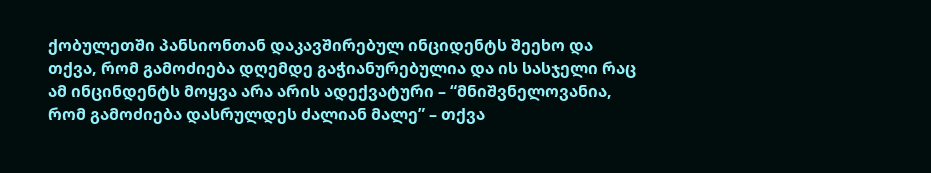ქობულეთში პანსიონთან დაკავშირებულ ინციდენტს შეეხო და თქვა, რომ გამოძიება დღემდე გაჭიანურებულია და ის სასჯელი რაც ამ ინცინდენტს მოყვა არა არის ადექვატური – “მნიშვნელოვანია, რომ გამოძიება დასრულდეს ძალიან მალე” – თქვა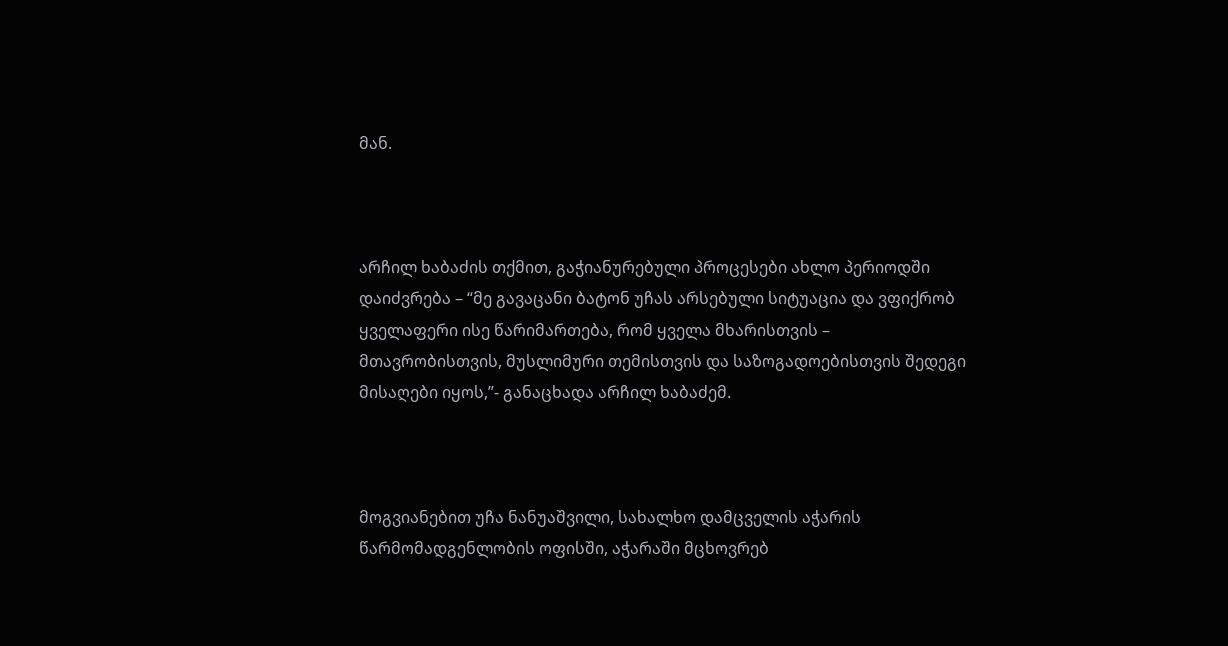მან.



არჩილ ხაბაძის თქმით, გაჭიანურებული პროცესები ახლო პერიოდში დაიძვრება – “მე გავაცანი ბატონ უჩას არსებული სიტუაცია და ვფიქრობ ყველაფერი ისე წარიმართება, რომ ყველა მხარისთვის – მთავრობისთვის, მუსლიმური თემისთვის და საზოგადოებისთვის შედეგი მისაღები იყოს,”- განაცხადა არჩილ ხაბაძემ.



მოგვიანებით უჩა ნანუაშვილი, სახალხო დამცველის აჭარის წარმომადგენლობის ოფისში, აჭარაში მცხოვრებ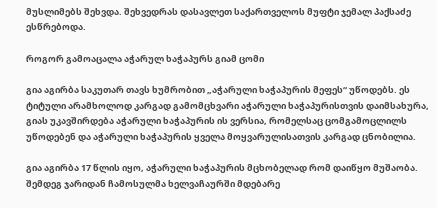მუსლიმებს შეხვდა. შეხვედრას დასავლეთ საქართველოს მუფტი ჯემალ პაქსაძე ესწრებოდა.

როგორ გამოაცალა აჭარულ ხაჭაპურს გიამ ცომი

გია აგირბა საკუთარ თავს ხუმრობით „აჭარული ხაჭაპურის მეფეს“ უწოდებს. ეს ტიტული არამხოლოდ კარგად გამომცხვარი აჭარული ხაჭაპურისთვის დაიმსახურა, გიას უკავშირდება აჭარული ხაჭაპურის ის ვერსია, რომელსაც ცომგამოცლილს უწოდებენ და აჭარული ხაჭაპურის ყველა მოყვარულისათვის კარგად ცნობილია.

გია აგირბა 17 წლის იყო, აჭარული ხაჭაპურის მცხობელად რომ დაიწყო მუშაობა. შემდეგ ჯარიდან ჩამოსულმა ხელვაჩაურში მდებარე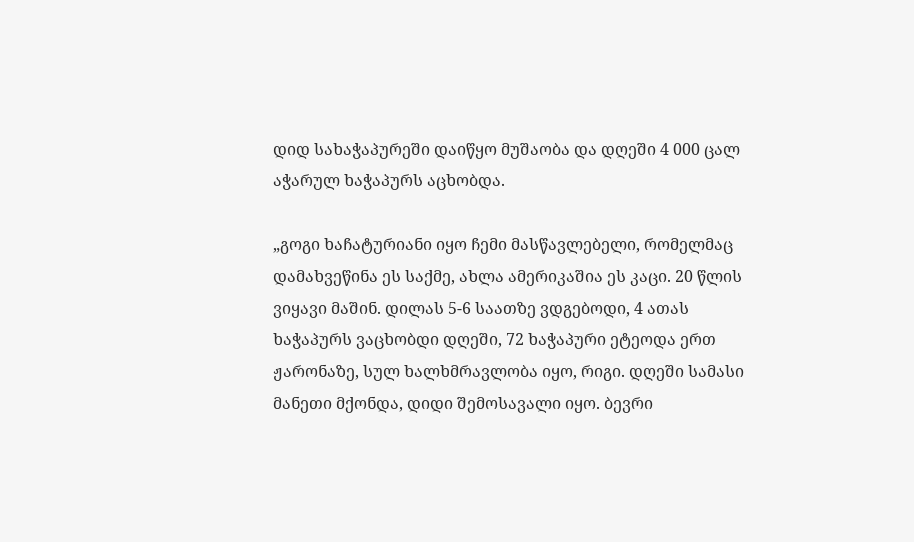დიდ სახაჭაპურეში დაიწყო მუშაობა და დღეში 4 000 ცალ აჭარულ ხაჭაპურს აცხობდა.

„გოგი ხაჩატურიანი იყო ჩემი მასწავლებელი, რომელმაც დამახვეწინა ეს საქმე, ახლა ამერიკაშია ეს კაცი. 20 წლის ვიყავი მაშინ. დილას 5-6 საათზე ვდგებოდი, 4 ათას ხაჭაპურს ვაცხობდი დღეში, 72 ხაჭაპური ეტეოდა ერთ ჟარონაზე, სულ ხალხმრავლობა იყო, რიგი. დღეში სამასი მანეთი მქონდა, დიდი შემოსავალი იყო. ბევრი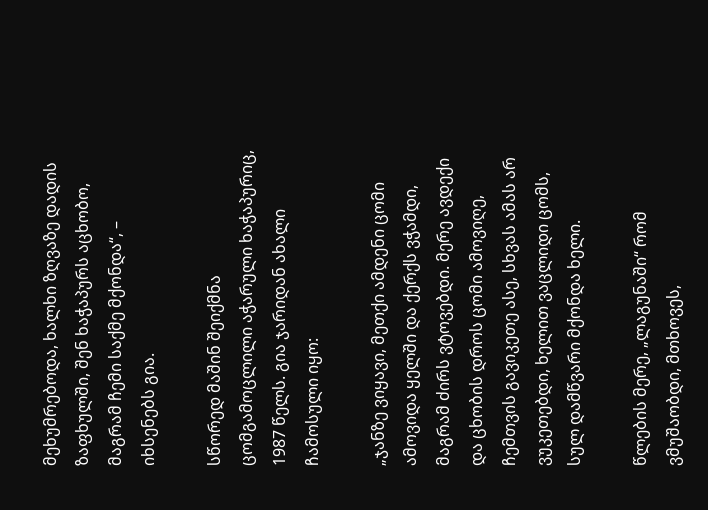მეხუმრებოდა, ხალხი ზღვაზე დადის ზაფხულში, შენ ხაჭაპურს აცხობო, მაგრამ ჩემი საქმე მქონდა“, – იხსენებს გია.

სწორედ მაშინ შეიქმნა ცომგამოცლილი აჭარული ხაჭაპურიც, 1987 წელს. გია ჯარიდან ახალი ჩამოსული იყო:

„ჯანზე ვიყავი, მეთქი ამდენი ცომი ამოვიდა ყელში და ქერქს ვჭამდი, მაგრამ ძირს ვტოვებდი. მერე ავდექი და ცხობის დროს ცომი ამოვიღე, ჩემთვის გავიკეთე ასე, სხვას ამას არ ვუკეთებდი, ხელით ვაცლიდი ცომს,  სულ დამწვარი მქონდა ხელი.

წლების მერე, „ლაგუნაში“ რომ ვმუშაობდი, მთხოვეს,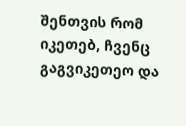შენთვის რომ იკეთებ, ჩვენც გაგვიკეთეო და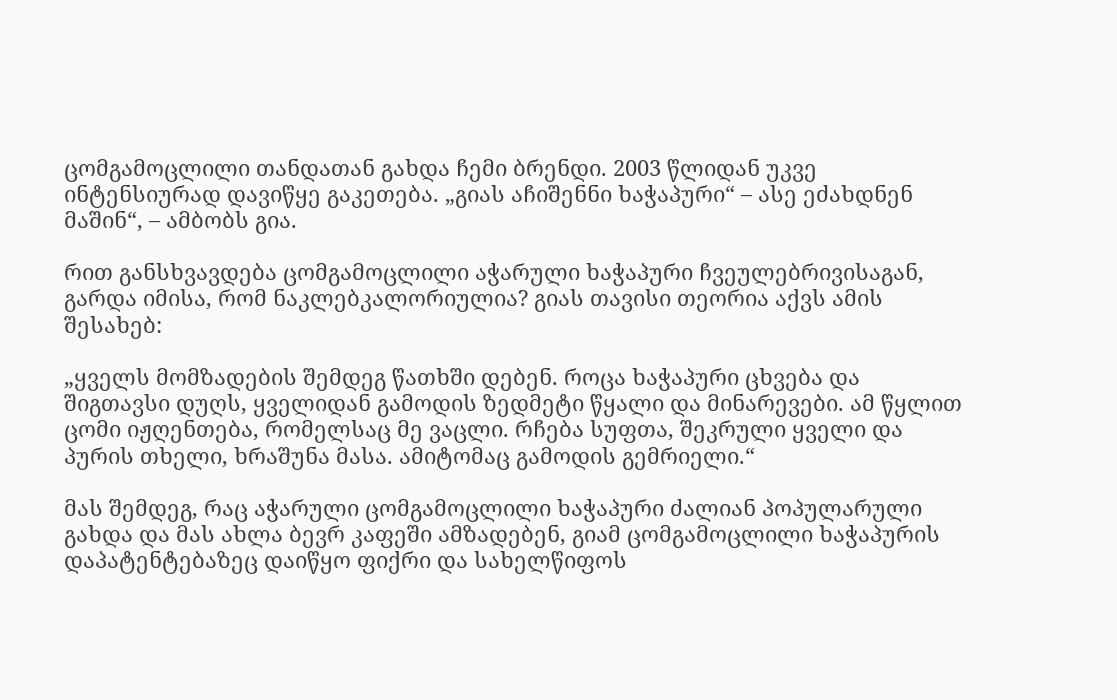ცომგამოცლილი თანდათან გახდა ჩემი ბრენდი. 2003 წლიდან უკვე ინტენსიურად დავიწყე გაკეთება. „გიას აჩიშენნი ხაჭაპური“ – ასე ეძახდნენ მაშინ“, – ამბობს გია.

რით განსხვავდება ცომგამოცლილი აჭარული ხაჭაპური ჩვეულებრივისაგან, გარდა იმისა, რომ ნაკლებკალორიულია? გიას თავისი თეორია აქვს ამის შესახებ:

„ყველს მომზადების შემდეგ წათხში დებენ. როცა ხაჭაპური ცხვება და შიგთავსი დუღს, ყველიდან გამოდის ზედმეტი წყალი და მინარევები. ამ წყლით ცომი იჟღენთება, რომელსაც მე ვაცლი. რჩება სუფთა, შეკრული ყველი და პურის თხელი, ხრაშუნა მასა. ამიტომაც გამოდის გემრიელი.“

მას შემდეგ, რაც აჭარული ცომგამოცლილი ხაჭაპური ძალიან პოპულარული გახდა და მას ახლა ბევრ კაფეში ამზადებენ, გიამ ცომგამოცლილი ხაჭაპურის დაპატენტებაზეც დაიწყო ფიქრი და სახელწიფოს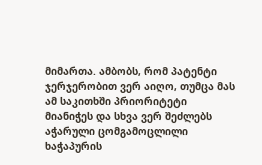მიმართა. ამბობს, რომ პატენტი ჯერჯერობით ვერ აიღო, თუმცა მას ამ საკითხში პრიორიტეტი მიანიჭეს და სხვა ვერ შეძლებს აჭარული ცომგამოცლილი ხაჭაპურის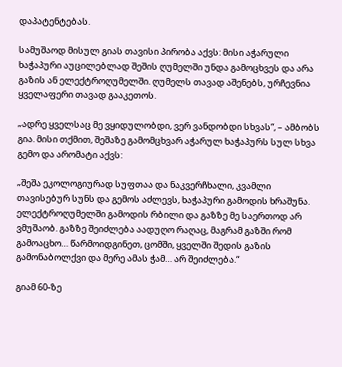დაპატენტებას.

სამუშაოდ მისულ გიას თავისი პირობა აქვს: მისი აჭარული ხაჭაპური აუცილებლად შეშის ღუმელში უნდა გამოცხვეს და არა გაზის ან ელექტროღუმელში. ღუმელს თავად აშენებს, ურჩევნია ყველაფერი თავად გააკეთოს.

„ადრე ყველსაც მე ვყიდულობდი, ვერ ვანდობდი სხვას“, – ამბობს გია. მისი თქმით, შეშაზე გამომცხვარ აჭარულ ხაჭაპურს სულ სხვა გემო და არომატი აქვს:

„შეშა ეკოლოგიურად სუფთაა და ნაკვერჩხალი, კვამლი თავისებურ სუნს და გემოს აძლევს, ხაჭაპური გამოდის ხრაშუნა. ელექტროღუმელში გამოდის რბილი და გაზზე მე საერთოდ არ ვმუშაობ. გაზზე შეიძლება აადუღო რაღაც, მაგრამ გაზში რომ გამოაცხო… წარმოიდგინეთ, ცომში, ყველში შედის გაზის გამონაბოლქვი და მერე ამას ჭამ… არ შეიძლება.“

გიამ 60-ზე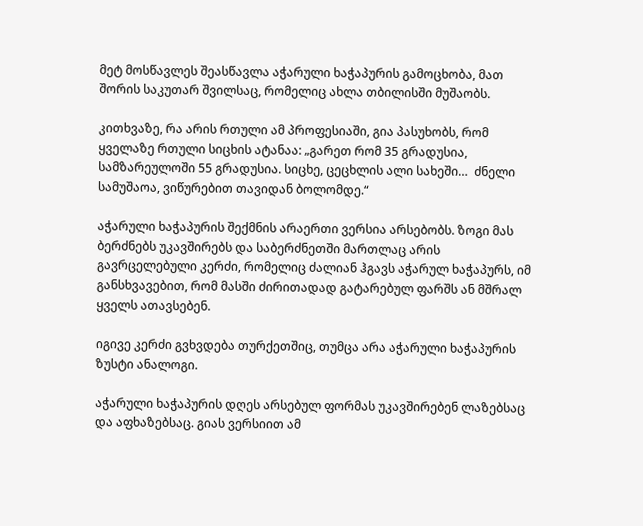მეტ მოსწავლეს შეასწავლა აჭარული ხაჭაპურის გამოცხობა, მათ შორის საკუთარ შვილსაც, რომელიც ახლა თბილისში მუშაობს.

კითხვაზე, რა არის რთული ამ პროფესიაში, გია პასუხობს, რომ ყველაზე რთული სიცხის ატანაა: „გარეთ რომ 35 გრადუსია, სამზარეულოში 55 გრადუსია. სიცხე, ცეცხლის ალი სახეში…  ძნელი სამუშაოა, ვიწურებით თავიდან ბოლომდე.“

აჭარული ხაჭაპურის შექმნის არაერთი ვერსია არსებობს. ზოგი მას ბერძნებს უკავშირებს და საბერძნეთში მართლაც არის გავრცელებული კერძი, რომელიც ძალიან ჰგავს აჭარულ ხაჭაპურს, იმ განსხვავებით, რომ მასში ძირითადად გატარებულ ფარშს ან მშრალ ყველს ათავსებენ.

იგივე კერძი გვხვდება თურქეთშიც, თუმცა არა აჭარული ხაჭაპურის ზუსტი ანალოგი.

აჭარული ხაჭაპურის დღეს არსებულ ფორმას უკავშირებენ ლაზებსაც და აფხაზებსაც. გიას ვერსიით ამ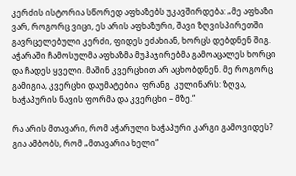კერძის ისტორია სწორედ აფხაზებს უკავშირდება: „მე აფხაზი ვარ, როგორც ვიცი, ეს არის აფხაზური, შავი ზღვისპირეთში გავრცელებული კერძი, ფიდეს ეძახიან, ხორცს დებდნენ შიგ. აჭარაში ჩამოსულმა აფხაზმა მუჰაჯირებმა გამოაცალეს ხორცი და ჩადეს ყველი. მაშინ კვერცხით არ აცხობდნენ. მე როგორც გამიგია, კვერცხი დაუმატებია  ფრანგ  კულინარს: ზღვა, ხაჭაპურის ნავის ფორმა და კვერცხი – მზე.“

რა არის მთავარი, რომ აჭარული ხაჭაპური კარგი გამოვიდეს? გია ამბობს, რომ „მთავარია ხელი“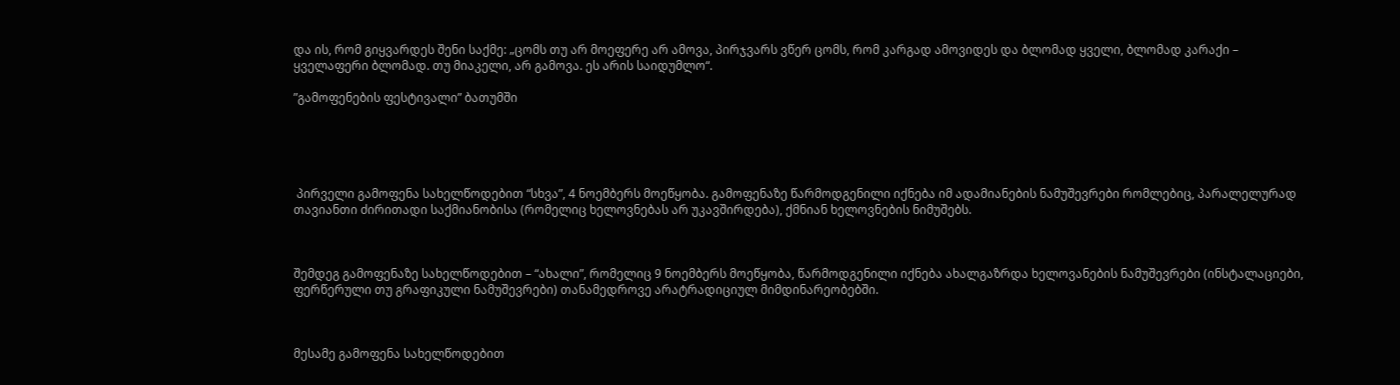და ის, რომ გიყვარდეს შენი საქმე: „ცომს თუ არ მოეფერე არ ამოვა, პირჯვარს ვწერ ცომს, რომ კარგად ამოვიდეს და ბლომად ყველი, ბლომად კარაქი – ყველაფერი ბლომად. თუ მიაკელი, არ გამოვა. ეს არის საიდუმლო“.

”გამოფენების ფესტივალი” ბათუმში





 პირველი გამოფენა სახელწოდებით “სხვა”, 4 ნოემბერს მოეწყობა. გამოფენაზე წარმოდგენილი იქნება იმ ადამიანების ნამუშევრები რომლებიც, პარალელურად თავიანთი ძირითადი საქმიანობისა (რომელიც ხელოვნებას არ უკავშირდება), ქმნიან ხელოვნების ნიმუშებს.



შემდეგ გამოფენაზე სახელწოდებით – “ახალი”, რომელიც 9 ნოემბერს მოეწყობა, წარმოდგენილი იქნება ახალგაზრდა ხელოვანების ნამუშევრები (ინსტალაციები, ფერწერული თუ გრაფიკული ნამუშევრები) თანამედროვე არატრადიციულ მიმდინარეობებში.



მესამე გამოფენა სახელწოდებით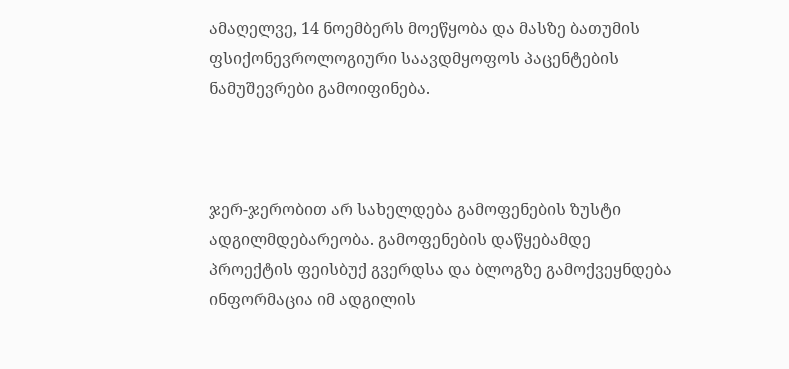ამაღელვე, 14 ნოემბერს მოეწყობა და მასზე ბათუმის ფსიქონევროლოგიური საავდმყოფოს პაცენტების ნამუშევრები გამოიფინება.



ჯერ-ჯერობით არ სახელდება გამოფენების ზუსტი ადგილმდებარეობა. გამოფენების დაწყებამდე პროექტის ფეისბუქ გვერდსა და ბლოგზე გამოქვეყნდება ინფორმაცია იმ ადგილის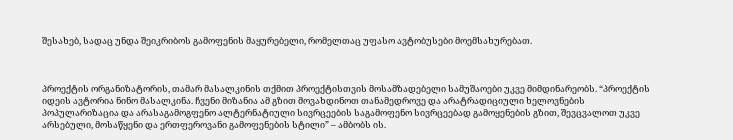შესახებ, სადაც უნდა შეიკრიბოს გამოფენის მაყურებელი, რომელთაც უფასო ავტობუსები მოემსახურებათ.



პროექტის ორგანიზატორის, თამარ მასალკინის თქმით პროექტისთვის მოსამზადებელი სამუშაოები უკვე მიმდინარეობს. “პროექტის იდეის ავტორია ნინო მასალკინა. ჩვენი მიზანია ამ გზით მოვახდინოთ თანამედროვე და არატრადიციული ხელოვნების პოპულარიზაცია და არასაგამოგფენო ალტერნატიული სივრცეების საგამოფენო სივრცეებად გამოყენების გზით, შევცვალოთ უკვე არსებული, მოსაწყენი და ერთფეროვანი გამოფენების სტილი” – ამბობს ის.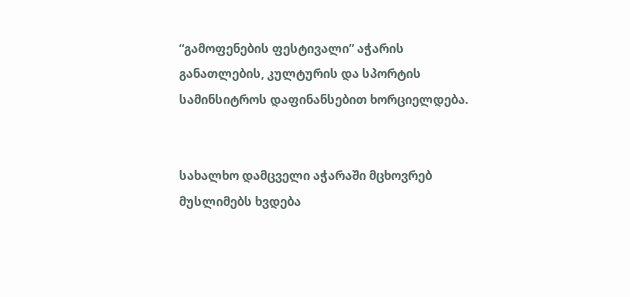“გამოფენების ფესტივალი” აჭარის განათლების, კულტურის და სპორტის სამინსიტროს დაფინანსებით ხორციელდება.


სახალხო დამცველი აჭარაში მცხოვრებ მუსლიმებს ხვდება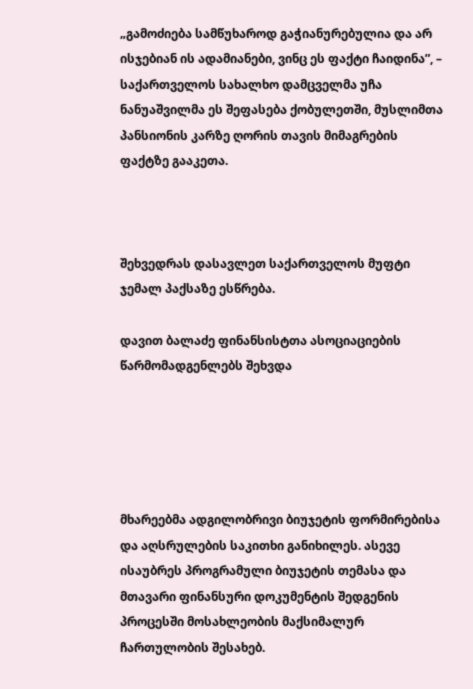„გამოძიება სამწუხაროდ გაჭიანურებულია და არ ისჯებიან ის ადამიანები, ვინც ეს ფაქტი ჩაიდინა”, –  საქართველოს სახალხო დამცველმა უჩა ნანუაშვილმა ეს შეფასება ქობულეთში, მუსლიმთა პანსიონის კარზე ღორის თავის მიმაგრების ფაქტზე გააკეთა.



შეხვედრას დასავლეთ საქართველოს მუფტი ჯემალ პაქსაზე ესწრება.

დავით ბალაძე ფინანსისტთა ასოციაციების წარმომადგენლებს შეხვდა





მხარეებმა ადგილობრივი ბიუჯეტის ფორმირებისა და აღსრულების საკითხი განიხილეს. ასევე ისაუბრეს პროგრამული ბიუჯეტის თემასა და მთავარი ფინანსური დოკუმენტის შედგენის პროცესში მოსახლეობის მაქსიმალურ ჩართულობის შესახებ.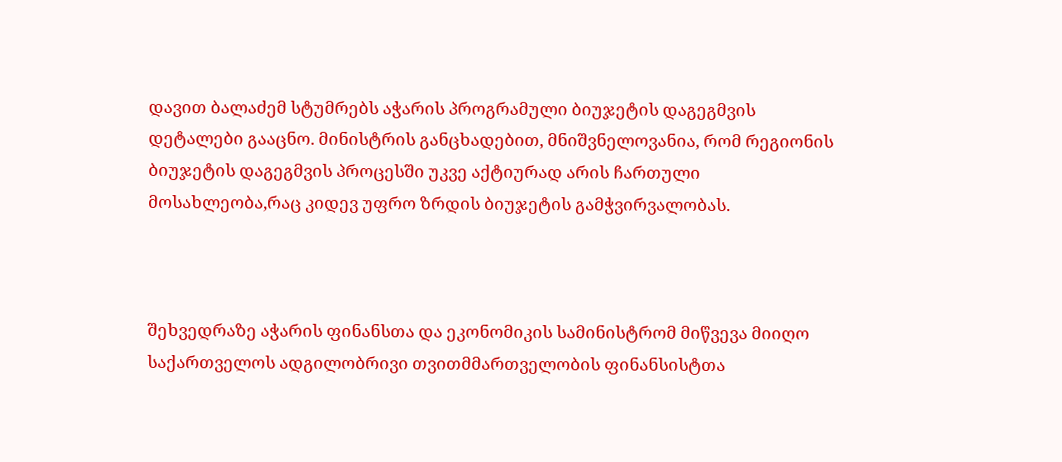დავით ბალაძემ სტუმრებს აჭარის პროგრამული ბიუჯეტის დაგეგმვის დეტალები გააცნო. მინისტრის განცხადებით, მნიშვნელოვანია, რომ რეგიონის ბიუჯეტის დაგეგმვის პროცესში უკვე აქტიურად არის ჩართული მოსახლეობა,რაც კიდევ უფრო ზრდის ბიუჯეტის გამჭვირვალობას.



შეხვედრაზე აჭარის ფინანსთა და ეკონომიკის სამინისტრომ მიწვევა მიიღო საქართველოს ადგილობრივი თვითმმართველობის ფინანსისტთა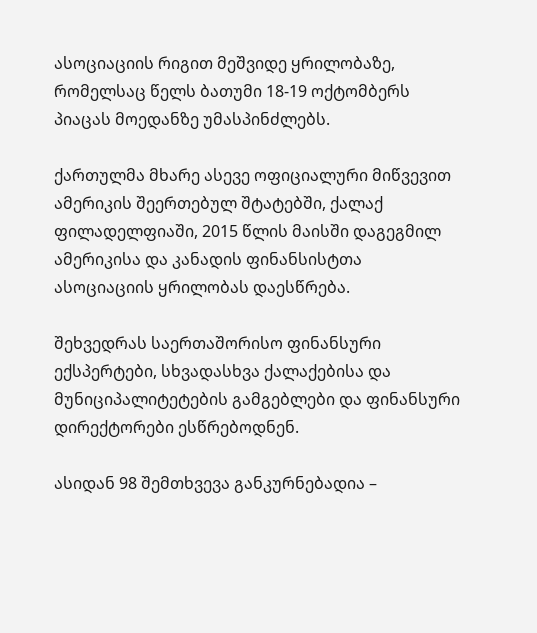ასოციაციის რიგით მეშვიდე ყრილობაზე, რომელსაც წელს ბათუმი 18-19 ოქტომბერს პიაცას მოედანზე უმასპინძლებს.

ქართულმა მხარე ასევე ოფიციალური მიწვევით ამერიკის შეერთებულ შტატებში, ქალაქ ფილადელფიაში, 2015 წლის მაისში დაგეგმილ ამერიკისა და კანადის ფინანსისტთა ასოციაციის ყრილობას დაესწრება.

შეხვედრას საერთაშორისო ფინანსური ექსპერტები, სხვადასხვა ქალაქებისა და მუნიციპალიტეტების გამგებლები და ფინანსური დირექტორები ესწრებოდნენ.

ასიდან 98 შემთხვევა განკურნებადია –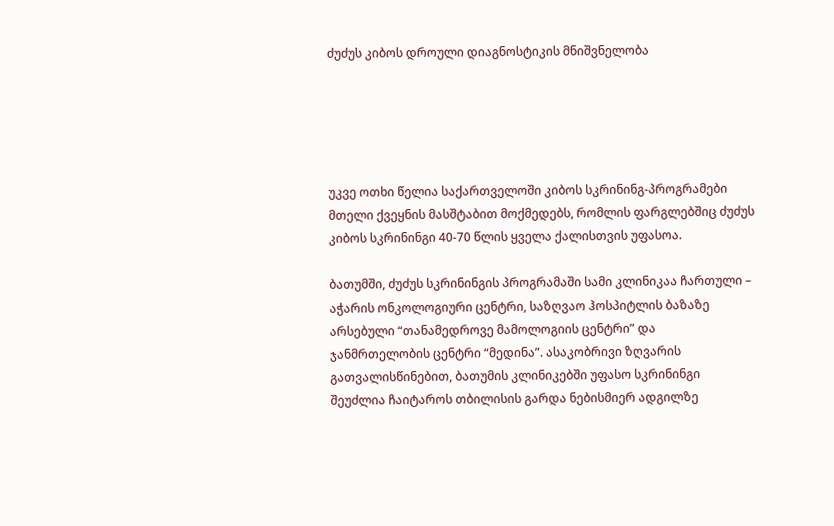ძუძუს კიბოს დროული დიაგნოსტიკის მნიშვნელობა





უკვე ოთხი წელია საქართველოში კიბოს სკრინინგ-პროგრამები მთელი ქვეყნის მასშტაბით მოქმედებს, რომლის ფარგლებშიც ძუძუს კიბოს სკრინინგი 40-70 წლის ყველა ქალისთვის უფასოა.

ბათუმში, ძუძუს სკრინინგის პროგრამაში სამი კლინიკაა ჩართული – აჭარის ონკოლოგიური ცენტრი, საზღვაო ჰოსპიტლის ბაზაზე არსებული “თანამედროვე მამოლოგიის ცენტრი” და ჯანმრთელობის ცენტრი “მედინა”. ასაკობრივი ზღვარის გათვალისწინებით, ბათუმის კლინიკებში უფასო სკრინინგი შეუძლია ჩაიტაროს თბილისის გარდა ნებისმიერ ადგილზე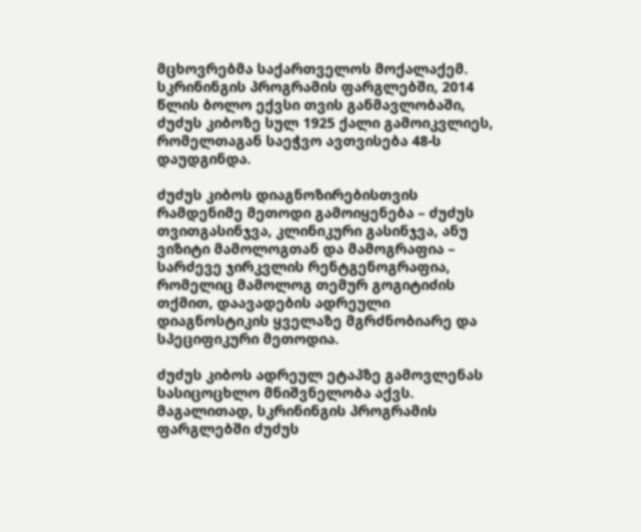მცხოვრებმა საქართველოს მოქალაქემ. სკრინინგის პროგრამის ფარგლებში, 2014 წლის ბოლო ექვსი თვის განმავლობაში, ძუძუს კიბოზე სულ 1925 ქალი გამოიკვლიეს, რომელთაგან საეჭვო ავთვისება 48-ს დაუდგინდა.

ძუძუს კიბოს დიაგნოზირებისთვის რამდენიმე მეთოდი გამოიყენება – ძუძუს თვითგასინჯვა, კლინიკური გასინჯვა, ანუ ვიზიტი მამოლოგთან და მამოგრაფია – სარძევე ჯირკვლის რენტგენოგრაფია, რომელიც მამოლოგ თემურ გოგიტიძის თქმით, დაავადების ადრეული დიაგნოსტიკის ყველაზე მგრძნობიარე და სპეციფიკური მეთოდია.

ძუძუს კიბოს ადრეულ ეტაპზე გამოვლენას სასიცოცხლო მნიშვნელობა აქვს. მაგალითად, სკრინინგის პროგრამის ფარგლებში ძუძუს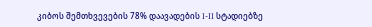კიბოს შემთხვევების 78% დაავადების I-II სტადიებზე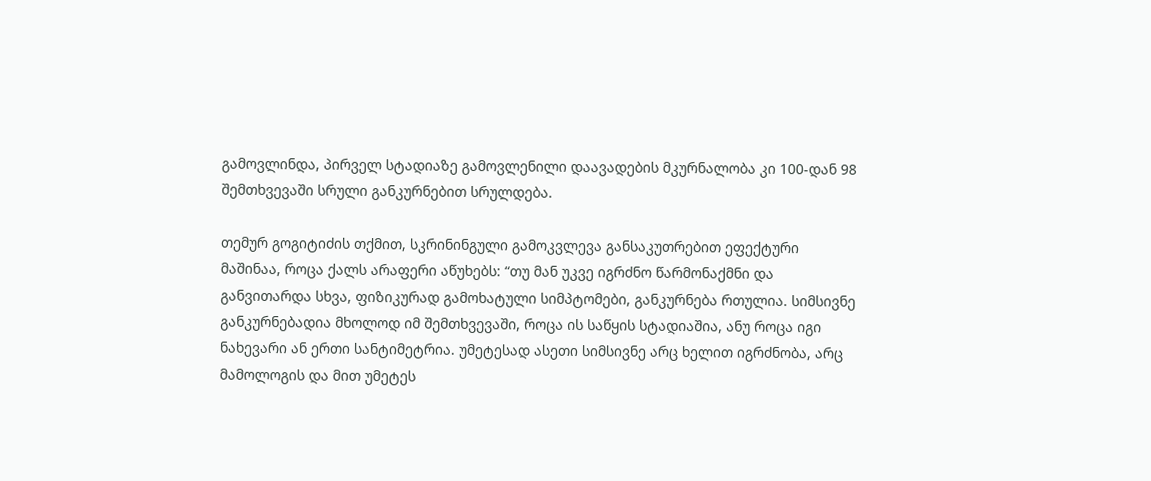გამოვლინდა, პირველ სტადიაზე გამოვლენილი დაავადების მკურნალობა კი 100-დან 98 შემთხვევაში სრული განკურნებით სრულდება.

თემურ გოგიტიძის თქმით, სკრინინგული გამოკვლევა განსაკუთრებით ეფექტური მაშინაა, როცა ქალს არაფერი აწუხებს: “თუ მან უკვე იგრძნო წარმონაქმნი და განვითარდა სხვა, ფიზიკურად გამოხატული სიმპტომები, განკურნება რთულია. სიმსივნე განკურნებადია მხოლოდ იმ შემთხვევაში, როცა ის საწყის სტადიაშია, ანუ როცა იგი ნახევარი ან ერთი სანტიმეტრია. უმეტესად ასეთი სიმსივნე არც ხელით იგრძნობა, არც მამოლოგის და მით უმეტეს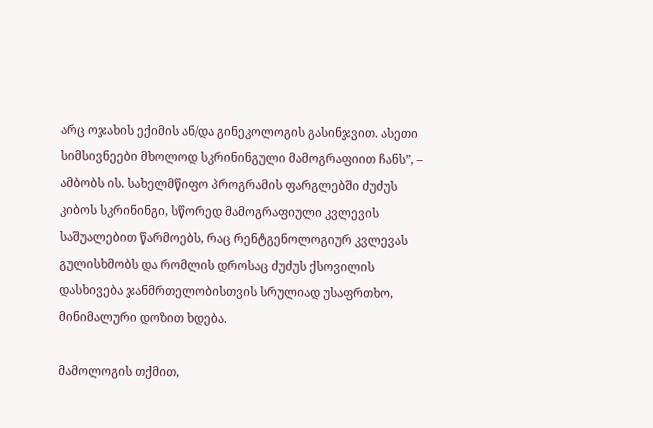არც ოჯახის ექიმის ან/და გინეკოლოგის გასინჯვით. ასეთი სიმსივნეები მხოლოდ სკრინინგული მამოგრაფიით ჩანს”, – ამბობს ის. სახელმწიფო პროგრამის ფარგლებში ძუძუს კიბოს სკრინინგი, სწორედ მამოგრაფიული კვლევის საშუალებით წარმოებს, რაც რენტგენოლოგიურ კვლევას გულისხმობს და რომლის დროსაც ძუძუს ქსოვილის დასხივება ჯანმრთელობისთვის სრულიად უსაფრთხო, მინიმალური დოზით ხდება.

მამოლოგის თქმით,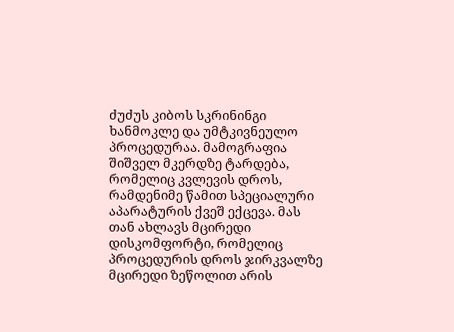ძუძუს კიბოს სკრინინგი ხანმოკლე და უმტკივნეულო პროცედურაა. მამოგრაფია შიშველ მკერდზე ტარდება, რომელიც კვლევის დროს, რამდენიმე წამით სპეციალური აპარატურის ქვეშ ექცევა. მას თან ახლავს მცირედი დისკომფორტი, რომელიც პროცედურის დროს ჯირკვალზე მცირედი ზეწოლით არის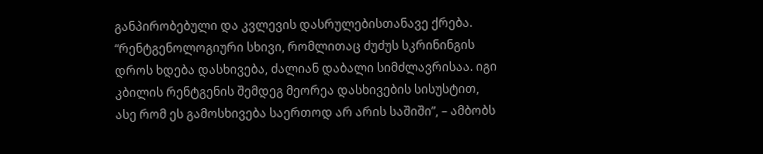განპირობებული და კვლევის დასრულებისთანავე ქრება. “რენტგენოლოგიური სხივი, რომლითაც ძუძუს სკრინინგის დროს ხდება დასხივება, ძალიან დაბალი სიმძლავრისაა. იგი კბილის რენტგენის შემდეგ მეორეა დასხივების სისუსტით, ასე რომ ეს გამოსხივება საერთოდ არ არის საშიში”, – ამბობს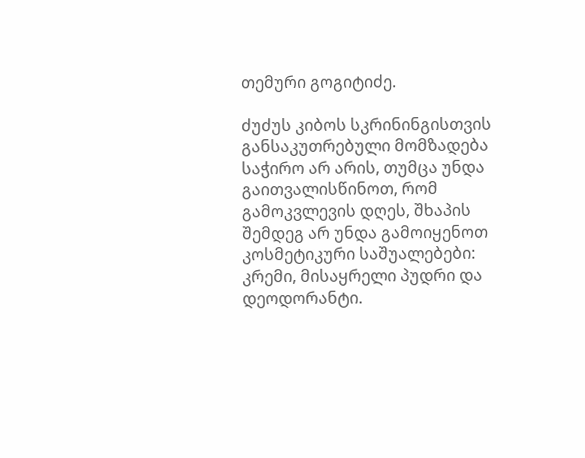თემური გოგიტიძე.

ძუძუს კიბოს სკრინინგისთვის განსაკუთრებული მომზადება საჭირო არ არის, თუმცა უნდა გაითვალისწინოთ, რომ გამოკვლევის დღეს, შხაპის შემდეგ არ უნდა გამოიყენოთ კოსმეტიკური საშუალებები: კრემი, მისაყრელი პუდრი და დეოდორანტი.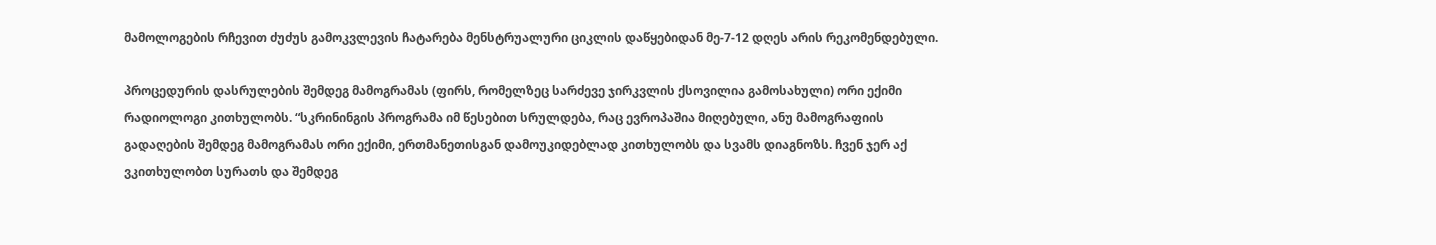მამოლოგების რჩევით ძუძუს გამოკვლევის ჩატარება მენსტრუალური ციკლის დაწყებიდან მე-7-12 დღეს არის რეკომენდებული.

პროცედურის დასრულების შემდეგ მამოგრამას (ფირს, რომელზეც სარძევე ჯირკვლის ქსოვილია გამოსახული) ორი ექიმი რადიოლოგი კითხულობს. “სკრინინგის პროგრამა იმ წესებით სრულდება, რაც ევროპაშია მიღებული, ანუ მამოგრაფიის გადაღების შემდეგ მამოგრამას ორი ექიმი, ერთმანეთისგან დამოუკიდებლად კითხულობს და სვამს დიაგნოზს. ჩვენ ჯერ აქ ვკითხულობთ სურათს და შემდეგ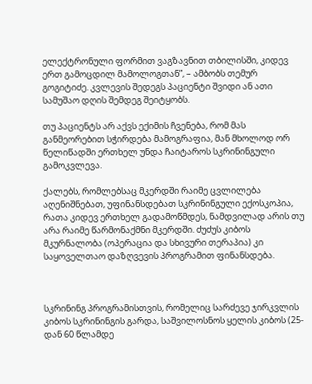ელექტრონული ფორმით ვაგზავნით თბილისში, კიდევ ერთ გამოცდილ მამოლოგთან”, – ამბობს თემურ გოგიტიძე. კვლევის შედეგს პაციენტი შვიდი ან ათი სამუშაო დღის შემდეგ შეიტყობს.

თუ პაციენტს არ აქვს ექიმის ჩვენება, რომ მას განმეორებით სჭირდება მამოგრაფია, მან მხოლოდ ორ წელიწადში ერთხელ უნდა ჩაიტაროს სკრინინგული გამოკვლევა.

ქალებს, რომლებსაც მკერდში რაიმე ცვლილება აღენიშნებათ, უფინანსდებათ სკრინინგული ექოსკოპია, რათა კიდევ ერთხელ გადამოწმდეს, ნამდვილად არის თუ არა რაიმე წარმონაქმნი მკერდში. ძუძუს კიბოს მკურნალობა (ოპერაცია და სხივური თერაპია) კი საყოველთაო დაზღვევის პროგრამით ფინანსდება.



სკრინინგ პროგრამისთვის, რომელიც სარძევე ჯირკვლის კიბოს სკრინინგის გარდა, საშვილოსნოს ყელის კიბოს (25-დან 60 წლამდე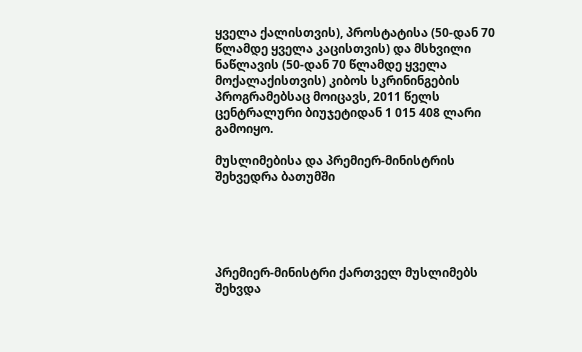ყველა ქალისთვის), პროსტატისა (50-დან 70 წლამდე ყველა კაცისთვის) და მსხვილი ნაწლავის (50-დან 70 წლამდე ყველა მოქალაქისთვის) კიბოს სკრინინგების პროგრამებსაც მოიცავს, 2011 წელს ცენტრალური ბიუჯეტიდან 1 015 408 ლარი გამოიყო.

მუსლიმებისა და პრემიერ-მინისტრის შეხვედრა ბათუმში





პრემიერ-მინისტრი ქართველ მუსლიმებს შეხვდა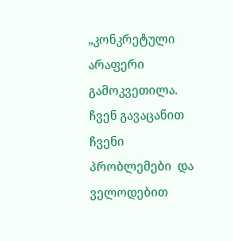„კონკრეტული არაფერი გამოკვეთილა. ჩვენ გავაცანით ჩვენი პრობლემები  და ველოდებით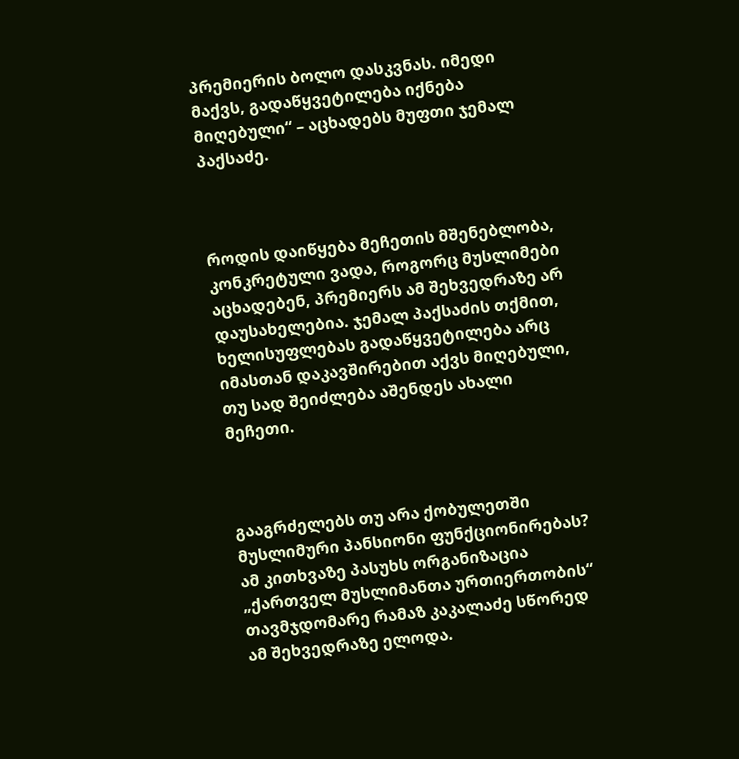პრემიერის ბოლო დასკვნას. იმედი მაქვს, გადაწყვეტილება იქნება მიღებული“ – აცხადებს მუფთი ჯემალ პაქსაძე.



როდის დაიწყება მეჩეთის მშენებლობა, კონკრეტული ვადა, როგორც მუსლიმები აცხადებენ, პრემიერს ამ შეხვედრაზე არ დაუსახელებია. ჯემალ პაქსაძის თქმით, ხელისუფლებას გადაწყვეტილება არც იმასთან დაკავშირებით აქვს მიღებული, თუ სად შეიძლება აშენდეს ახალი მეჩეთი.



გააგრძელებს თუ არა ქობულეთში მუსლიმური პანსიონი ფუნქციონირებას? ამ კითხვაზე პასუხს ორგანიზაცია „ქართველ მუსლიმანთა ურთიერთობის“  თავმჯდომარე რამაზ კაკალაძე სწორედ ამ შეხვედრაზე ელოდა.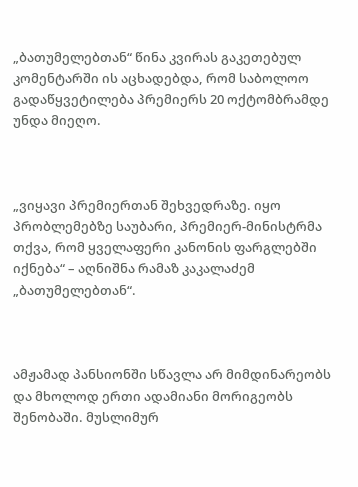„ბათუმელებთან“ წინა კვირას გაკეთებულ კომენტარში ის აცხადებდა, რომ საბოლოო გადაწყვეტილება პრემიერს 20 ოქტომბრამდე უნდა მიეღო.



„ვიყავი პრემიერთან შეხვედრაზე. იყო პრობლემებზე საუბარი, პრემიერ-მინისტრმა თქვა, რომ ყველაფერი კანონის ფარგლებში იქნება“ – აღნიშნა რამაზ კაკალაძემ „ბათუმელებთან“.



ამჟამად პანსიონში სწავლა არ მიმდინარეობს და მხოლოდ ერთი ადამიანი მორიგეობს შენობაში. მუსლიმურ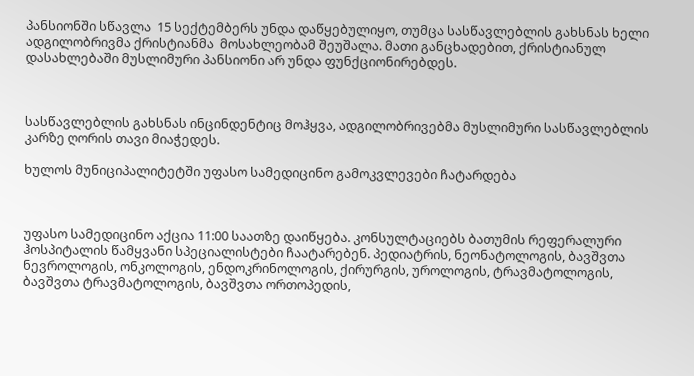პანსიონში სწავლა  15 სექტემბერს უნდა დაწყებულიყო, თუმცა სასწავლებლის გახსნას ხელი ადგილობრივმა ქრისტიანმა  მოსახლეობამ შეუშალა. მათი განცხადებით, ქრისტიანულ დასახლებაში მუსლიმური პანსიონი არ უნდა ფუნქციონირებდეს.



სასწავლებლის გახსნას ინცინდენტიც მოჰყვა, ადგილობრივებმა მუსლიმური სასწავლებლის კარზე ღორის თავი მიაჭედეს.

ხულოს მუნიციპალიტეტში უფასო სამედიცინო გამოკვლევები ჩატარდება



უფასო სამედიცინო აქცია 11:00 საათზე დაიწყება. კონსულტაციებს ბათუმის რეფერალური ჰოსპიტალის წამყვანი სპეციალისტები ჩაატარებენ. პედიატრის, ნეონატოლოგის, ბავშვთა ნევროლოგის, ონკოლოგის, ენდოკრინოლოგის, ქირურგის, უროლოგის, ტრავმატოლოგის, ბავშვთა ტრავმატოლოგის, ბავშვთა ორთოპედის,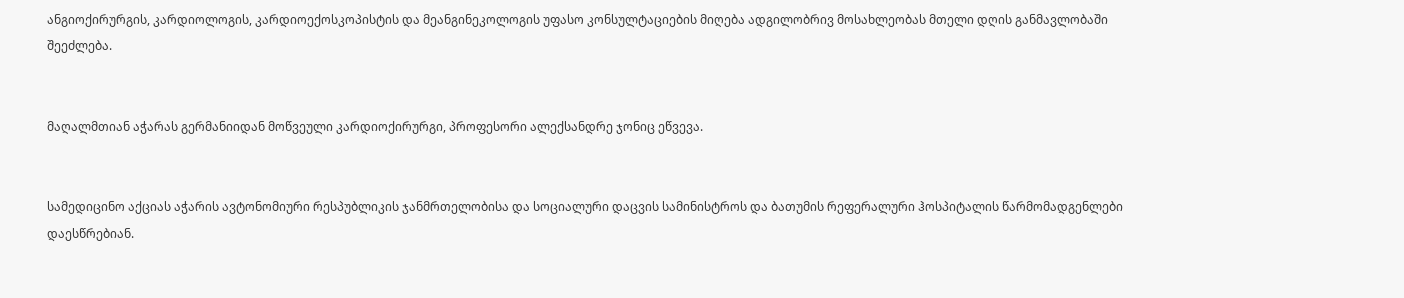ანგიოქირურგის, კარდიოლოგის, კარდიოექოსკოპისტის და მეანგინეკოლოგის უფასო კონსულტაციების მიღება ადგილობრივ მოსახლეობას მთელი დღის განმავლობაში შეეძლება.


მაღალმთიან აჭარას გერმანიიდან მოწვეული კარდიოქირურგი, პროფესორი ალექსანდრე ჯონიც ეწვევა.


სამედიცინო აქციას აჭარის ავტონომიური რესპუბლიკის ჯანმრთელობისა და სოციალური დაცვის სამინისტროს და ბათუმის რეფერალური ჰოსპიტალის წარმომადგენლები დაესწრებიან.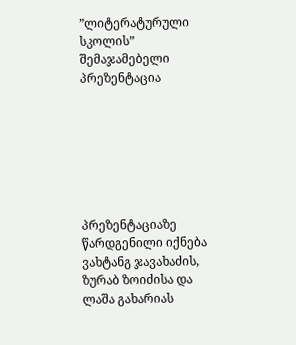”ლიტერატურული სკოლის” შემაჯამებელი პრეზენტაცია







პრეზენტაციაზე წარდგენილი იქნება ვახტანგ ჯავახაძის, ზურაბ ზოიძისა და ლაშა გახარიას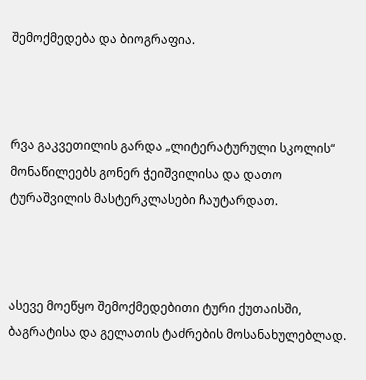შემოქმედება და ბიოგრაფია.



რვა გაკვეთილის გარდა „ლიტერატურული სკოლის“ მონაწილეებს გონერ ჭეიშვილისა და დათო ტურაშვილის მასტერკლასები ჩაუტარდათ.



ასევე მოეწყო შემოქმედებითი ტური ქუთაისში, ბაგრატისა და გელათის ტაძრების მოსანახულებლად.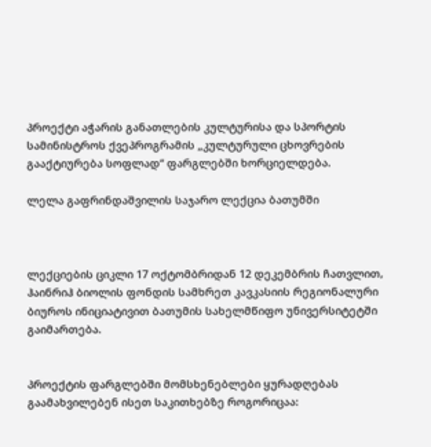პროექტი აჭარის განათლების კულტურისა და სპორტის სამინისტროს ქვეპროგრამის „კულტურული ცხოვრების გააქტიურება სოფლად“ ფარგლებში ხორციელდება.

ლელა გაფრინდაშვილის საჯარო ლექცია ბათუმში



ლექციების ციკლი 17 ოქტომბრიდან 12 დეკემბრის ჩათვლით, ჰაინრიჰ ბიოლის ფონდის სამხრეთ კავკასიის რეგიონალური ბიუროს ინიციატივით ბათუმის სახელმწიფო უნივერსიტეტში გაიმართება.


პროექტის ფარგლებში მომსხენებლები ყურადღებას გაამახვილებენ ისეთ საკითხებზე როგორიცაა: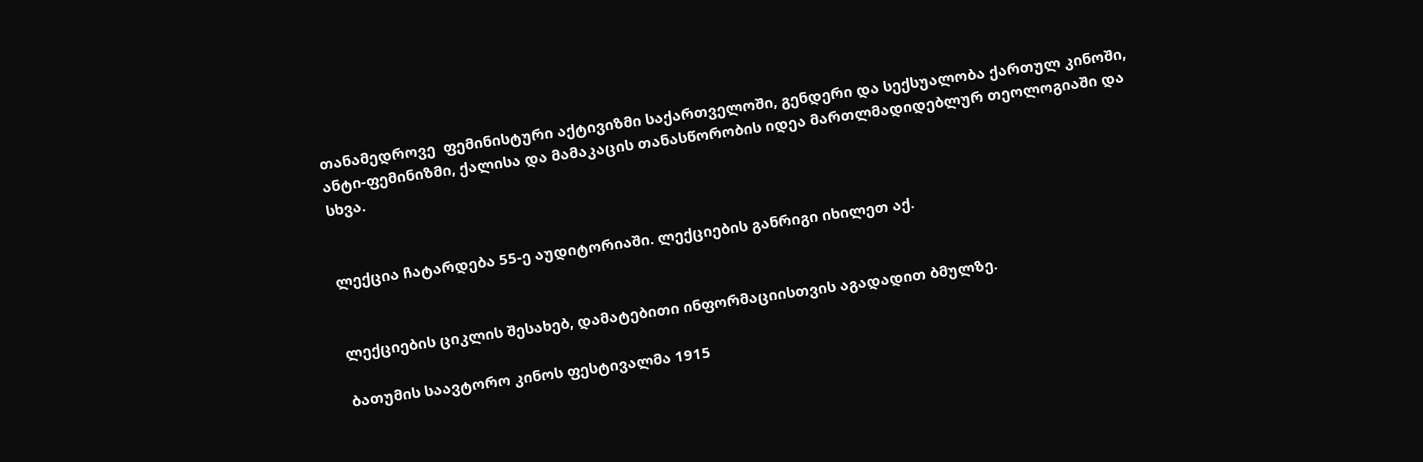თანამედროვე  ფემინისტური აქტივიზმი საქართველოში, გენდერი და სექსუალობა ქართულ კინოში, ანტი-ფემინიზმი, ქალისა და მამაკაცის თანასწორობის იდეა მართლმადიდებლურ თეოლოგიაში და სხვა.


ლექცია ჩატარდება 55-ე აუდიტორიაში. ლექციების განრიგი იხილეთ აქ.


ლექციების ციკლის შესახებ, დამატებითი ინფორმაციისთვის აგადადით ბმულზე.

ბათუმის საავტორო კინოს ფესტივალმა 1915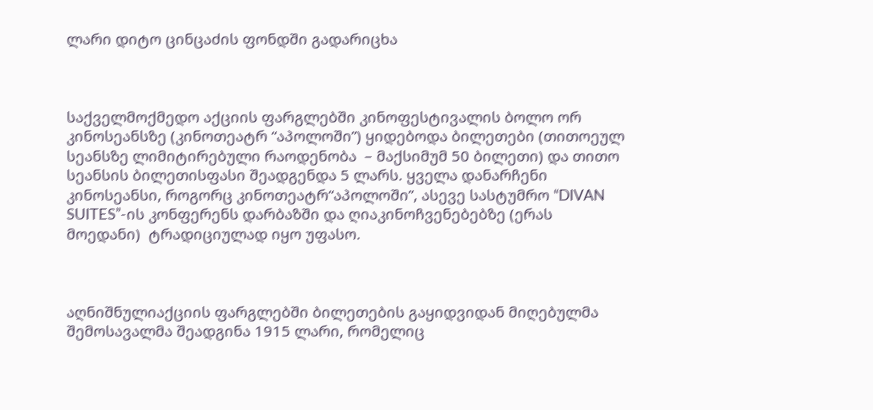ლარი დიტო ცინცაძის ფონდში გადარიცხა



საქველმოქმედო აქციის ფარგლებში კინოფესტივალის ბოლო ორ კინოსეანსზე (კინოთეატრ “აპოლოში”) ყიდებოდა ბილეთები (თითოეულ სეანსზე ლიმიტირებული რაოდენობა  – მაქსიმუმ 50 ბილეთი) და თითო სეანსის ბილეთისფასი შეადგენდა 5 ლარს. ყველა დანარჩენი კინოსეანსი, როგორც კინოთეატრ“აპოლოში”, ასევე სასტუმრო “DIVAN SUITES”-ის კონფერენს დარბაზში და ღიაკინოჩვენებებზე (ერას მოედანი)  ტრადიციულად იყო უფასო.



აღნიშნულიაქციის ფარგლებში ბილეთების გაყიდვიდან მიღებულმა შემოსავალმა შეადგინა 1915 ლარი, რომელიც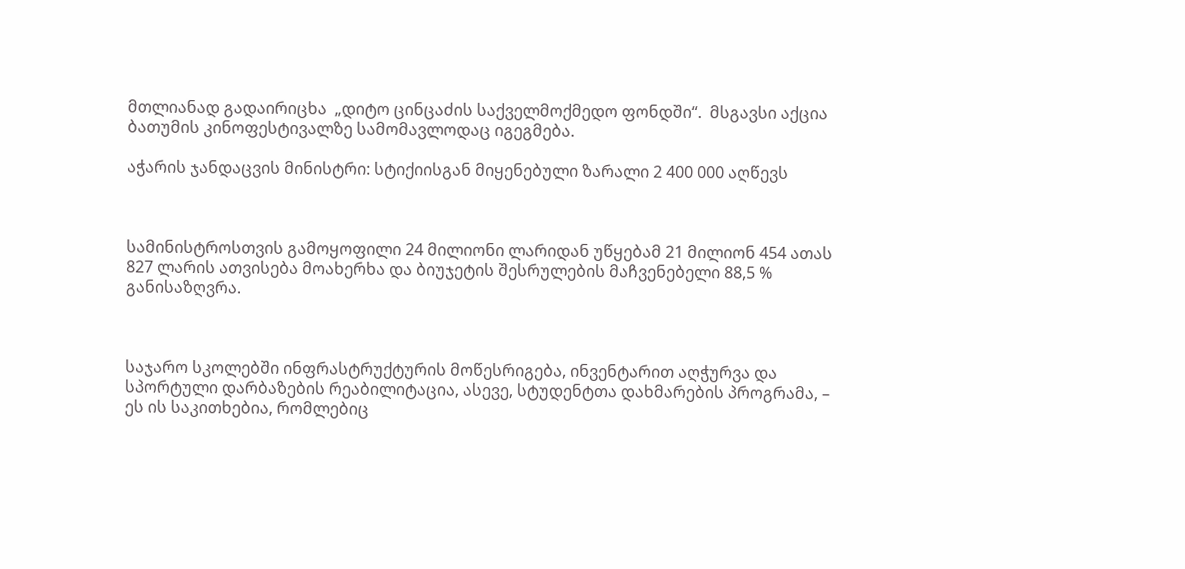მთლიანად გადაირიცხა  „დიტო ცინცაძის საქველმოქმედო ფონდში“.  მსგავსი აქცია ბათუმის კინოფესტივალზე სამომავლოდაც იგეგმება.

აჭარის ჯანდაცვის მინისტრი: სტიქიისგან მიყენებული ზარალი 2 400 000 აღწევს



სამინისტროსთვის გამოყოფილი 24 მილიონი ლარიდან უწყებამ 21 მილიონ 454 ათას 827 ლარის ათვისება მოახერხა და ბიუჯეტის შესრულების მაჩვენებელი 88,5 % განისაზღვრა.



საჯარო სკოლებში ინფრასტრუქტურის მოწესრიგება, ინვენტარით აღჭურვა და სპორტული დარბაზების რეაბილიტაცია, ასევე, სტუდენტთა დახმარების პროგრამა, – ეს ის საკითხებია, რომლებიც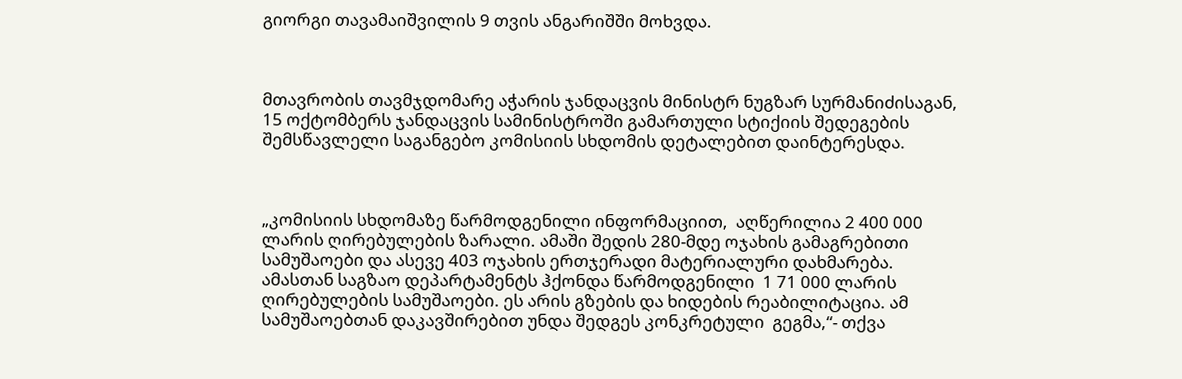გიორგი თავამაიშვილის 9 თვის ანგარიშში მოხვდა.



მთავრობის თავმჯდომარე აჭარის ჯანდაცვის მინისტრ ნუგზარ სურმანიძისაგან, 15 ოქტომბერს ჯანდაცვის სამინისტროში გამართული სტიქიის შედეგების შემსწავლელი საგანგებო კომისიის სხდომის დეტალებით დაინტერესდა.



„კომისიის სხდომაზე წარმოდგენილი ინფორმაციით,  აღწერილია 2 400 000 ლარის ღირებულების ზარალი. ამაში შედის 280-მდე ოჯახის გამაგრებითი სამუშაოები და ასევე 403 ოჯახის ერთჯერადი მატერიალური დახმარება.  ამასთან საგზაო დეპარტამენტს ჰქონდა წარმოდგენილი  1 71 000 ლარის ღირებულების სამუშაოები. ეს არის გზების და ხიდების რეაბილიტაცია. ამ  სამუშაოებთან დაკავშირებით უნდა შედგეს კონკრეტული  გეგმა,“- თქვა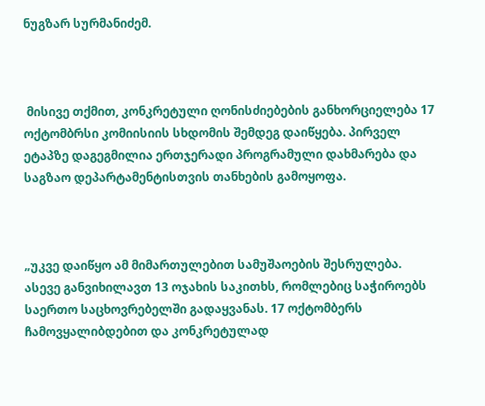ნუგზარ სურმანიძემ.



 მისივე თქმით, კონკრეტული ღონისძიებების განხორციელება 17 ოქტომბრსი კომიისიის სხდომის შემდეგ დაიწყება. პირველ ეტაპზე დაგეგმილია ერთჯერადი პროგრამული დახმარება და საგზაო დეპარტამენტისთვის თანხების გამოყოფა.



„უკვე დაიწყო ამ მიმართულებით სამუშაოების შესრულება.  ასევე განვიხილავთ 13 ოჯახის საკითხს, რომლებიც საჭიროებს საერთო საცხოვრებელში გადაყვანას. 17 ოქტომბერს ჩამოვყალიბდებით და კონკრეტულად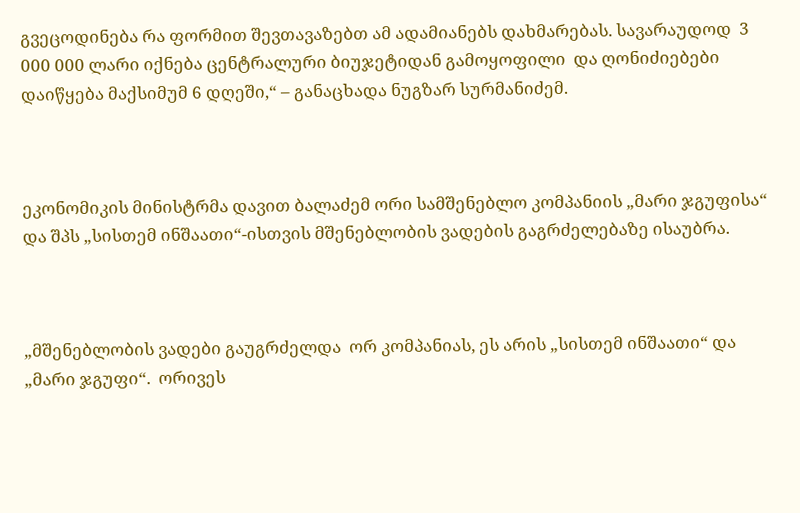გვეცოდინება რა ფორმით შევთავაზებთ ამ ადამიანებს დახმარებას. სავარაუდოდ  3 000 000 ლარი იქნება ცენტრალური ბიუჯეტიდან გამოყოფილი  და ღონიძიებები დაიწყება მაქსიმუმ 6 დღეში,“ – განაცხადა ნუგზარ სურმანიძემ.



ეკონომიკის მინისტრმა დავით ბალაძემ ორი სამშენებლო კომპანიის „მარი ჯგუფისა“ და შპს „სისთემ ინშაათი“-ისთვის მშენებლობის ვადების გაგრძელებაზე ისაუბრა.



„მშენებლობის ვადები გაუგრძელდა  ორ კომპანიას, ეს არის „სისთემ ინშაათი“ და „მარი ჯგუფი“.  ორივეს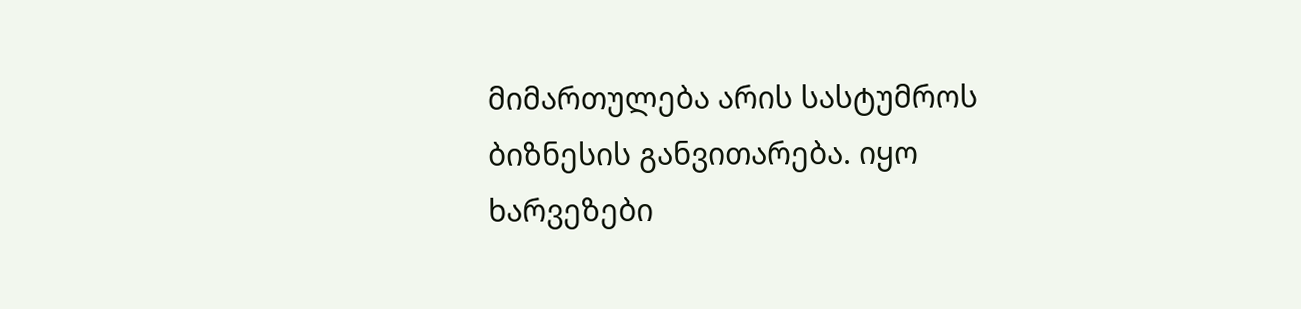მიმართულება არის სასტუმროს ბიზნესის განვითარება. იყო ხარვეზები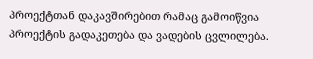პროექტთან დაკავშირებით რამაც გამოიწვია პროექტის გადაკეთება და ვადების ცვლილება.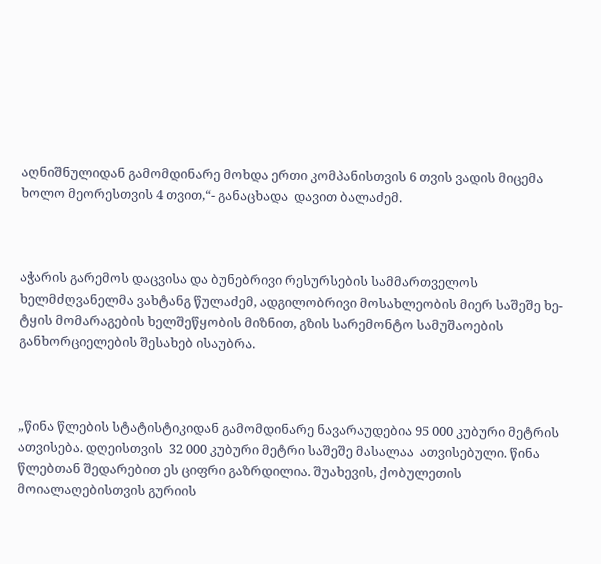აღნიშნულიდან გამომდინარე მოხდა ერთი კომპანისთვის 6 თვის ვადის მიცემა ხოლო მეორესთვის 4 თვით,“- განაცხადა  დავით ბალაძემ.



აჭარის გარემოს დაცვისა და ბუნებრივი რესურსების სამმართველოს ხელმძღვანელმა ვახტანგ წულაძემ, ადგილობრივი მოსახლეობის მიერ საშეშე ხე-ტყის მომარაგების ხელშეწყობის მიზნით, გზის სარემონტო სამუშაოების განხორციელების შესახებ ისაუბრა.



„წინა წლების სტატისტიკიდან გამომდინარე ნავარაუდებია 95 000 კუბური მეტრის ათვისება. დღეისთვის  32 000 კუბური მეტრი საშეშე მასალაა  ათვისებული. წინა წლებთან შედარებით ეს ციფრი გაზრდილია. შუახევის, ქობულეთის მოიალაღებისთვის გურიის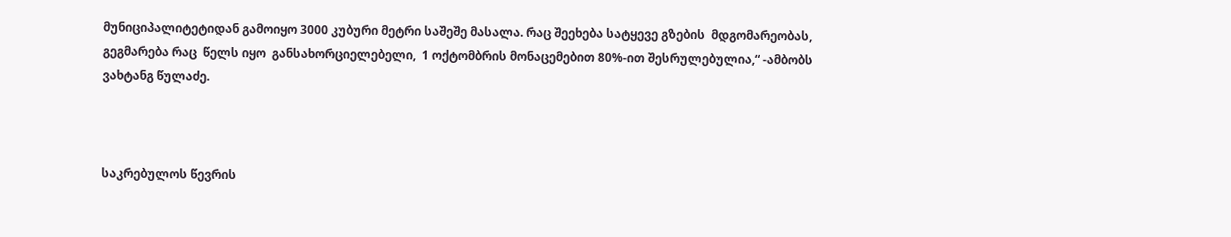მუნიციპალიტეტიდან გამოიყო 3000 კუბური მეტრი საშეშე მასალა. რაც შეეხება სატყევე გზების  მდგომარეობას,  გეგმარება რაც  წელს იყო  განსახორციელებელი,  1 ოქტომბრის მონაცემებით 80%-ით შესრულებულია,“ -ამბობს ვახტანგ წულაძე.



საკრებულოს წევრის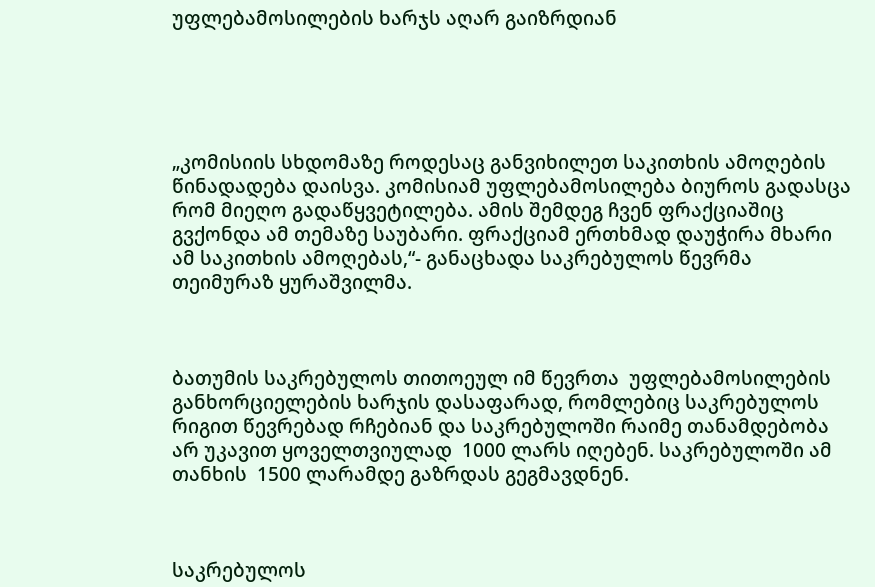უფლებამოსილების ხარჯს აღარ გაიზრდიან





„კომისიის სხდომაზე როდესაც განვიხილეთ საკითხის ამოღების წინადადება დაისვა. კომისიამ უფლებამოსილება ბიუროს გადასცა რომ მიეღო გადაწყვეტილება. ამის შემდეგ ჩვენ ფრაქციაშიც გვქონდა ამ თემაზე საუბარი. ფრაქციამ ერთხმად დაუჭირა მხარი ამ საკითხის ამოღებას,“- განაცხადა საკრებულოს წევრმა თეიმურაზ ყურაშვილმა.



ბათუმის საკრებულოს თითოეულ იმ წევრთა  უფლებამოსილების განხორციელების ხარჯის დასაფარად, რომლებიც საკრებულოს რიგით წევრებად რჩებიან და საკრებულოში რაიმე თანამდებობა არ უკავით ყოველთვიულად  1000 ლარს იღებენ. საკრებულოში ამ თანხის  1500 ლარამდე გაზრდას გეგმავდნენ.



საკრებულოს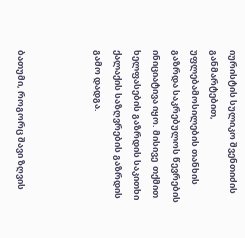იურისტის სულიკო შვენთიძის განმარტებით, უფლებამოსილების თანხის გაზრდა საკრებულოს წევრების ინიციატივა იყო. მისივე  თქმით ხელფასების გაზრდის საკითხი ქალაქის საზღვრების გაზრდის გამო დადგა.



ბათუმი, როგორც შავი ზღვის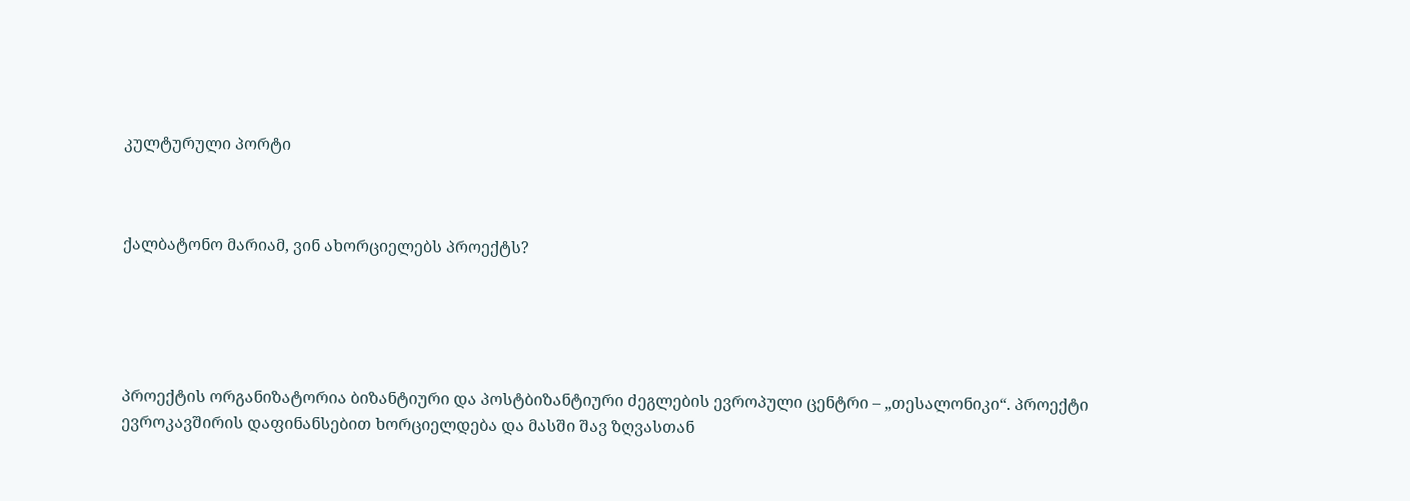კულტურული პორტი



ქალბატონო მარიამ, ვინ ახორციელებს პროექტს?





პროექტის ორგანიზატორია ბიზანტიური და პოსტბიზანტიური ძეგლების ევროპული ცენტრი – „თესალონიკი“. პროექტი ევროკავშირის დაფინანსებით ხორციელდება და მასში შავ ზღვასთან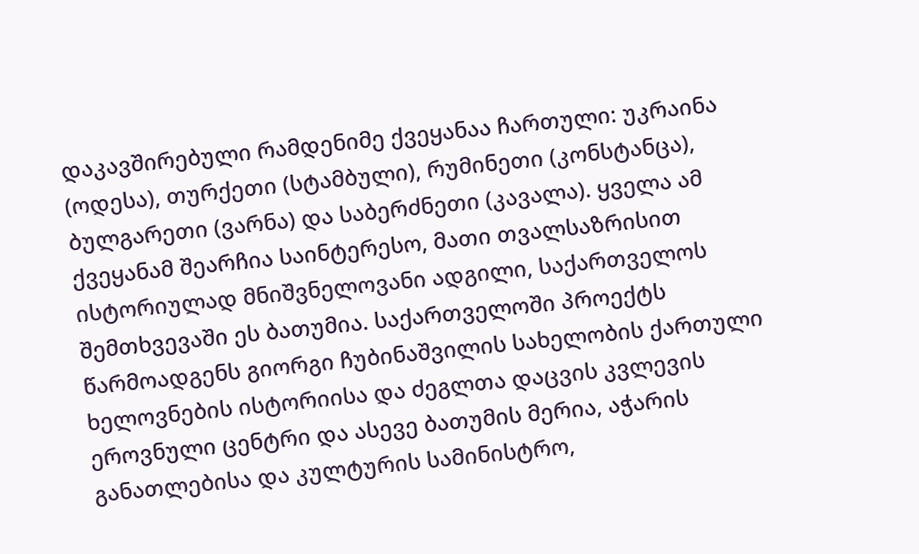დაკავშირებული რამდენიმე ქვეყანაა ჩართული: უკრაინა (ოდესა), თურქეთი (სტამბული), რუმინეთი (კონსტანცა), ბულგარეთი (ვარნა) და საბერძნეთი (კავალა). ყველა ამ ქვეყანამ შეარჩია საინტერესო, მათი თვალსაზრისით ისტორიულად მნიშვნელოვანი ადგილი, საქართველოს შემთხვევაში ეს ბათუმია. საქართველოში პროექტს წარმოადგენს გიორგი ჩუბინაშვილის სახელობის ქართული ხელოვნების ისტორიისა და ძეგლთა დაცვის კვლევის ეროვნული ცენტრი და ასევე ბათუმის მერია, აჭარის განათლებისა და კულტურის სამინისტრო,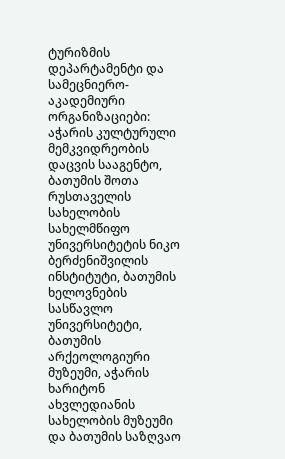ტურიზმის დეპარტამენტი და სამეცნიერო-აკადემიური ორგანიზაციები: აჭარის კულტურული მემკვიდრეობის დაცვის სააგენტო, ბათუმის შოთა რუსთაველის სახელობის სახელმწიფო უნივერსიტეტის ნიკო ბერძენიშვილის ინსტიტუტი, ბათუმის ხელოვნების სასწავლო უნივერსიტეტი, ბათუმის არქეოლოგიური მუზეუმი, აჭარის ხარიტონ ახვლედიანის სახელობის მუზეუმი და ბათუმის საზღვაო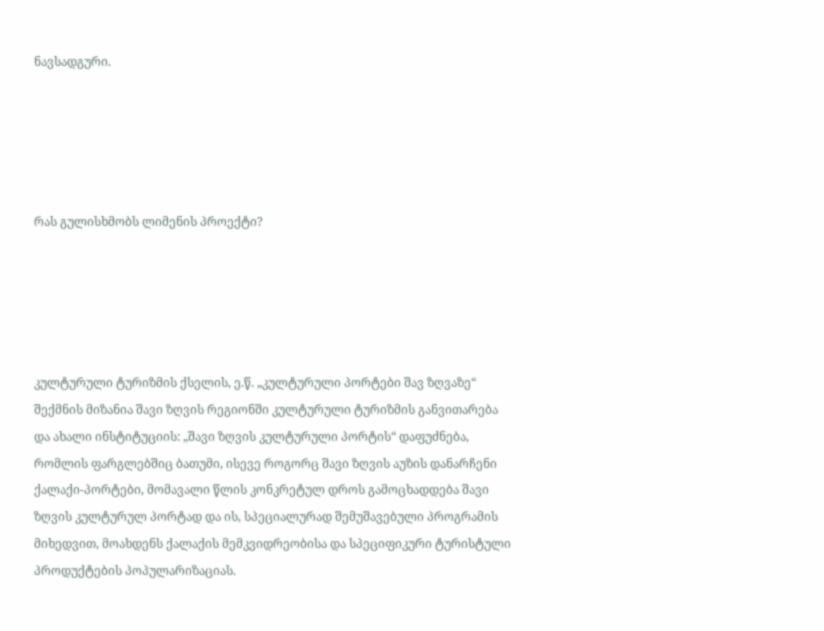ნავსადგური.





რას გულისხმობს ლიმენის პროექტი?





კულტურული ტურიზმის ქსელის, ე.წ. „კულტურული პორტები შავ ზღვაზე“ შექმნის მიზანია შავი ზღვის რეგიონში კულტურული ტურიზმის განვითარება და ახალი ინსტიტუციის: „შავი ზღვის კულტურული პორტის“ დაფუძნება, რომლის ფარგლებშიც ბათუმი, ისევე როგორც შავი ზღვის აუზის დანარჩენი ქალაქი-პორტები, მომავალი წლის კონკრეტულ დროს გამოცხადდება შავი ზღვის კულტურულ პორტად და ის, სპეციალურად შემუშავებული პროგრამის მიხედვით, მოახდენს ქალაქის მემკვიდრეობისა და სპეციფიკური ტურისტული პროდუქტების პოპულარიზაციას.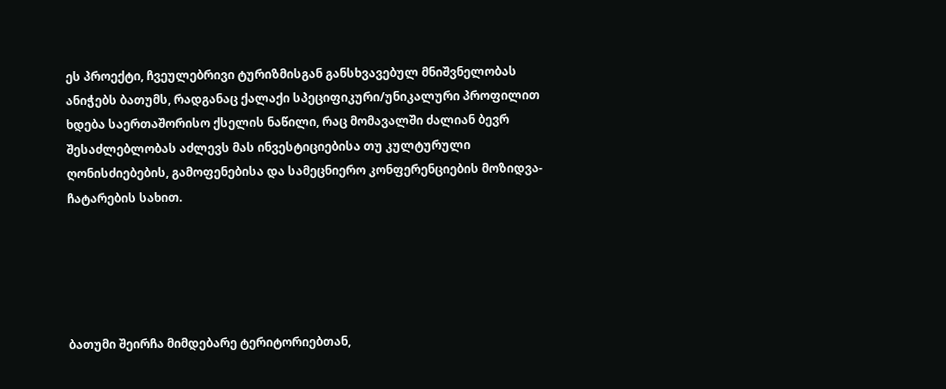ეს პროექტი, ჩვეულებრივი ტურიზმისგან განსხვავებულ მნიშვნელობას ანიჭებს ბათუმს, რადგანაც ქალაქი სპეციფიკური/უნიკალური პროფილით ხდება საერთაშორისო ქსელის ნაწილი, რაც მომავალში ძალიან ბევრ შესაძლებლობას აძლევს მას ინვესტიციებისა თუ კულტურული ღონისძიებების, გამოფენებისა და სამეცნიერო კონფერენციების მოზიდვა-ჩატარების სახით.





ბათუმი შეირჩა მიმდებარე ტერიტორიებთან,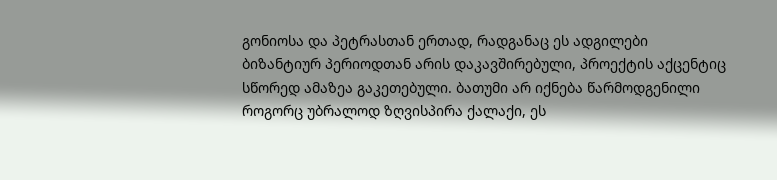გონიოსა და პეტრასთან ერთად, რადგანაც ეს ადგილები ბიზანტიურ პერიოდთან არის დაკავშირებული, პროექტის აქცენტიც სწორედ ამაზეა გაკეთებული. ბათუმი არ იქნება წარმოდგენილი როგორც უბრალოდ ზღვისპირა ქალაქი, ეს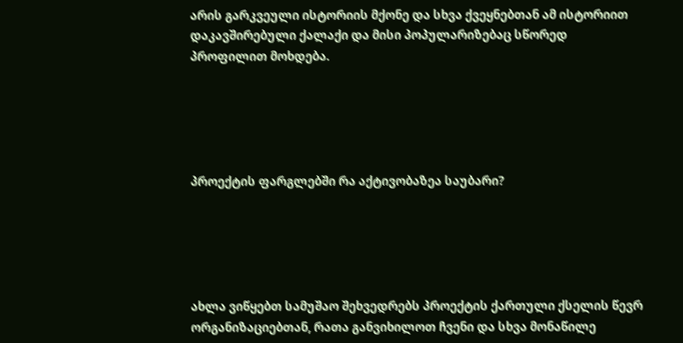არის გარკვეული ისტორიის მქონე და სხვა ქვეყნებთან ამ ისტორიით დაკავშირებული ქალაქი და მისი პოპულარიზებაც სწორედ პროფილით მოხდება.





პროექტის ფარგლებში რა აქტივობაზეა საუბარი?





ახლა ვიწყებთ სამუშაო შეხვედრებს პროექტის ქართული ქსელის წევრ ორგანიზაციებთან, რათა განვიხილოთ ჩვენი და სხვა მონაწილე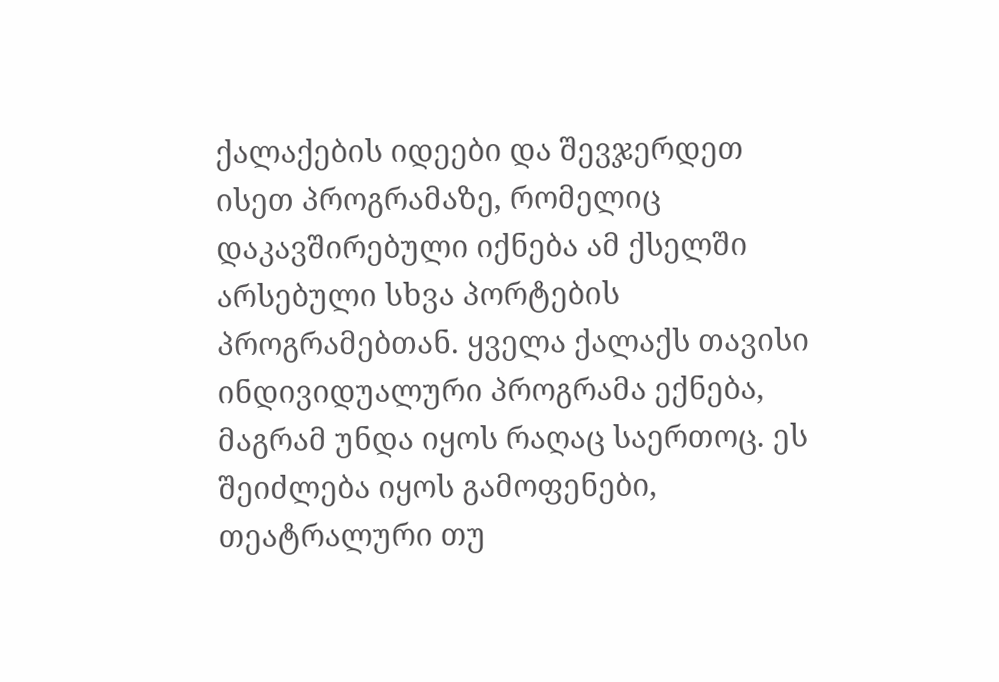ქალაქების იდეები და შევჯერდეთ ისეთ პროგრამაზე, რომელიც დაკავშირებული იქნება ამ ქსელში არსებული სხვა პორტების პროგრამებთან. ყველა ქალაქს თავისი ინდივიდუალური პროგრამა ექნება, მაგრამ უნდა იყოს რაღაც საერთოც. ეს შეიძლება იყოს გამოფენები, თეატრალური თუ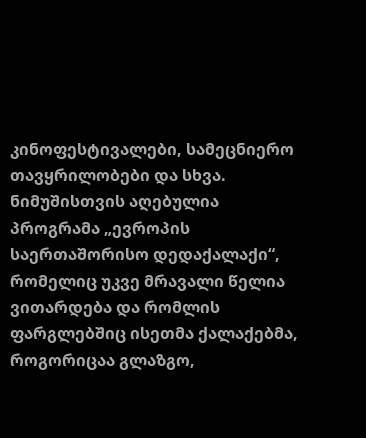კინოფესტივალები, სამეცნიერო თავყრილობები და სხვა. ნიმუშისთვის აღებულია პროგრამა „ევროპის საერთაშორისო დედაქალაქი“, რომელიც უკვე მრავალი წელია ვითარდება და რომლის ფარგლებშიც ისეთმა ქალაქებმა, როგორიცაა გლაზგო,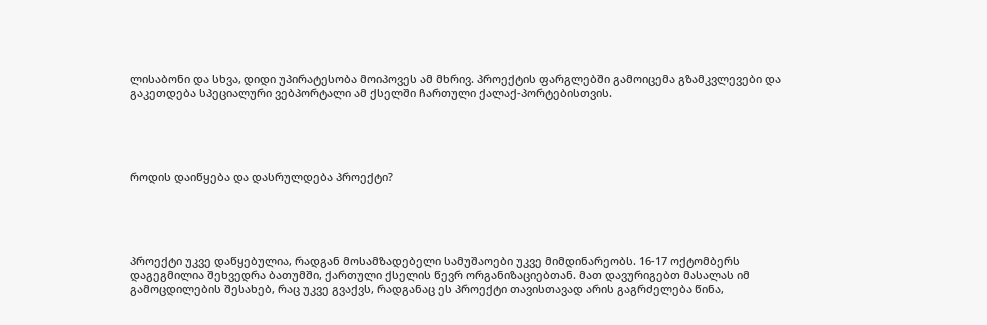ლისაბონი და სხვა, დიდი უპირატესობა მოიპოვეს ამ მხრივ. პროექტის ფარგლებში გამოიცემა გზამკვლევები და გაკეთდება სპეციალური ვებპორტალი ამ ქსელში ჩართული ქალაქ-პორტებისთვის.





როდის დაიწყება და დასრულდება პროექტი?





პროექტი უკვე დაწყებულია, რადგან მოსამზადებელი სამუშაოები უკვე მიმდინარეობს. 16-17 ოქტომბერს დაგეგმილია შეხვედრა ბათუმში, ქართული ქსელის წევრ ორგანიზაციებთან. მათ დავურიგებთ მასალას იმ გამოცდილების შესახებ, რაც უკვე გვაქვს, რადგანაც ეს პროექტი თავისთავად არის გაგრძელება წინა,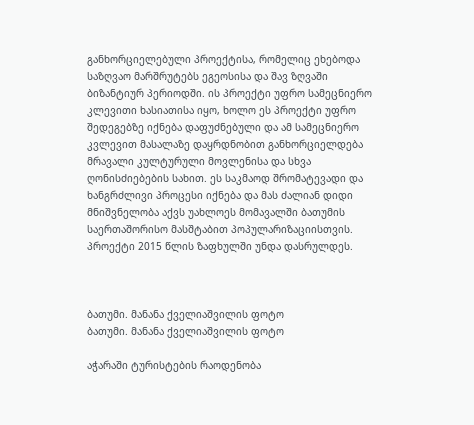განხორციელებული პროექტისა, რომელიც ეხებოდა საზღვაო მარშრუტებს ეგეოსისა და შავ ზღვაში ბიზანტიურ პერიოდში. ის პროექტი უფრო სამეცნიერო კლევითი ხასიათისა იყო, ხოლო ეს პროექტი უფრო შედეგებზე იქნება დაფუძნებული და ამ სამეცნიერო კვლევით მასალაზე დაყრდნობით განხორციელდება მრავალი კულტურული მოვლენისა და სხვა ღონისძიებების სახით. ეს საკმაოდ შრომატევადი და ხანგრძლივი პროცესი იქნება და მას ძალიან დიდი მნიშვნელობა აქვს უახლოეს მომავალში ბათუმის საერთაშორისო მასშტაბით პოპულარიზაციისთვის. პროექტი 2015 წლის ზაფხულში უნდა დასრულდეს.



ბათუმი. მანანა ქველიაშვილის ფოტო
ბათუმი. მანანა ქველიაშვილის ფოტო

აჭარაში ტურისტების რაოდენობა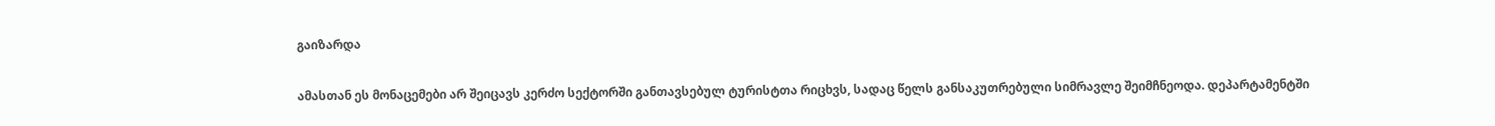გაიზარდა

ამასთან ეს მონაცემები არ შეიცავს კერძო სექტორში განთავსებულ ტურისტთა რიცხვს, სადაც წელს განსაკუთრებული სიმრავლე შეიმჩნეოდა. დეპარტამენტში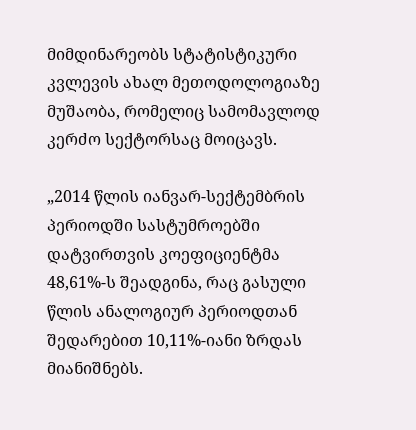მიმდინარეობს სტატისტიკური კვლევის ახალ მეთოდოლოგიაზე მუშაობა, რომელიც სამომავლოდ კერძო სექტორსაც მოიცავს.

„2014 წლის იანვარ-სექტემბრის პერიოდში სასტუმროებში დატვირთვის კოეფიციენტმა 48,61%-ს შეადგინა, რაც გასული წლის ანალოგიურ პერიოდთან შედარებით 10,11%-იანი ზრდას მიანიშნებს.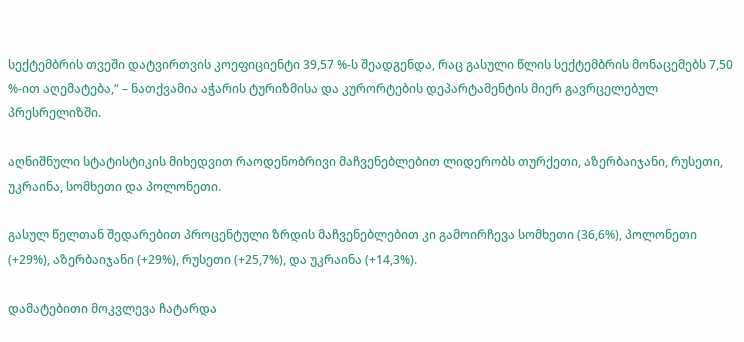სექტემბრის თვეში დატვირთვის კოეფიციენტი 39,57 %-ს შეადგენდა, რაც გასული წლის სექტემბრის მონაცემებს 7,50 %-ით აღემატება,“ – ნათქვამია აჭარის ტურიზმისა და კურორტების დეპარტამენტის მიერ გავრცელებულ პრესრელიზში.

აღნიშნული სტატისტიკის მიხედვით რაოდენობრივი მაჩვენებლებით ლიდერობს თურქეთი, აზერბაიჯანი, რუსეთი, უკრაინა, სომხეთი და პოლონეთი.

გასულ წელთან შედარებით პროცენტული ზრდის მაჩვენებლებით კი გამოირჩევა სომხეთი (36,6%), პოლონეთი (+29%), აზერბაიჯანი (+29%), რუსეთი (+25,7%), და უკრაინა (+14,3%).

დამატებითი მოკვლევა ჩატარდა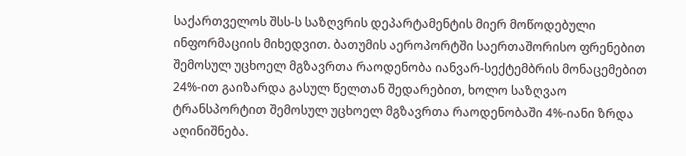საქართველოს შსს-ს საზღვრის დეპარტამენტის მიერ მოწოდებული ინფორმაციის მიხედვით. ბათუმის აეროპორტში საერთაშორისო ფრენებით შემოსულ უცხოელ მგზავრთა რაოდენობა იანვარ-სექტემბრის მონაცემებით 24%-ით გაიზარდა გასულ წელთან შედარებით, ხოლო საზღვაო ტრანსპორტით შემოსულ უცხოელ მგზავრთა რაოდენობაში 4%-იანი ზრდა აღინიშნება.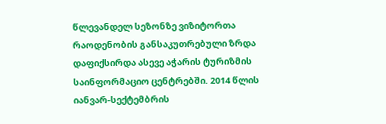წლევანდელ სეზონზე ვიზიტორთა რაოდენობის განსაკუთრებული ზრდა დაფიქსირდა ასევე აჭარის ტურიზმის საინფორმაციო ცენტრებში. 2014 წლის იანვარ-სექტემბრის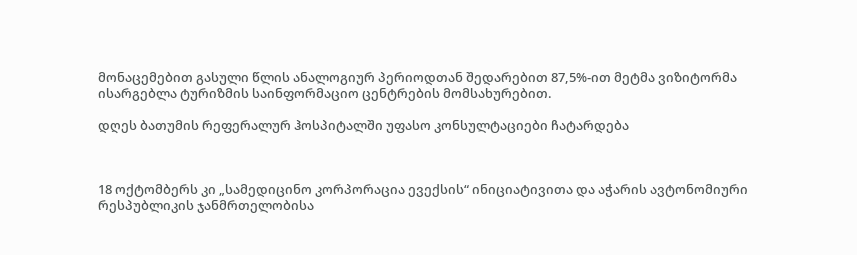მონაცემებით გასული წლის ანალოგიურ პერიოდთან შედარებით 87,5%-ით მეტმა ვიზიტორმა ისარგებლა ტურიზმის საინფორმაციო ცენტრების მომსახურებით.

დღეს ბათუმის რეფერალურ ჰოსპიტალში უფასო კონსულტაციები ჩატარდება



18 ოქტომბერს კი „სამედიცინო კორპორაცია ევექსის“ ინიციატივითა და აჭარის ავტონომიური რესპუბლიკის ჯანმრთელობისა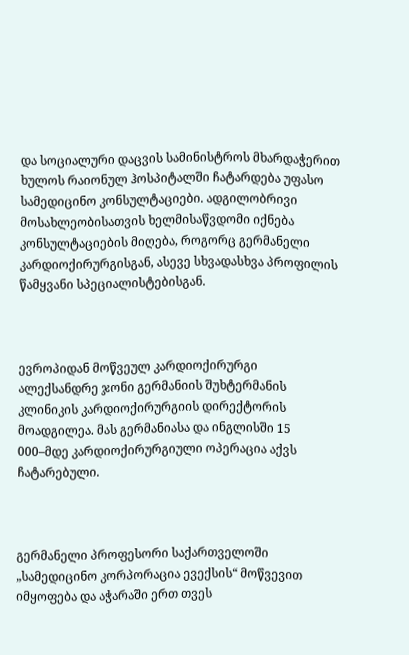და სოციალური დაცვის სამინისტროს მხარდაჭერით ხულოს რაიონულ ჰოსპიტალში ჩატარდება უფასო სამედიცინო კონსულტაციები. ადგილობრივი მოსახლეობისათვის ხელმისაწვდომი იქნება კონსულტაციების მიღება, როგორც გერმანელი კარდიოქირურგისგან, ასევე სხვადასხვა პროფილის წამყვანი სპეციალისტებისგან.



ევროპიდან მოწვეულ კარდიოქირურგი ალექსანდრე ჯონი გერმანიის შუხტერმანის კლინიკის კარდიოქირურგიის დირექტორის მოადგილეა. მას გერმანიასა და ინგლისში 15 000–მდე კარდიოქირურგიული ოპერაცია აქვს ჩატარებული.



გერმანელი პროფესორი საქართველოში „სამედიცინო კორპორაცია ევექსის“ მოწვევით იმყოფება და აჭარაში ერთ თვეს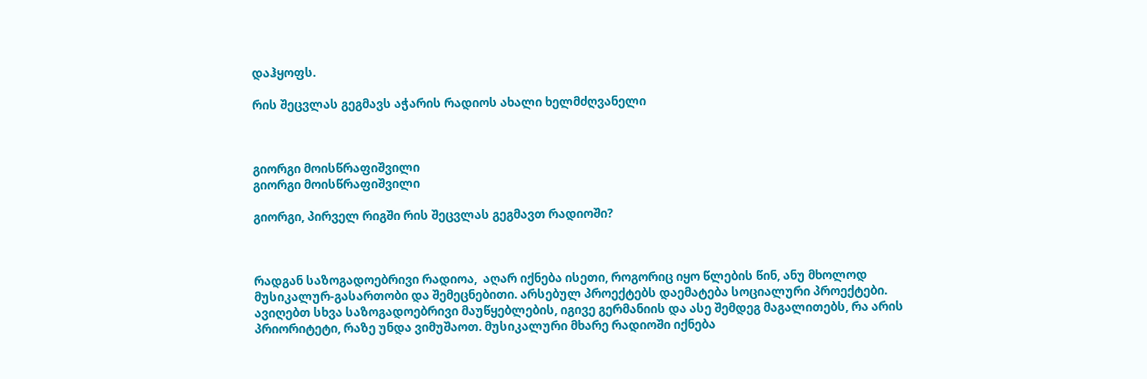დაჰყოფს.

რის შეცვლას გეგმავს აჭარის რადიოს ახალი ხელმძღვანელი



გიორგი მოისწრაფიშვილი
გიორგი მოისწრაფიშვილი

გიორგი, პირველ რიგში რის შეცვლას გეგმავთ რადიოში?



რადგან საზოგადოებრივი რადიოა,  აღარ იქნება ისეთი, როგორიც იყო წლების წინ, ანუ მხოლოდ მუსიკალურ-გასართობი და შემეცნებითი. არსებულ პროექტებს დაემატება სოციალური პროექტები. ავიღებთ სხვა საზოგადოებრივი მაუწყებლების, იგივე გერმანიის და ასე შემდეგ მაგალითებს, რა არის პრიორიტეტი, რაზე უნდა ვიმუშაოთ. მუსიკალური მხარე რადიოში იქნება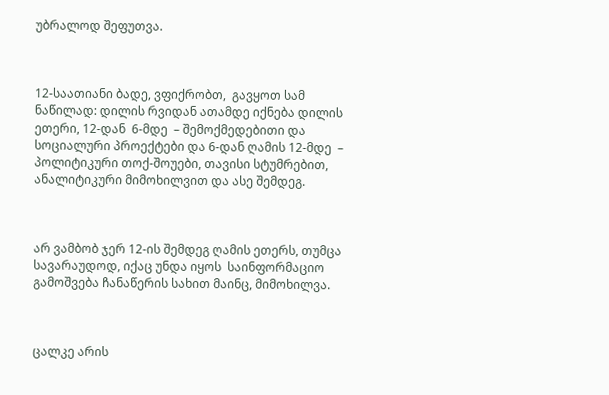უბრალოდ შეფუთვა.



12-საათიანი ბადე, ვფიქრობთ,  გავყოთ სამ ნაწილად: დილის რვიდან ათამდე იქნება დილის ეთერი, 12-დან  6-მდე  – შემოქმედებითი და სოციალური პროექტები და 6-დან ღამის 12-მდე  – პოლიტიკური თოქ-შოუები, თავისი სტუმრებით, ანალიტიკური მიმოხილვით და ასე შემდეგ.



არ ვამბობ ჯერ 12-ის შემდეგ ღამის ეთერს, თუმცა სავარაუდოდ, იქაც უნდა იყოს  საინფორმაციო გამოშვება ჩანაწერის სახით მაინც, მიმოხილვა.



ცალკე არის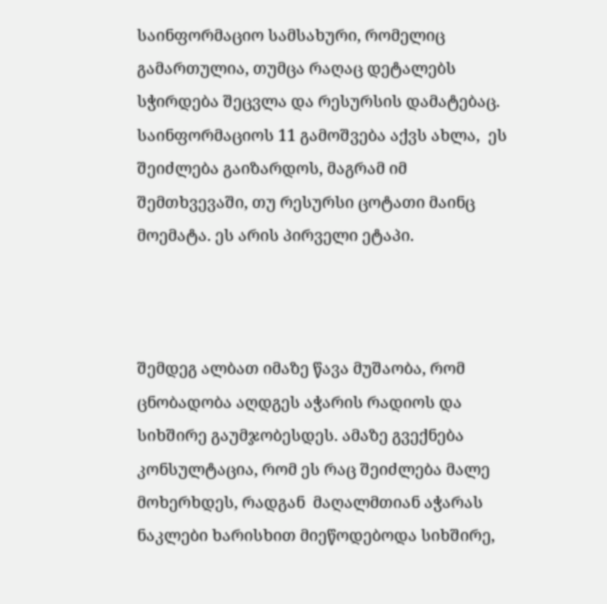საინფორმაციო სამსახური, რომელიც გამართულია, თუმცა რაღაც დეტალებს სჭირდება შეცვლა და რესურსის დამატებაც. საინფორმაციოს 11 გამოშვება აქვს ახლა,  ეს შეიძლება გაიზარდოს, მაგრამ იმ შემთხვევაში, თუ რესურსი ცოტათი მაინც მოემატა. ეს არის პირველი ეტაპი.



შემდეგ ალბათ იმაზე წავა მუშაობა, რომ ცნობადობა აღდგეს აჭარის რადიოს და სიხშირე გაუმჯობესდეს. ამაზე გვექნება კონსულტაცია, რომ ეს რაც შეიძლება მალე მოხერხდეს, რადგან  მაღალმთიან აჭარას ნაკლები ხარისხით მიეწოდებოდა სიხშირე,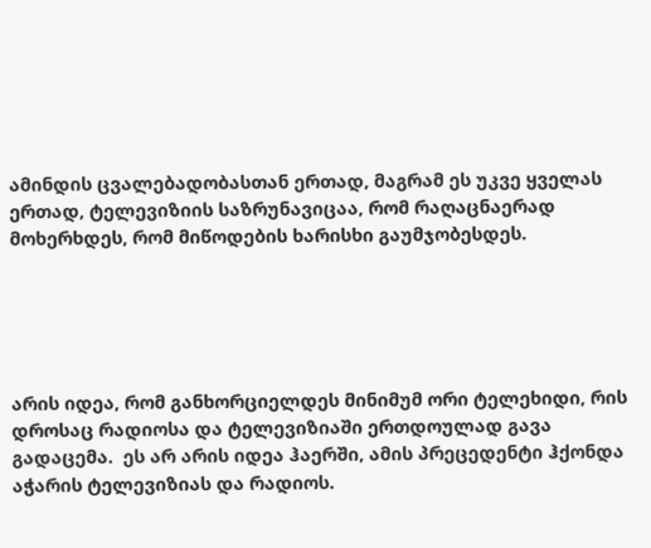ამინდის ცვალებადობასთან ერთად, მაგრამ ეს უკვე ყველას ერთად, ტელევიზიის საზრუნავიცაა, რომ რაღაცნაერად მოხერხდეს, რომ მიწოდების ხარისხი გაუმჯობესდეს.





არის იდეა, რომ განხორციელდეს მინიმუმ ორი ტელეხიდი, რის დროსაც რადიოსა და ტელევიზიაში ერთდოულად გავა გადაცემა.  ეს არ არის იდეა ჰაერში, ამის პრეცედენტი ჰქონდა აჭარის ტელევიზიას და რადიოს.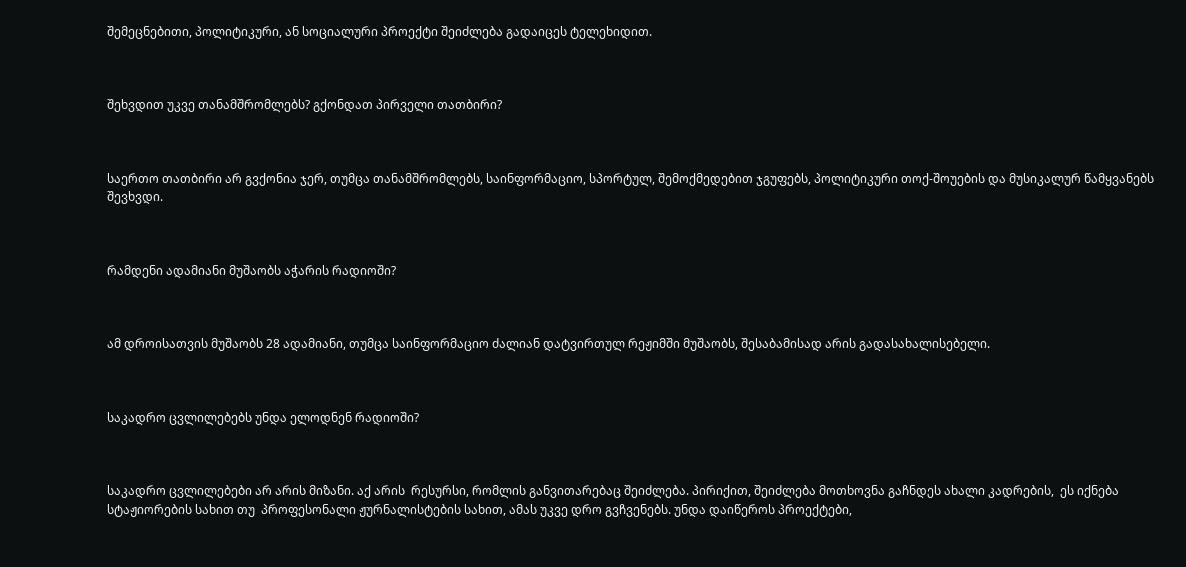შემეცნებითი, პოლიტიკური, ან სოციალური პროექტი შეიძლება გადაიცეს ტელეხიდით.



შეხვდით უკვე თანამშრომლებს? გქონდათ პირველი თათბირი?



საერთო თათბირი არ გვქონია ჯერ, თუმცა თანამშრომლებს, საინფორმაციო, სპორტულ, შემოქმედებით ჯგუფებს, პოლიტიკური თოქ-შოუების და მუსიკალურ წამყვანებს შევხვდი.



რამდენი ადამიანი მუშაობს აჭარის რადიოში?



ამ დროისათვის მუშაობს 28 ადამიანი, თუმცა საინფორმაციო ძალიან დატვირთულ რეჟიმში მუშაობს, შესაბამისად არის გადასახალისებელი.



საკადრო ცვლილებებს უნდა ელოდნენ რადიოში?



საკადრო ცვლილებები არ არის მიზანი. აქ არის  რესურსი, რომლის განვითარებაც შეიძლება. პირიქით, შეიძლება მოთხოვნა გაჩნდეს ახალი კადრების,  ეს იქნება სტაჟიორების სახით თუ  პროფესონალი ჟურნალისტების სახით, ამას უკვე დრო გვჩვენებს. უნდა დაიწეროს პროექტები,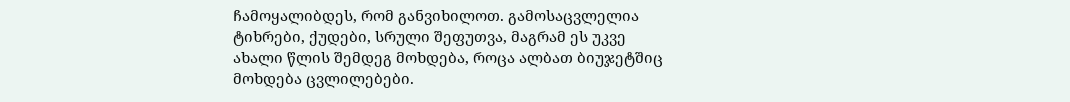ჩამოყალიბდეს, რომ განვიხილოთ. გამოსაცვლელია ტიხრები, ქუდები, სრული შეფუთვა, მაგრამ ეს უკვე ახალი წლის შემდეგ მოხდება, როცა ალბათ ბიუჯეტშიც მოხდება ცვლილებები.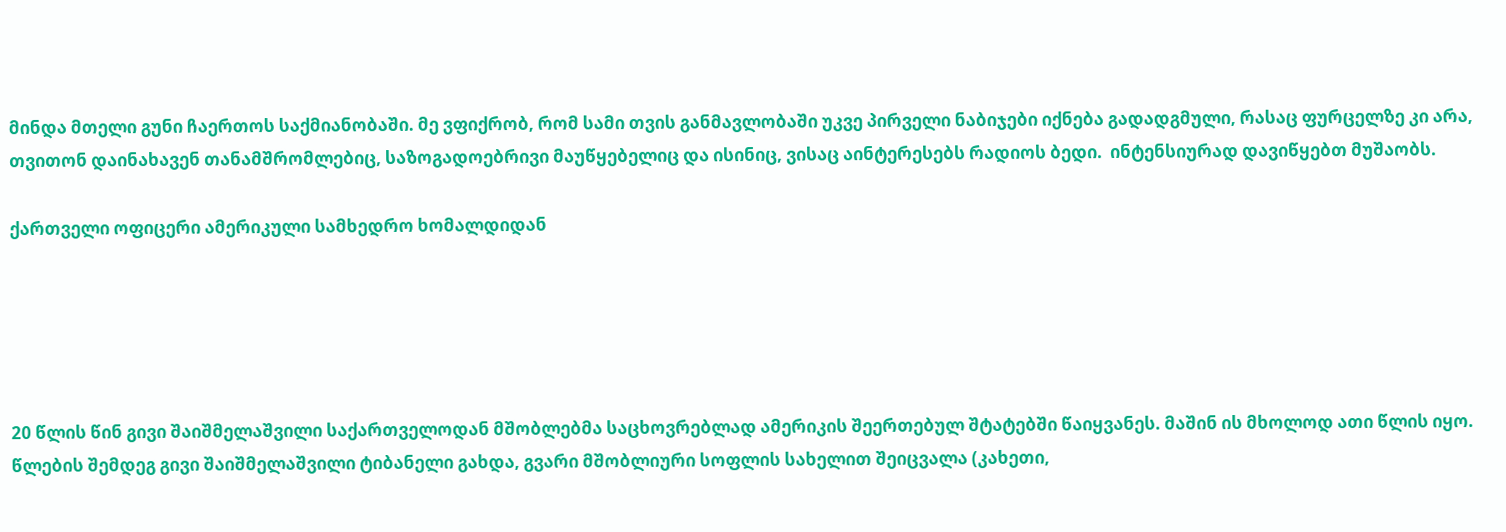მინდა მთელი გუნი ჩაერთოს საქმიანობაში. მე ვფიქრობ, რომ სამი თვის განმავლობაში უკვე პირველი ნაბიჯები იქნება გადადგმული, რასაც ფურცელზე კი არა, თვითონ დაინახავენ თანამშრომლებიც, საზოგადოებრივი მაუწყებელიც და ისინიც, ვისაც აინტერესებს რადიოს ბედი.  ინტენსიურად დავიწყებთ მუშაობს.

ქართველი ოფიცერი ამერიკული სამხედრო ხომალდიდან





20 წლის წინ გივი შაიშმელაშვილი საქართველოდან მშობლებმა საცხოვრებლად ამერიკის შეერთებულ შტატებში წაიყვანეს. მაშინ ის მხოლოდ ათი წლის იყო. წლების შემდეგ გივი შაიშმელაშვილი ტიბანელი გახდა, გვარი მშობლიური სოფლის სახელით შეიცვალა (კახეთი,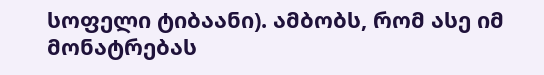სოფელი ტიბაანი). ამბობს, რომ ასე იმ მონატრებას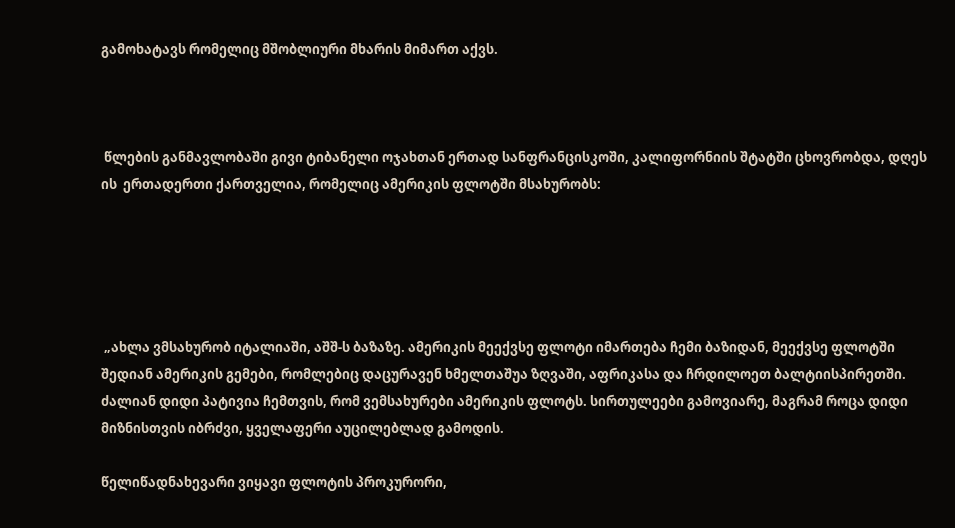გამოხატავს რომელიც მშობლიური მხარის მიმართ აქვს.



 წლების განმავლობაში გივი ტიბანელი ოჯახთან ერთად სანფრანცისკოში, კალიფორნიის შტატში ცხოვრობდა, დღეს ის  ერთადერთი ქართველია, რომელიც ამერიკის ფლოტში მსახურობს:





 „ახლა ვმსახურობ იტალიაში, აშშ-ს ბაზაზე. ამერიკის მეექვსე ფლოტი იმართება ჩემი ბაზიდან, მეექვსე ფლოტში შედიან ამერიკის გემები, რომლებიც დაცურავენ ხმელთაშუა ზღვაში, აფრიკასა და ჩრდილოეთ ბალტიისპირეთში. ძალიან დიდი პატივია ჩემთვის, რომ ვემსახურები ამერიკის ფლოტს. სირთულეები გამოვიარე, მაგრამ როცა დიდი მიზნისთვის იბრძვი, ყველაფერი აუცილებლად გამოდის.

წელიწადნახევარი ვიყავი ფლოტის პროკურორი,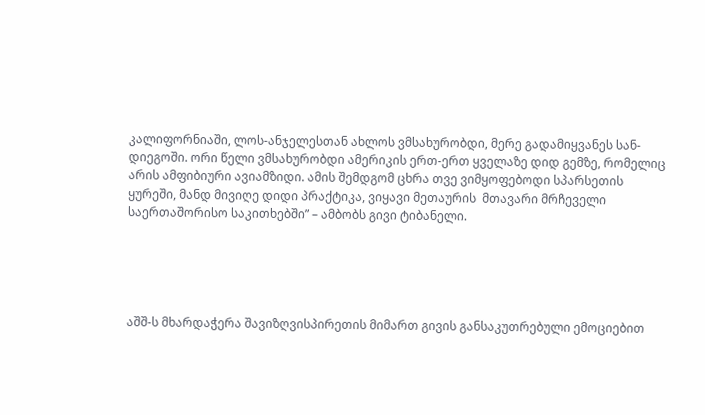კალიფორნიაში, ლოს-ანჯელესთან ახლოს ვმსახურობდი, მერე გადამიყვანეს სან-დიეგოში. ორი წელი ვმსახურობდი ამერიკის ერთ-ერთ ყველაზე დიდ გემზე, რომელიც არის ამფიბიური ავიამზიდი. ამის შემდგომ ცხრა თვე ვიმყოფებოდი სპარსეთის ყურეში, მანდ მივიღე დიდი პრაქტიკა, ვიყავი მეთაურის  მთავარი მრჩეველი საერთაშორისო საკითხებში” – ამბობს გივი ტიბანელი.





აშშ-ს მხარდაჭერა შავიზღვისპირეთის მიმართ გივის განსაკუთრებული ემოციებით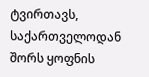ტვირთავს, საქართველოდან შორს ყოფნის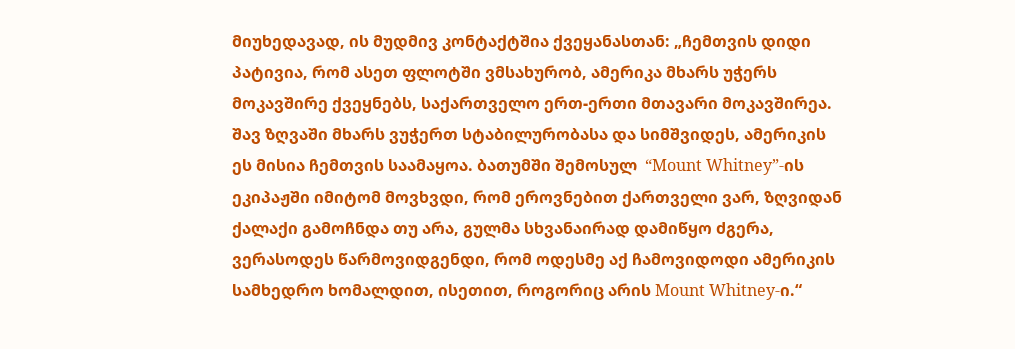მიუხედავად, ის მუდმივ კონტაქტშია ქვეყანასთან: „ჩემთვის დიდი პატივია, რომ ასეთ ფლოტში ვმსახურობ, ამერიკა მხარს უჭერს მოკავშირე ქვეყნებს, საქართველო ერთ-ერთი მთავარი მოკავშირეა. შავ ზღვაში მხარს ვუჭერთ სტაბილურობასა და სიმშვიდეს, ამერიკის ეს მისია ჩემთვის საამაყოა. ბათუმში შემოსულ  “Mount Whitney”-ის ეკიპაჟში იმიტომ მოვხვდი, რომ ეროვნებით ქართველი ვარ, ზღვიდან ქალაქი გამოჩნდა თუ არა, გულმა სხვანაირად დამიწყო ძგერა, ვერასოდეს წარმოვიდგენდი, რომ ოდესმე აქ ჩამოვიდოდი ამერიკის სამხედრო ხომალდით, ისეთით, როგორიც არის Mount Whitney-ი.“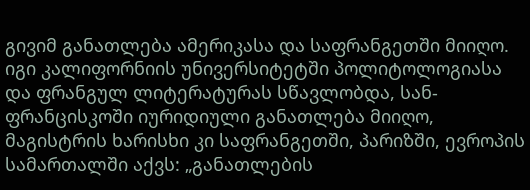გივიმ განათლება ამერიკასა და საფრანგეთში მიიღო. იგი კალიფორნიის უნივერსიტეტში პოლიტოლოგიასა და ფრანგულ ლიტერატურას სწავლობდა, სან-ფრანცისკოში იურიდიული განათლება მიიღო, მაგისტრის ხარისხი კი საფრანგეთში, პარიზში, ევროპის სამართალში აქვს: „განათლების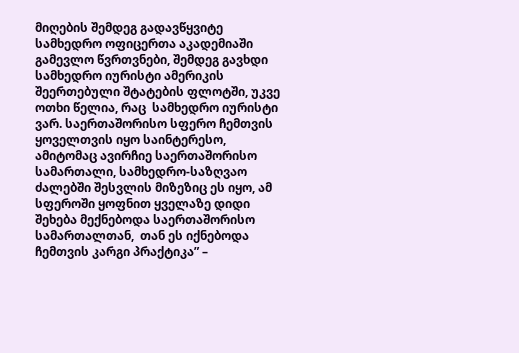მიღების შემდეგ გადავწყვიტე სამხედრო ოფიცერთა აკადემიაში გამევლო წვრთვნები, შემდეგ გავხდი სამხედრო იურისტი ამერიკის შეერთებული შტატების ფლოტში, უკვე ოთხი წელია, რაც  სამხედრო იურისტი ვარ. საერთაშორისო სფერო ჩემთვის ყოველთვის იყო საინტერესო, ამიტომაც ავირჩიე საერთაშორისო სამართალი, სამხედრო-საზღვაო ძალებში შესვლის მიზეზიც ეს იყო, ამ სფეროში ყოფნით ყველაზე დიდი შეხება მექნებოდა საერთაშორისო სამართალთან,  თან ეს იქნებოდა ჩემთვის კარგი პრაქტიკა” –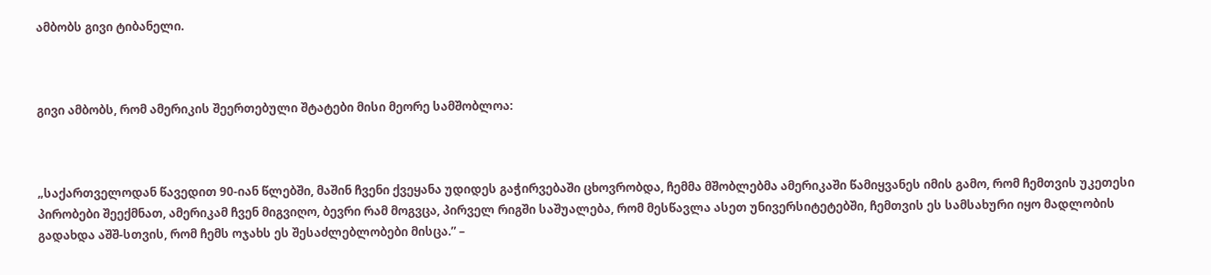ამბობს გივი ტიბანელი.



გივი ამბობს, რომ ამერიკის შეერთებული შტატები მისი მეორე სამშობლოა:



„საქართველოდან წავედით 90-იან წლებში, მაშინ ჩვენი ქვეყანა უდიდეს გაჭირვებაში ცხოვრობდა, ჩემმა მშობლებმა ამერიკაში წამიყვანეს იმის გამო, რომ ჩემთვის უკეთესი პირობები შეექმნათ, ამერიკამ ჩვენ მიგვიღო, ბევრი რამ მოგვცა, პირველ რიგში საშუალება, რომ მესწავლა ასეთ უნივერსიტეტებში, ჩემთვის ეს სამსახური იყო მადლობის გადახდა აშშ-სთვის, რომ ჩემს ოჯახს ეს შესაძლებლობები მისცა.” –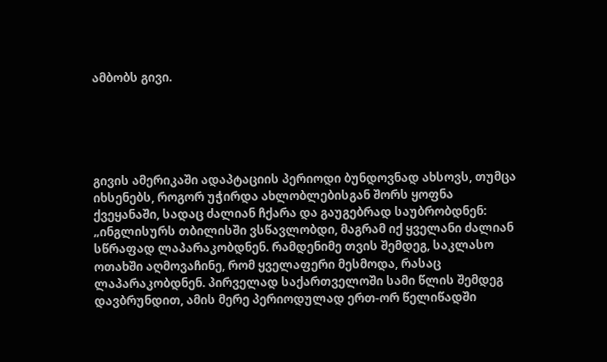ამბობს გივი.





გივის ამერიკაში ადაპტაციის პერიოდი ბუნდოვნად ახსოვს, თუმცა იხსენებს, როგორ უჭირდა ახლობლებისგან შორს ყოფნა ქვეყანაში, სადაც ძალიან ჩქარა და გაუგებრად საუბრობდნენ: „ინგლისურს თბილისში ვსწავლობდი, მაგრამ იქ ყველანი ძალიან სწრაფად ლაპარაკობდნენ. რამდენიმე თვის შემდეგ, საკლასო ოთახში აღმოვაჩინე, რომ ყველაფერი მესმოდა, რასაც ლაპარაკობდნენ. პირველად საქართველოში სამი წლის შემდეგ დავბრუნდით, ამის მერე პერიოდულად ერთ-ორ წელიწადში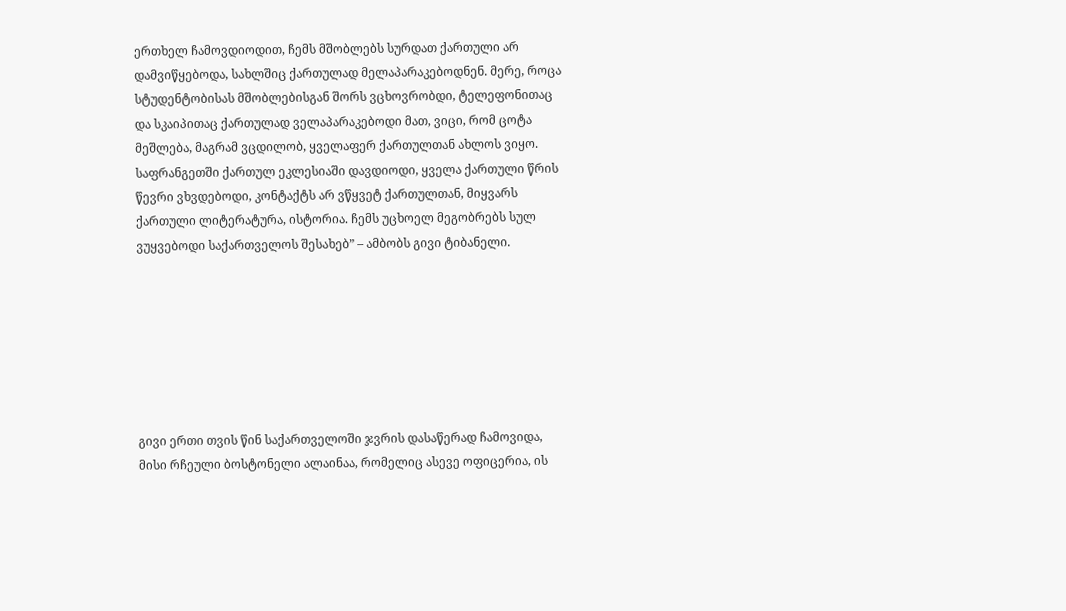ერთხელ ჩამოვდიოდით, ჩემს მშობლებს სურდათ ქართული არ დამვიწყებოდა, სახლშიც ქართულად მელაპარაკებოდნენ. მერე, როცა სტუდენტობისას მშობლებისგან შორს ვცხოვრობდი, ტელეფონითაც და სკაიპითაც ქართულად ველაპარაკებოდი მათ, ვიცი, რომ ცოტა მეშლება, მაგრამ ვცდილობ, ყველაფერ ქართულთან ახლოს ვიყო. საფრანგეთში ქართულ ეკლესიაში დავდიოდი, ყველა ქართული წრის წევრი ვხვდებოდი, კონტაქტს არ ვწყვეტ ქართულთან, მიყვარს ქართული ლიტერატურა, ისტორია. ჩემს უცხოელ მეგობრებს სულ ვუყვებოდი საქართველოს შესახებ” – ამბობს გივი ტიბანელი.







გივი ერთი თვის წინ საქართველოში ჯვრის დასაწერად ჩამოვიდა, მისი რჩეული ბოსტონელი ალაინაა, რომელიც ასევე ოფიცერია, ის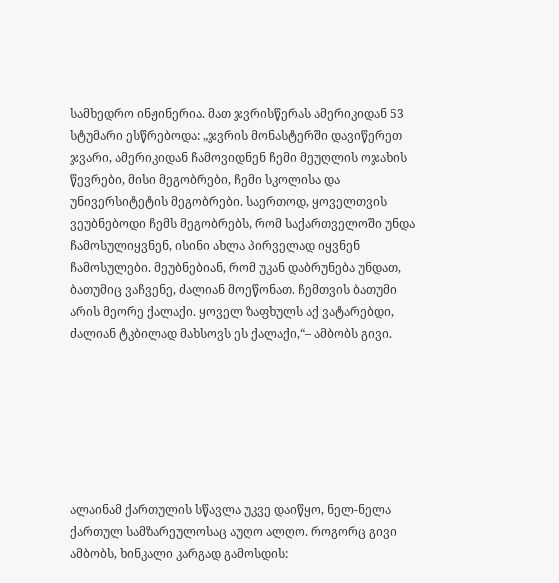სამხედრო ინჟინერია. მათ ჯვრისწერას ამერიკიდან 53 სტუმარი ესწრებოდა: „ჯვრის მონასტერში დავიწერეთ ჯვარი, ამერიკიდან ჩამოვიდნენ ჩემი მეუღლის ოჯახის წევრები, მისი მეგობრები, ჩემი სკოლისა და უნივერსიტეტის მეგობრები. საერთოდ, ყოველთვის ვეუბნებოდი ჩემს მეგობრებს, რომ საქართველოში უნდა ჩამოსულიყვნენ, ისინი ახლა პირველად იყვნენ ჩამოსულები. მეუბნებიან, რომ უკან დაბრუნება უნდათ, ბათუმიც ვაჩვენე, ძალიან მოეწონათ. ჩემთვის ბათუმი არის მეორე ქალაქი. ყოველ ზაფხულს აქ ვატარებდი, ძალიან ტკბილად მახსოვს ეს ქალაქი,“– ამბობს გივი.







ალაინამ ქართულის სწავლა უკვე დაიწყო, ნელ-ნელა ქართულ სამზარეულოსაც აუღო ალღო. როგორც გივი ამბობს, ხინკალი კარგად გამოსდის: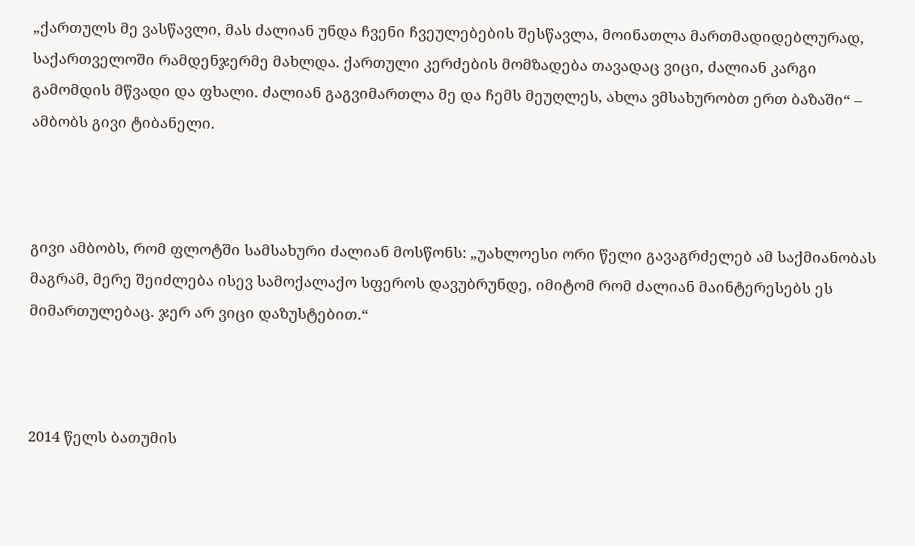„ქართულს მე ვასწავლი, მას ძალიან უნდა ჩვენი ჩვეულებების შესწავლა, მოინათლა მართმადიდებლურად, საქართველოში რამდენჯერმე მახლდა. ქართული კერძების მომზადება თავადაც ვიცი, ძალიან კარგი გამომდის მწვადი და ფხალი. ძალიან გაგვიმართლა მე და ჩემს მეუღლეს, ახლა ვმსახურობთ ერთ ბაზაში“ – ამბობს გივი ტიბანელი.



გივი ამბობს, რომ ფლოტში სამსახური ძალიან მოსწონს: „უახლოესი ორი წელი გავაგრძელებ ამ საქმიანობას მაგრამ, მერე შეიძლება ისევ სამოქალაქო სფეროს დავუბრუნდე, იმიტომ რომ ძალიან მაინტერესებს ეს მიმართულებაც. ჯერ არ ვიცი დაზუსტებით.“



2014 წელს ბათუმის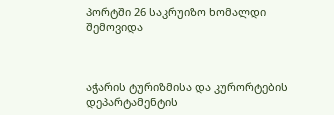პორტში 26 საკრუიზო ხომალდი შემოვიდა



აჭარის ტურიზმისა და კურორტების დეპარტამენტის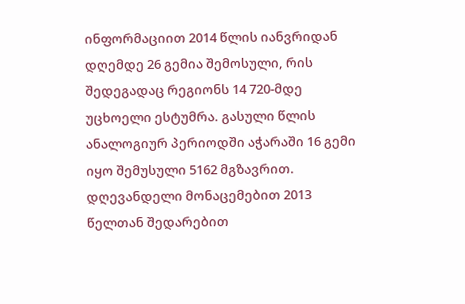ინფორმაციით 2014 წლის იანვრიდან დღემდე 26 გემია შემოსული, რის შედეგადაც რეგიონს 14 720-მდე უცხოელი ესტუმრა. გასული წლის ანალოგიურ პერიოდში აჭარაში 16 გემი იყო შემუსული 5162 მგზავრით. დღევანდელი მონაცემებით 2013 წელთან შედარებით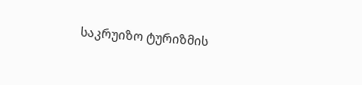საკრუიზო ტურიზმის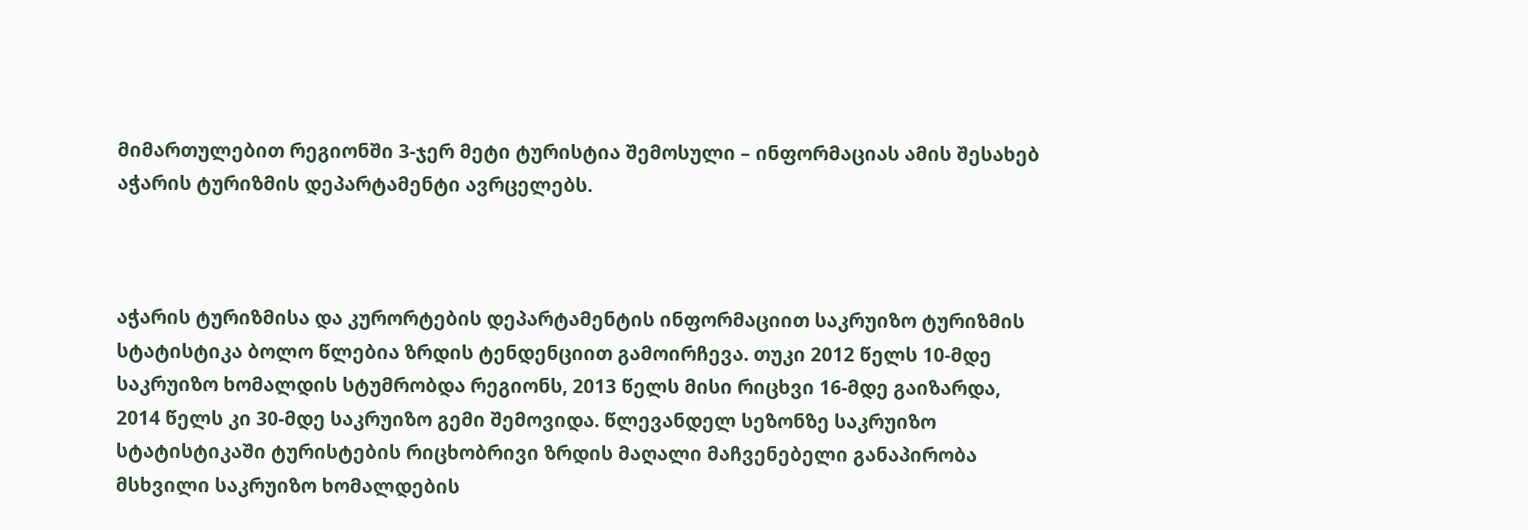მიმართულებით რეგიონში 3-ჯერ მეტი ტურისტია შემოსული – ინფორმაციას ამის შესახებ აჭარის ტურიზმის დეპარტამენტი ავრცელებს.



აჭარის ტურიზმისა და კურორტების დეპარტამენტის ინფორმაციით საკრუიზო ტურიზმის სტატისტიკა ბოლო წლებია ზრდის ტენდენციით გამოირჩევა. თუკი 2012 წელს 10-მდე საკრუიზო ხომალდის სტუმრობდა რეგიონს, 2013 წელს მისი რიცხვი 16-მდე გაიზარდა, 2014 წელს კი 30-მდე საკრუიზო გემი შემოვიდა. წლევანდელ სეზონზე საკრუიზო სტატისტიკაში ტურისტების რიცხობრივი ზრდის მაღალი მაჩვენებელი განაპირობა მსხვილი საკრუიზო ხომალდების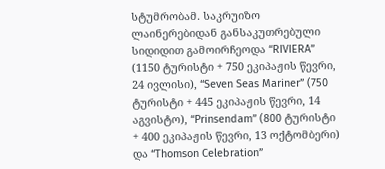სტუმრობამ. საკრუიზო ლაინერებიდან განსაკუთრებული სიდიდით გამოირჩეოდა “RIVIERA” (1150 ტურისტი + 750 ეკიპაჟის წევრი, 24 ივლისი), “Seven Seas Mariner” (750 ტურისტი + 445 ეკიპაჟის წევრი, 14 აგვისტო), “Prinsendam” (800 ტურისტი + 400 ეკიპაჟის წევრი, 13 ოქტომბერი) და “Thomson Celebration”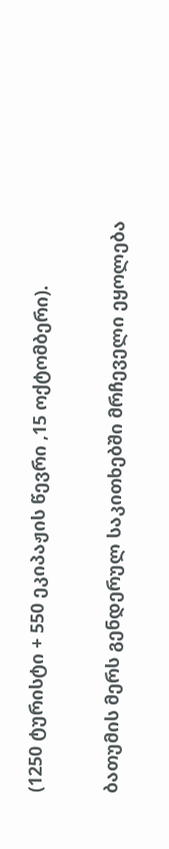(1250 ტურისტი + 550 ეკიპაჟის წევრი ,15 ოქტომბერი).

ბათუმის მერს გენდერულ საკითხებში მრჩეველი ეყოლება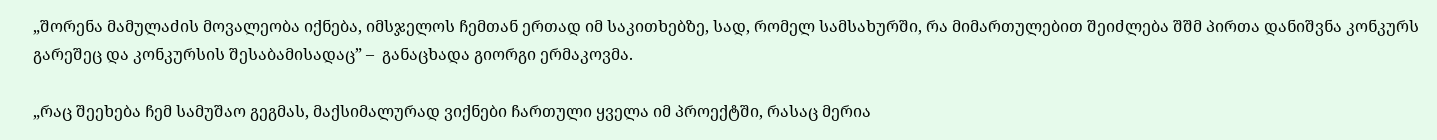„შორენა მამულაძის მოვალეობა იქნება, იმსჯელოს ჩემთან ერთად იმ საკითხებზე, სად, რომელ სამსახურში, რა მიმართულებით შეიძლება შშმ პირთა დანიშვნა კონკურს გარეშეც და კონკურსის შესაბამისადაც” –  განაცხადა გიორგი ერმაკოვმა.

„რაც შეეხება ჩემ სამუშაო გეგმას, მაქსიმალურად ვიქნები ჩართული ყველა იმ პროექტში, რასაც მერია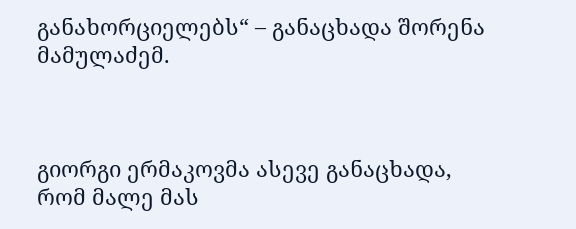განახორციელებს“ – განაცხადა შორენა მამულაძემ.



გიორგი ერმაკოვმა ასევე განაცხადა, რომ მალე მას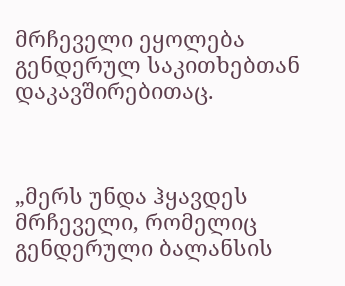მრჩეველი ეყოლება გენდერულ საკითხებთან დაკავშირებითაც.



„მერს უნდა ჰყავდეს მრჩეველი, რომელიც გენდერული ბალანსის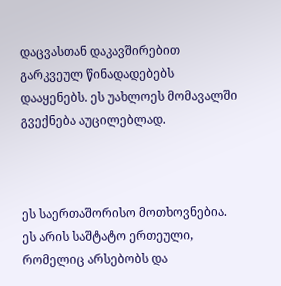დაცვასთან დაკავშირებით გარკვეულ წინადადებებს დააყენებს. ეს უახლოეს მომავალში გვექნება აუცილებლად.



ეს საერთაშორისო მოთხოვნებია. ეს არის საშტატო ერთეული, რომელიც არსებობს და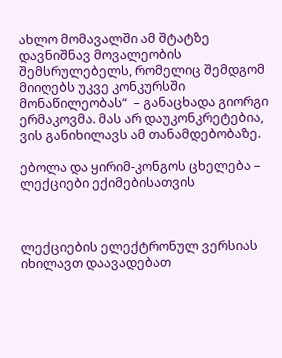ახლო მომავალში ამ შტატზე დავნიშნავ მოვალეობის შემსრულებელს, რომელიც შემდგომ მიიღებს უკვე კონკურსში მონაწილეობას“  – განაცხადა გიორგი ერმაკოვმა. მას არ დაუკონკრეტებია, ვის განიხილავს ამ თანამდებობაზე.

ებოლა და ყირიმ-კონგოს ცხელება – ლექციები ექიმებისათვის



ლექციების ელექტრონულ ვერსიას იხილავთ დაავადებათ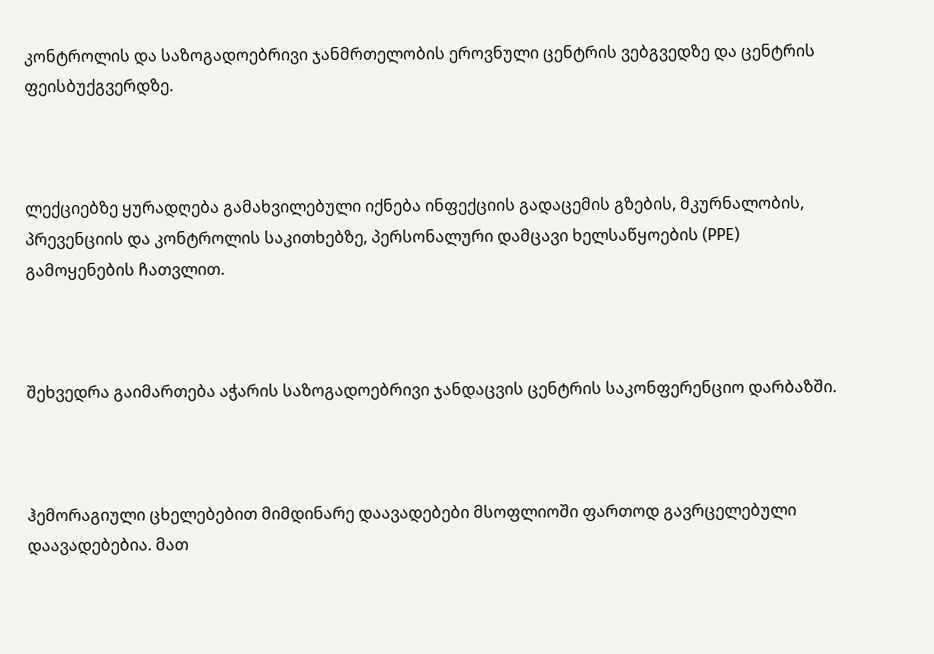კონტროლის და საზოგადოებრივი ჯანმრთელობის ეროვნული ცენტრის ვებგვედზე და ცენტრის ფეისბუქგვერდზე.



ლექციებზე ყურადღება გამახვილებული იქნება ინფექციის გადაცემის გზების, მკურნალობის, პრევენციის და კონტროლის საკითხებზე, პერსონალური დამცავი ხელსაწყოების (PPE) გამოყენების ჩათვლით.



შეხვედრა გაიმართება აჭარის საზოგადოებრივი ჯანდაცვის ცენტრის საკონფერენციო დარბაზში.



ჰემორაგიული ცხელებებით მიმდინარე დაავადებები მსოფლიოში ფართოდ გავრცელებული დაავადებებია. მათ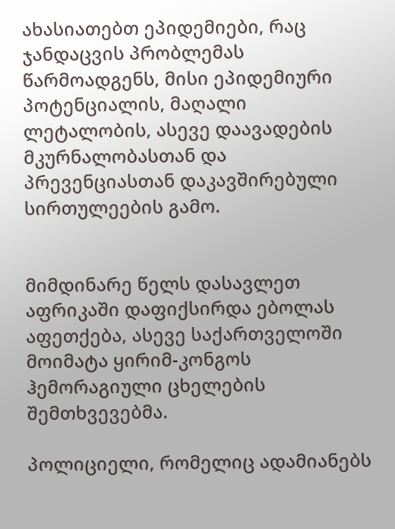ახასიათებთ ეპიდემიები, რაც ჯანდაცვის პრობლემას წარმოადგენს, მისი ეპიდემიური პოტენციალის, მაღალი ლეტალობის, ასევე დაავადების მკურნალობასთან და პრევენციასთან დაკავშირებული სირთულეების გამო.


მიმდინარე წელს დასავლეთ აფრიკაში დაფიქსირდა ებოლას აფეთქება, ასევე საქართველოში მოიმატა ყირიმ-კონგოს ჰემორაგიული ცხელების შემთხვევებმა.

პოლიციელი, რომელიც ადამიანებს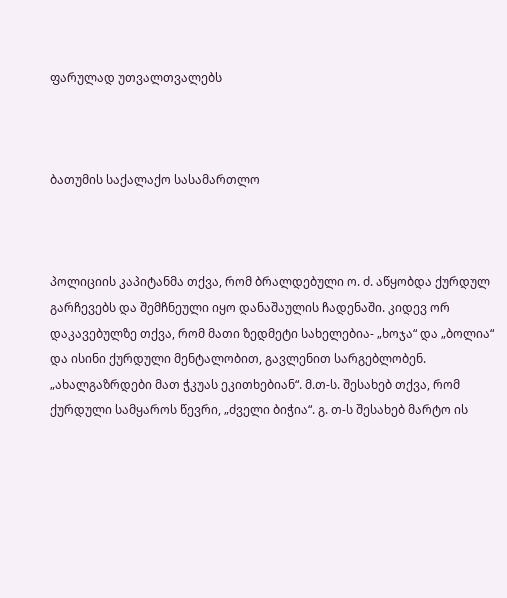ფარულად უთვალთვალებს



ბათუმის საქალაქო სასამართლო



პოლიციის კაპიტანმა თქვა, რომ ბრალდებული ო. ძ. აწყობდა ქურდულ გარჩევებს და შემჩნეული იყო დანაშაულის ჩადენაში. კიდევ ორ დაკავებულზე თქვა, რომ მათი ზედმეტი სახელებია- „ხოჯა“ და „ბოლია“ და ისინი ქურდული მენტალობით, გავლენით სარგებლობენ. „ახალგაზრდები მათ ჭკუას ეკითხებიან“. მ.თ-ს. შესახებ თქვა, რომ ქურდული სამყაროს წევრი, „ძველი ბიჭია“. გ. თ-ს შესახებ მარტო ის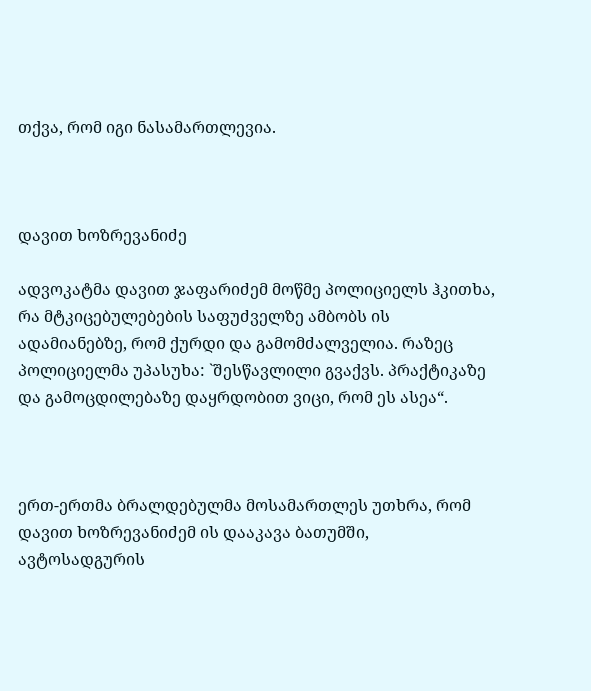თქვა, რომ იგი ნასამართლევია.



დავით ხოზრევანიძე

ადვოკატმა დავით ჯაფარიძემ მოწმე პოლიციელს ჰკითხა, რა მტკიცებულებების საფუძველზე ამბობს ის ადამიანებზე, რომ ქურდი და გამომძალველია. რაზეც პოლიციელმა უპასუხა: `შესწავლილი გვაქვს. პრაქტიკაზე და გამოცდილებაზე დაყრდობით ვიცი, რომ ეს ასეა“.



ერთ-ერთმა ბრალდებულმა მოსამართლეს უთხრა, რომ დავით ხოზრევანიძემ ის დააკავა ბათუმში, ავტოსადგურის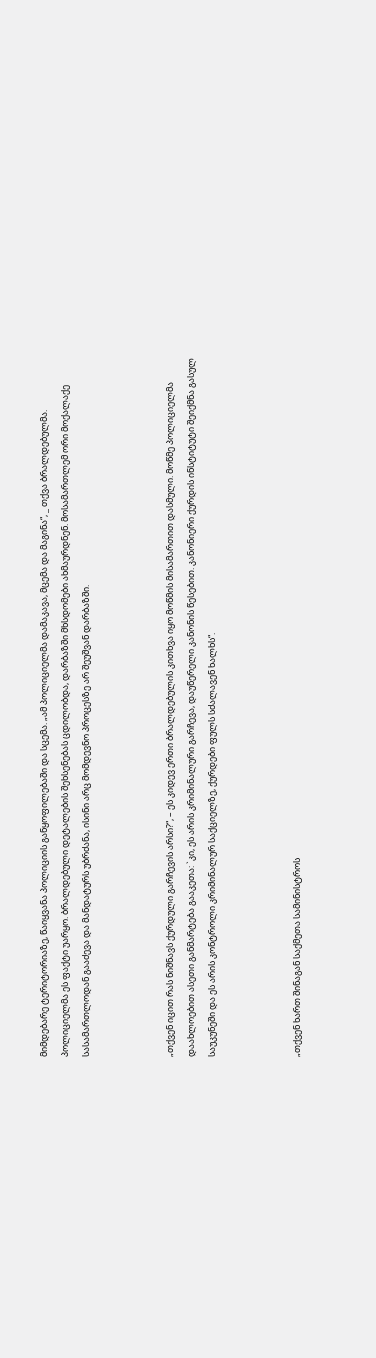მიმდებარე ტერიტორიაზე, წაიყვანა პოლიციის განყოფილებაში და სცემა. „ამ პოლიციელმა დამაკავა, მცემა და მაგინა“, _ თქვა ბრალდებულმა. პოლიციელმა ეს ფაქტი უარყო. ბრალდებული დეტალების შეხსენებას ცდილობდა, დარბაზში მხსდომები ახმაურდნენ. მოსამართლემ ორი მოქალაქე სასამართლოდან გააძევა და მანდატურს უბრძანა, ისინი არც მომდევნო პროცესზე არ შეუშვან დარბაზში.



„თქვენ იცით რას ნიშნავს ქურდული გარჩევის არსი?“, – ეს კიდევ ერთი ბრალდებულის კითხვა იყო მოწმის მისამართით დასმული. მოწმე პოლიციელმა დაახლოებით ასეთი განმარტება გააკეთა: `კი, ეს არის კრიმინალური გარჩევა, დაუწერელი კანონის წესებით. კანონიერი ქურდის ინსტიტუტი შეიქმნა გასულ საუკუნეში და ეს არის კონტროლი კრიმინალურ საქციელზე, ქურდები ფულს სძალავენ ხალხს“.



„თქვენ ხართ შინაგან საქმეთა სამინისტროს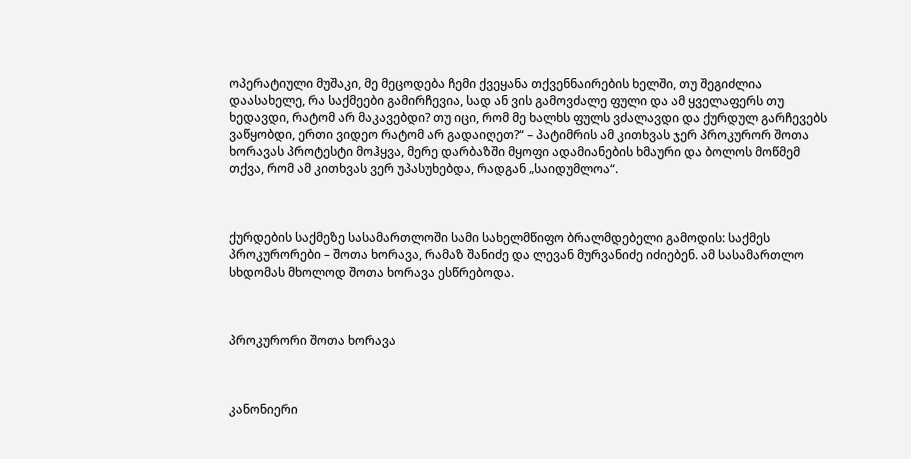ოპერატიული მუშაკი, მე მეცოდება ჩემი ქვეყანა თქვენნაირების ხელში, თუ შეგიძლია დაასახელე, რა საქმეები გამირჩევია, სად ან ვის გამოვძალე ფული და ამ ყველაფერს თუ ხედავდი, რატომ არ მაკავებდი? თუ იცი, რომ მე ხალხს ფულს ვძალავდი და ქურდულ გარჩევებს ვაწყობდი, ერთი ვიდეო რატომ არ გადაიღეთ?“ – პატიმრის ამ კითხვას ჯერ პროკურორ შოთა ხორავას პროტესტი მოჰყვა, მერე დარბაზში მყოფი ადამიანების ხმაური და ბოლოს მოწმემ თქვა, რომ ამ კითხვას ვერ უპასუხებდა, რადგან „საიდუმლოა“.



ქურდების საქმეზე სასამართლოში სამი სახელმწიფო ბრალმდებელი გამოდის: საქმეს პროკურორები – შოთა ხორავა, რამაზ შანიძე და ლევან მურვანიძე იძიებენ. ამ სასამართლო სხდომას მხოლოდ შოთა ხორავა ესწრებოდა.



პროკურორი შოთა ხორავა



კანონიერი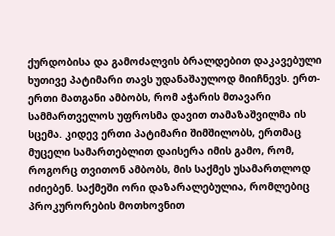ქურდობისა და გამოძალვის ბრალდებით დაკავებული ხუთივე პატიმარი თავს უდანაშაულოდ მიიჩნევს. ერთ-ერთი მათგანი ამბობს, რომ აჭარის მთავარი სამმართველოს უფროსმა დავით თამაზაშვილმა ის სცემა. კიდევ ერთი პატიმარი შიმშილობს, ერთმაც მუცელი სამართებლით დაისერა იმის გამო, რომ, როგორც თვითონ ამბობს, მის საქმეს უსამართლოდ იძიებენ. საქმეში ორი დაზარალებულია, რომლებიც პროკურორების მოთხოვნით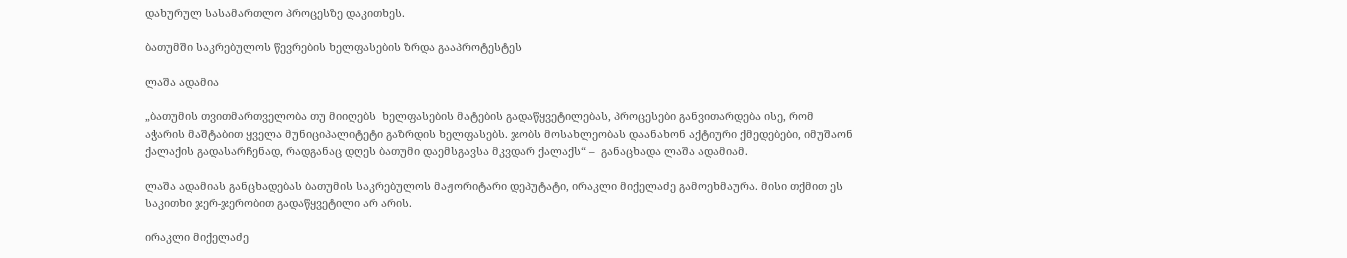დახურულ სასამართლო პროცესზე დაკითხეს.

ბათუმში საკრებულოს წევრების ხელფასების ზრდა გააპროტესტეს

ლაშა ადამია

„ბათუმის თვითმართველობა თუ მიიღებს  ხელფასების მატების გადაწყვეტილებას, პროცესები განვითარდება ისე, რომ  აჭარის მაშტაბით ყველა მუნიციპალიტეტი გაზრდის ხელფასებს. ჯობს მოსახლეობას დაანახონ აქტიური ქმედებები, იმუშაონ ქალაქის გადასარჩენად, რადგანაც დღეს ბათუმი დაემსგავსა მკვდარ ქალაქს“ –  განაცხადა ლაშა ადამიამ.

ლაშა ადამიას განცხადებას ბათუმის საკრებულოს მაჟორიტარი დეპუტატი, ირაკლი მიქელაძე გამოეხმაურა. მისი თქმით ეს საკითხი ჯერ-ჯერობით გადაწყვეტილი არ არის.

ირაკლი მიქელაძე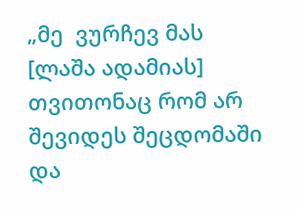„მე  ვურჩევ მას [ლაშა ადამიას] თვითონაც რომ არ შევიდეს შეცდომაში და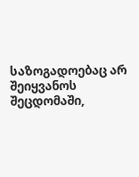საზოგადოებაც არ შეიყვანოს შეცდომაში,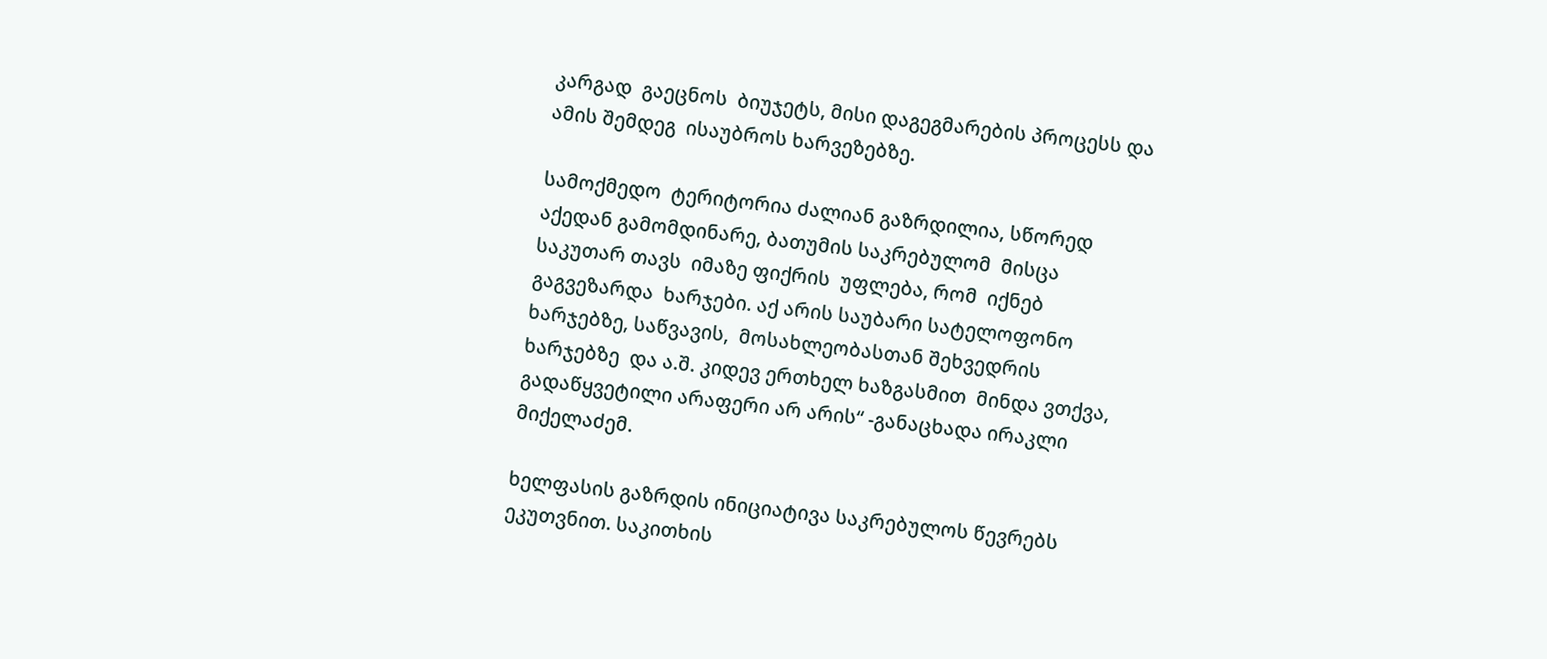კარგად  გაეცნოს  ბიუჯეტს, მისი დაგეგმარების პროცესს და ამის შემდეგ  ისაუბროს ხარვეზებზე.

სამოქმედო  ტერიტორია ძალიან გაზრდილია, სწორედ აქედან გამომდინარე, ბათუმის საკრებულომ  მისცა საკუთარ თავს  იმაზე ფიქრის  უფლება, რომ  იქნებ გაგვეზარდა  ხარჯები. აქ არის საუბარი სატელოფონო ხარჯებზე, საწვავის,  მოსახლეობასთან შეხვედრის ხარჯებზე  და ა.შ. კიდევ ერთხელ ხაზგასმით  მინდა ვთქვა, გადაწყვეტილი არაფერი არ არის“ -განაცხადა ირაკლი მიქელაძემ.

ხელფასის გაზრდის ინიციატივა საკრებულოს წევრებს ეკუთვნით. საკითხის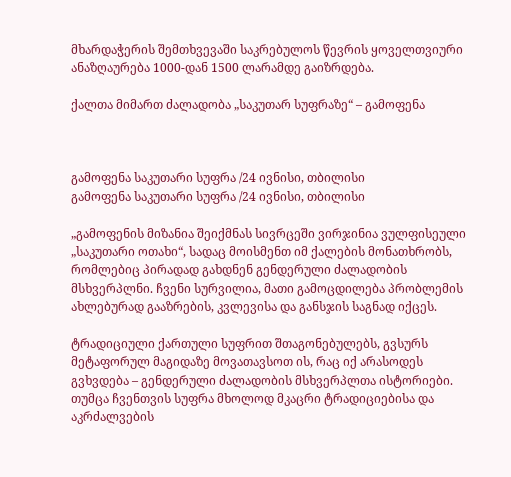მხარდაჭერის შემთხვევაში საკრებულოს წევრის ყოველთვიური ანაზღაურება 1000-დან 1500 ლარამდე გაიზრდება.

ქალთა მიმართ ძალადობა „საკუთარ სუფრაზე“ – გამოფენა



გამოფენა საკუთარი სუფრა /24 ივნისი, თბილისი
გამოფენა საკუთარი სუფრა /24 ივნისი, თბილისი

„გამოფენის მიზანია შეიქმნას სივრცეში ვირჯინია ვულფისეული „საკუთარი ოთახი“, სადაც მოისმენთ იმ ქალების მონათხრობს, რომლებიც პირადად გახდნენ გენდერული ძალადობის მსხვერპლნი. ჩვენი სურვილია, მათი გამოცდილება პრობლემის ახლებურად გააზრების, კვლევისა და განსჯის საგნად იქცეს.

ტრადიციული ქართული სუფრით შთაგონებულებს, გვსურს მეტაფორულ მაგიდაზე მოვათავსოთ ის, რაც იქ არასოდეს გვხვდება – გენდერული ძალადობის მსხვერპლთა ისტორიები. თუმცა ჩვენთვის სუფრა მხოლოდ მკაცრი ტრადიციებისა და აკრძალვების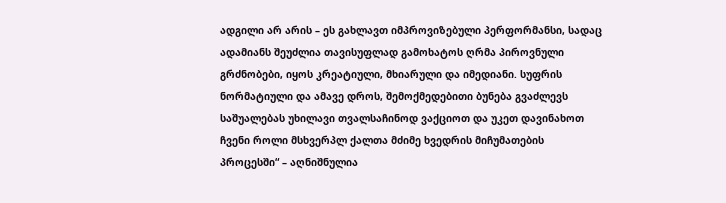ადგილი არ არის – ეს გახლავთ იმპროვიზებული პერფორმანსი, სადაც ადამიანს შეუძლია თავისუფლად გამოხატოს ღრმა პიროვნული გრძნობები, იყოს კრეატიული, მხიარული და იმედიანი. სუფრის ნორმატიული და ამავე დროს, შემოქმედებითი ბუნება გვაძლევს საშუალებას უხილავი თვალსაჩინოდ ვაქციოთ და უკეთ დავინახოთ ჩვენი როლი მსხვერპლ ქალთა მძიმე ხვედრის მიჩუმათების პროცესში“ – აღნიშნულია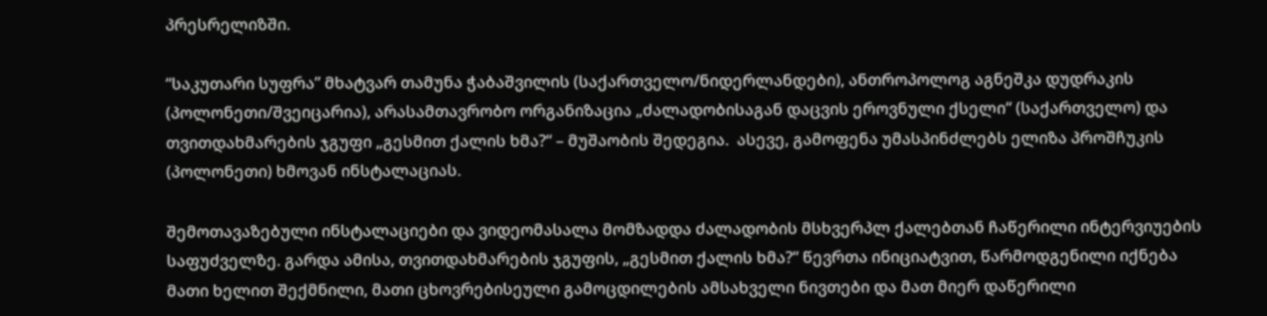პრესრელიზში.

“საკუთარი სუფრა” მხატვარ თამუნა ჭაბაშვილის (საქართველო/ნიდერლანდები), ანთროპოლოგ აგნეშკა დუდრაკის (პოლონეთი/შვეიცარია), არასამთავრობო ორგანიზაცია „ძალადობისაგან დაცვის ეროვნული ქსელი“ (საქართველო) და თვითდახმარების ჯგუფი „გესმით ქალის ხმა?“ – მუშაობის შედეგია.  ასევე, გამოფენა უმასპინძლებს ელიზა პროშჩუკის (პოლონეთი) ხმოვან ინსტალაციას.

შემოთავაზებული ინსტალაციები და ვიდეომასალა მომზადდა ძალადობის მსხვერპლ ქალებთან ჩაწერილი ინტერვიუების საფუძველზე. გარდა ამისა, თვითდახმარების ჯგუფის, „გესმით ქალის ხმა?“ წევრთა ინიციატვით, წარმოდგენილი იქნება მათი ხელით შექმნილი, მათი ცხოვრებისეული გამოცდილების ამსახველი ნივთები და მათ მიერ დაწერილი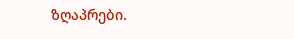ზღაპრები.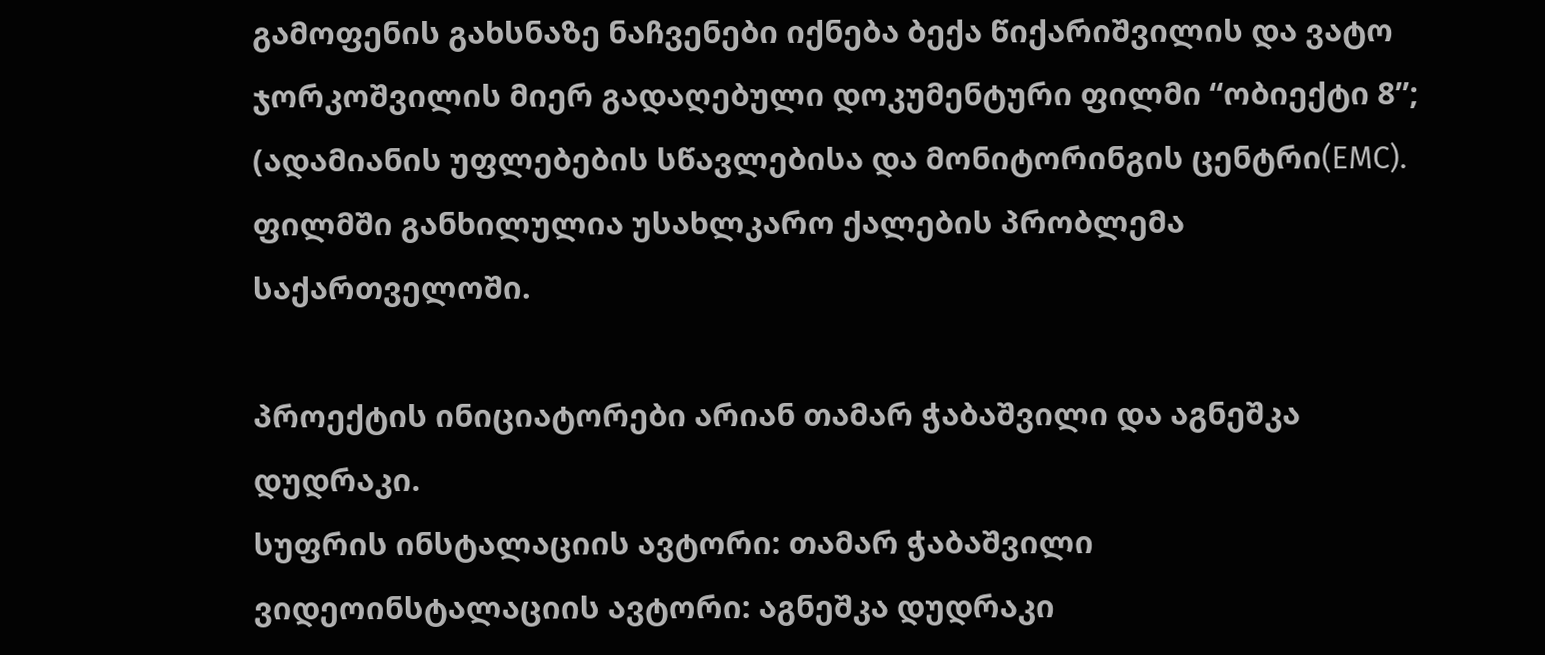გამოფენის გახსნაზე ნაჩვენები იქნება ბექა წიქარიშვილის და ვატო ჯორკოშვილის მიერ გადაღებული დოკუმენტური ფილმი “ობიექტი 8”; (ადამიანის უფლებების სწავლებისა და მონიტორინგის ცენტრი(EMC). ფილმში განხილულია უსახლკარო ქალების პრობლემა საქართველოში.

პროექტის ინიციატორები არიან თამარ ჭაბაშვილი და აგნეშკა დუდრაკი.
სუფრის ინსტალაციის ავტორი: თამარ ჭაბაშვილი
ვიდეოინსტალაციის ავტორი: აგნეშკა დუდრაკი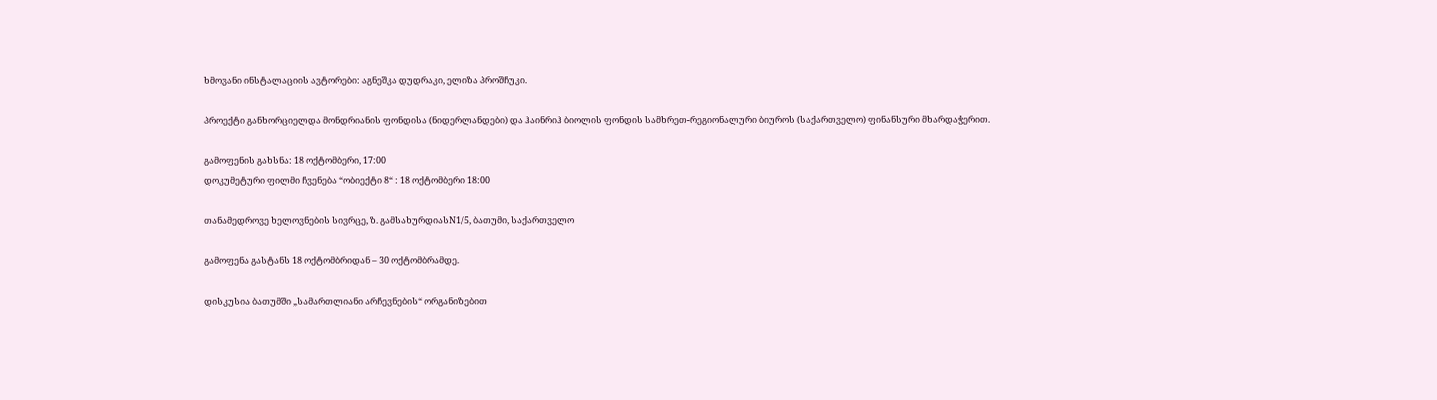ხმოვანი ინსტალაციის ავტორები: აგნეშკა დუდრაკი, ელიზა პროშჩუკი.

პროექტი განხორციელდა მონდრიანის ფონდისა (ნიდერლანდები) და ჰაინრიჰ ბიოლის ფონდის სამხრეთ-რეგიონალური ბიუროს (საქართველო) ფინანსური მხარდაჭერით.

გამოფენის გახსნა: 18 ოქტომბერი, 17:00
დოკუმეტური ფილმი ჩვენება “ობიექტი 8“ : 18 ოქტომბერი 18:00

თანამედროვე ხელოვნების სივრცე, ზ. გამსახურდიასN1/5, ბათუმი, საქართველო

გამოფენა გასტანს 18 ოქტომბრიდან – 30 ოქტომბრამდე.

დისკუსია ბათუმში „სამართლიანი არჩევნების“ ორგანიზებით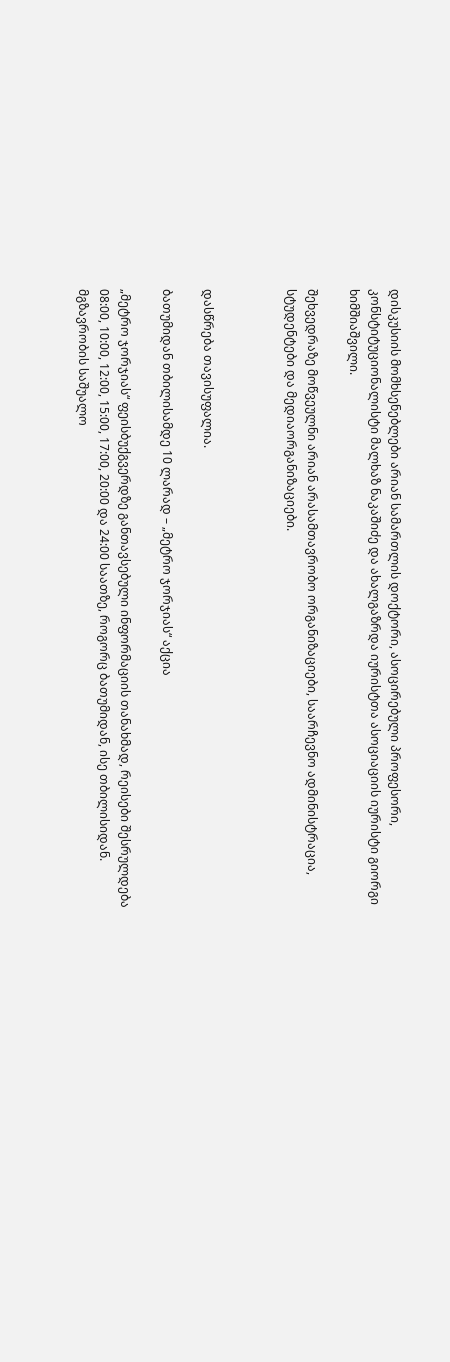დისკუსიის მომხსენებლები არიან სამართლის დოქტორი, ასოცირებული პროფესორი, კონსტიტუციონალისტი მალხაზ ნაკაშიძე და ახალგაზრდა იურისტთა ასოციაციის იურისტი გიორგი ხიმშიაშვილი.

შეხვედრაზე მოწვეულნი არიან არასამთავრობო ორგანიზაციები, საარჩევნო ადმინისტრაცია, სტუდენტები და მედიაორგანიზაციები.



დასწრება თავისუფალია.

ბათუმიდან თბილისამდე 10 ლარად – „მეტრო ჯორჯიას“ აქცია

„მეტრო ჯორჯიას“ ფეისბუქგვერდზე განთავსებული ინფორმაციის თანახმად, რეისები შესრულდება 08:00, 10:00, 12:00, 15:00, 17:00, 20:00 და 24:00 საათზე, როგორც ბათუმიდან, ისე თბილისიდან. მგზავრობის საშუალო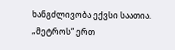ხანგძლივობა ექვსი საათია. „მეტროს“ ერთ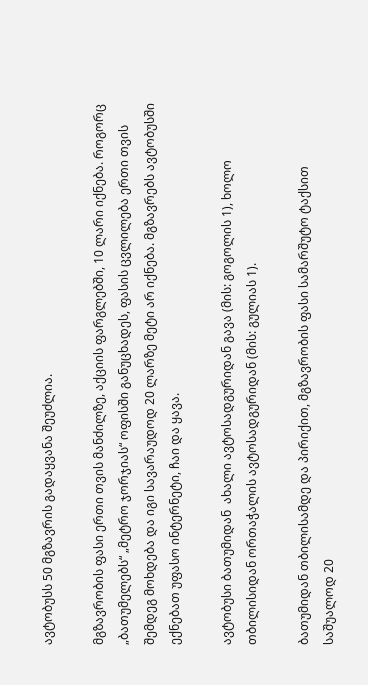ავტობუსს 50 მგზავრის გადაყვანა შეუძლია.

მგზავრობის ფასი ერთი თვის მანძილზე, აქციის ფარგლებში, 10 ლარი იქნება. როგორც „ბათუმელებს“ „მეტრო ჯორჯიას“ ოფისში განუცხადეს, ფასის ცვლილება ერთი თვის შემდეგ მოხდება და იგი სავარაუდოდ 20 ლარზე მეტი არ იქნება. მგზავრებს ავტობუსში ექნებათ უფასო ინტერნეტი, ჩაი და ყავა.

ავტობუსი ბათუმიდან  ახალი ავტოსადგურიდან გავა (მის: გოგოლის 1), ხოლო თბილისიდან ორთაჭალის ავტოსადგურიდან (მის: გულიას 1).

ბათუმიდან თბილისამდე და პირიქით, მგზავრობის ფასი სამარშუტო ტაქსით საშუალოდ 20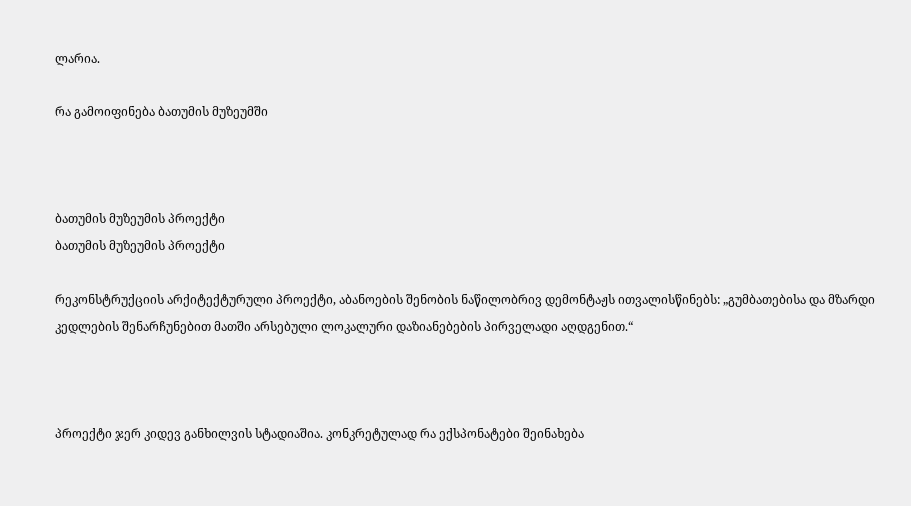ლარია.

რა გამოიფინება ბათუმის მუზეუმში



ბათუმის მუზეუმის პროექტი
ბათუმის მუზეუმის პროექტი

რეკონსტრუქციის არქიტექტურული პროექტი, აბანოების შენობის ნაწილობრივ დემონტაჟს ითვალისწინებს: „გუმბათებისა და მზარდი კედლების შენარჩუნებით მათში არსებული ლოკალური დაზიანებების პირველადი აღდგენით.“



პროექტი ჯერ კიდევ განხილვის სტადიაშია. კონკრეტულად რა ექსპონატები შეინახება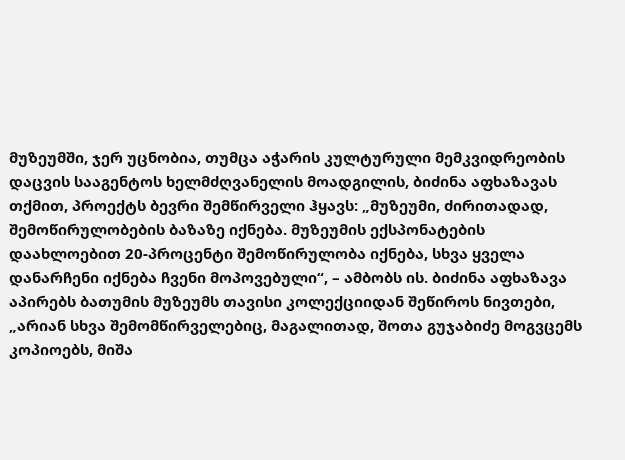მუზეუმში, ჯერ უცნობია, თუმცა აჭარის კულტურული მემკვიდრეობის დაცვის სააგენტოს ხელმძღვანელის მოადგილის, ბიძინა აფხაზავას თქმით, პროექტს ბევრი შემწირველი ჰყავს: „მუზეუმი, ძირითადად, შემოწირულობების ბაზაზე იქნება. მუზეუმის ექსპონატების დაახლოებით 20-პროცენტი შემოწირულობა იქნება, სხვა ყველა დანარჩენი იქნება ჩვენი მოპოვებული“, – ამბობს ის. ბიძინა აფხაზავა აპირებს ბათუმის მუზეუმს თავისი კოლექციიდან შეწიროს ნივთები, „არიან სხვა შემომწირველებიც, მაგალითად, შოთა გუჯაბიძე მოგვცემს კოპიოებს, მიშა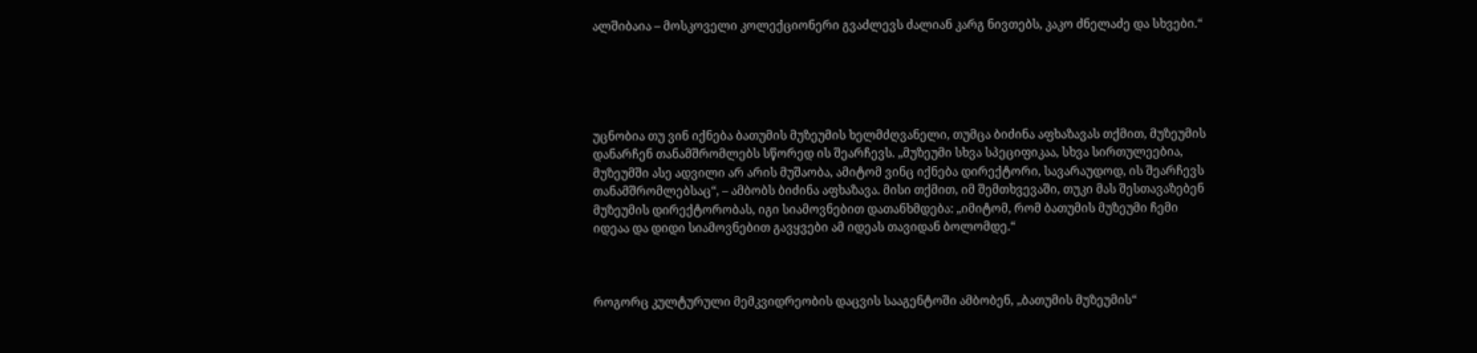ალშიბაია – მოსკოველი კოლექციონერი გვაძლევს ძალიან კარგ ნივთებს, კაკო ძნელაძე და სხვები.“





უცნობია თუ ვინ იქნება ბათუმის მუზეუმის ხელმძღვანელი, თუმცა ბიძინა აფხაზავას თქმით, მუზეუმის დანარჩენ თანამშრომლებს სწორედ ის შეარჩევს. „მუზეუმი სხვა სპეციფიკაა, სხვა სირთულეებია, მუზეუმში ასე ადვილი არ არის მუშაობა, ამიტომ ვინც იქნება დირექტორი, სავარაუდოდ, ის შეარჩევს თანამშრომლებსაც“, – ამბობს ბიძინა აფხაზავა. მისი თქმით, იმ შემთხვევაში, თუკი მას შესთავაზებენ მუზეუმის დირექტორობას, იგი სიამოვნებით დათანხმდება: „იმიტომ, რომ ბათუმის მუზეუმი ჩემი იდეაა და დიდი სიამოვნებით გავყვები ამ იდეას თავიდან ბოლომდე.“



როგორც კულტურული მემკვიდრეობის დაცვის სააგენტოში ამბობენ, „ბათუმის მუზეუმის“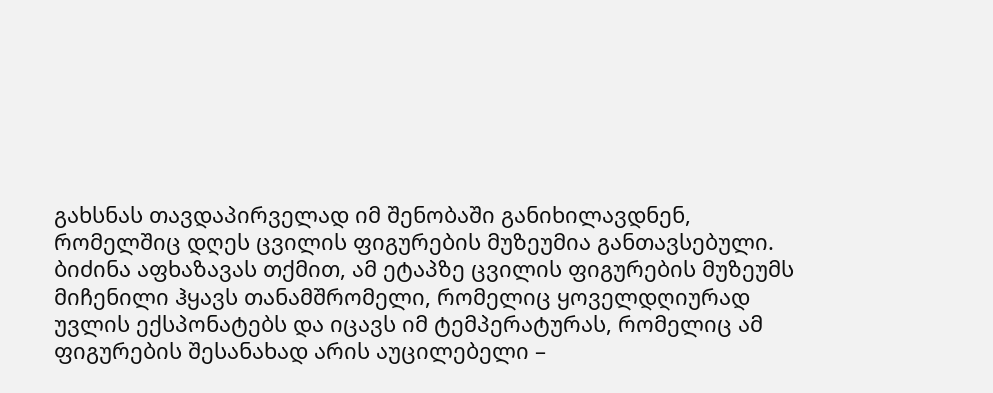გახსნას თავდაპირველად იმ შენობაში განიხილავდნენ, რომელშიც დღეს ცვილის ფიგურების მუზეუმია განთავსებული. ბიძინა აფხაზავას თქმით, ამ ეტაპზე ცვილის ფიგურების მუზეუმს მიჩენილი ჰყავს თანამშრომელი, რომელიც ყოველდღიურად უვლის ექსპონატებს და იცავს იმ ტემპერატურას, რომელიც ამ ფიგურების შესანახად არის აუცილებელი –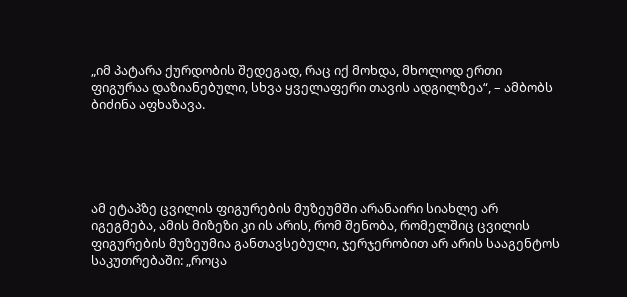„იმ პატარა ქურდობის შედეგად, რაც იქ მოხდა, მხოლოდ ერთი ფიგურაა დაზიანებული, სხვა ყველაფერი თავის ადგილზეა“, – ამბობს ბიძინა აფხაზავა.





ამ ეტაპზე ცვილის ფიგურების მუზეუმში არანაირი სიახლე არ იგეგმება, ამის მიზეზი კი ის არის, რომ შენობა, რომელშიც ცვილის ფიგურების მუზეუმია განთავსებული, ჯერჯერობით არ არის სააგენტოს საკუთრებაში: „როცა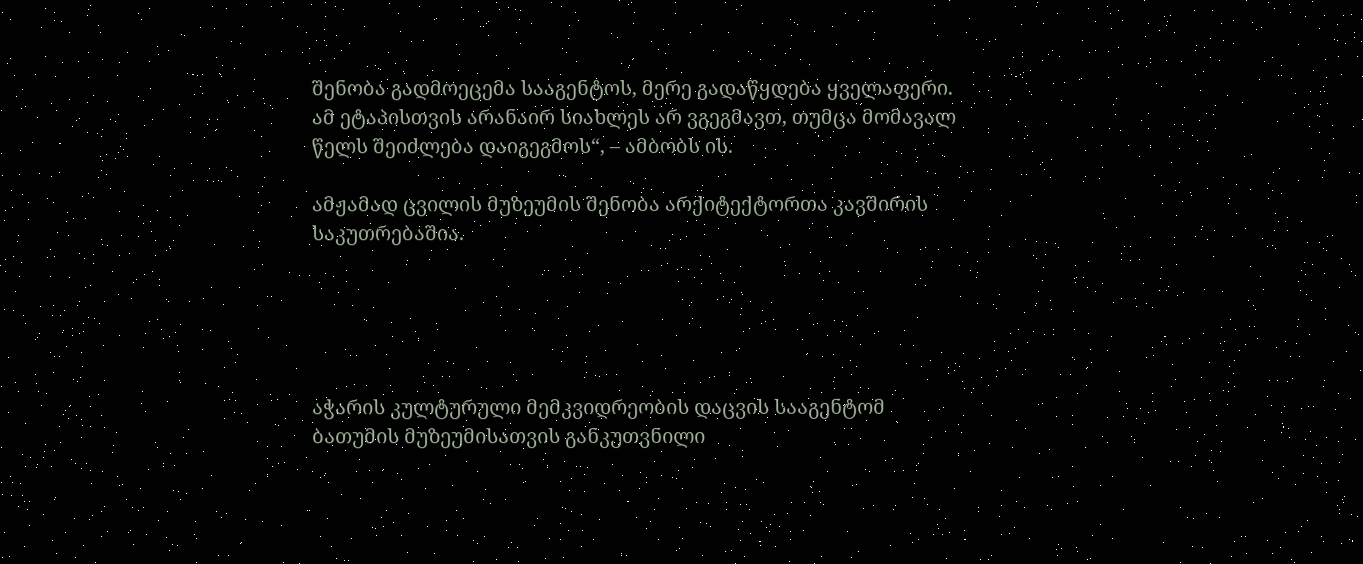შენობა გადმოეცემა სააგენტოს, მერე გადაწყდება ყველაფერი. ამ ეტაპისთვის არანაირ სიახლეს არ ვგეგმავთ, თუმცა მომავალ წელს შეიძლება დაიგეგმოს“, – ამბობს ის.

ამჟამად ცვილის მუზეუმის შენობა არქიტექტორთა კავშირის საკუთრებაშია.





აჭარის კულტურული მემკვიდრეობის დაცვის სააგენტომ ბათუმის მუზეუმისათვის განკუთვნილი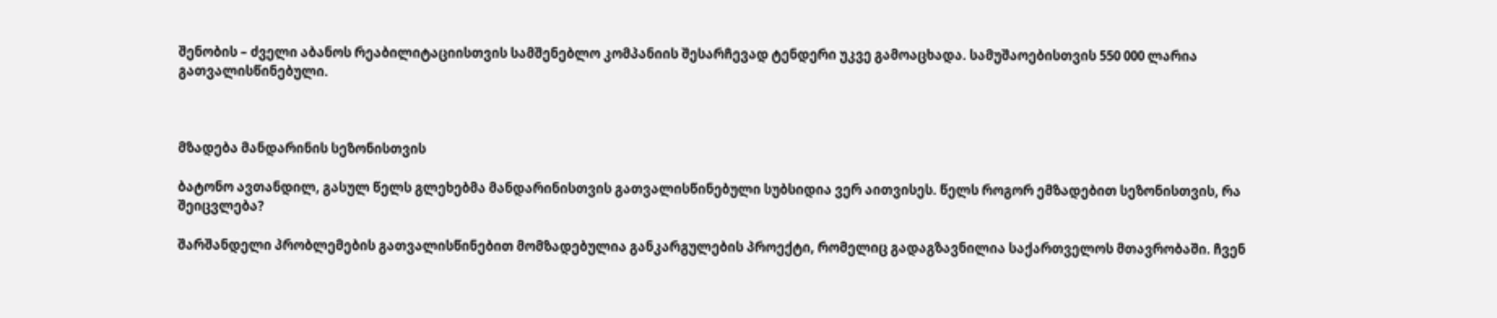შენობის – ძველი აბანოს რეაბილიტაციისთვის სამშენებლო კომპანიის შესარჩევად ტენდერი უკვე გამოაცხადა. სამუშაოებისთვის 550 000 ლარია გათვალისწინებული.



მზადება მანდარინის სეზონისთვის

ბატონო ავთანდილ, გასულ წელს გლეხებმა მანდარინისთვის გათვალისწინებული სუბსიდია ვერ აითვისეს. წელს როგორ ემზადებით სეზონისთვის, რა შეიცვლება?

შარშანდელი პრობლემების გათვალისწინებით მომზადებულია განკარგულების პროექტი, რომელიც გადაგზავნილია საქართველოს მთავრობაში. ჩვენ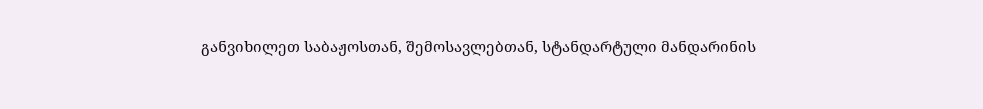განვიხილეთ საბაჟოსთან, შემოსავლებთან, სტანდარტული მანდარინის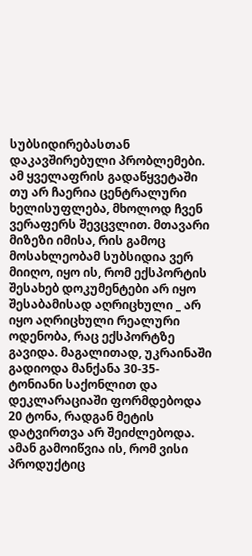სუბსიდირებასთან დაკავშირებული პრობლემები. ამ ყველაფრის გადაწყვეტაში თუ არ ჩაერია ცენტრალური ხელისუფლება, მხოლოდ ჩვენ ვერაფერს შევცვლით. მთავარი მიზეზი იმისა, რის გამოც მოსახლეობამ სუბსიდია ვერ მიიღო, იყო ის, რომ ექსპორტის შესახებ დოკუმენტები არ იყო შესაბამისად აღრიცხული _ არ იყო აღრიცხული რეალური ოდენობა, რაც ექსპორტზე გავიდა. მაგალითად, უკრაინაში გადიოდა მანქანა 30-35-ტონიანი საქონლით და დეკლარაციაში ფორმდებოდა 20 ტონა, რადგან მეტის დატვირთვა არ შეიძლებოდა. ამან გამოიწვია ის, რომ ვისი პროდუქტიც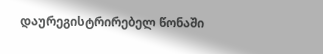დაურეგისტრირებელ წონაში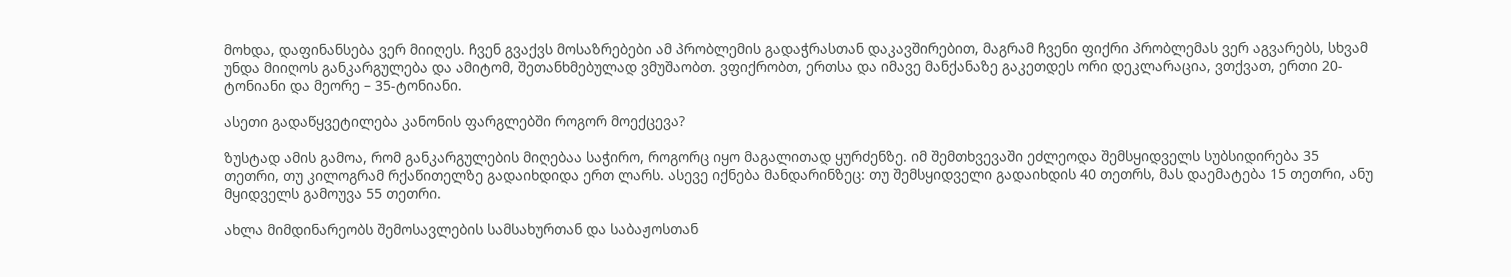მოხდა, დაფინანსება ვერ მიიღეს. ჩვენ გვაქვს მოსაზრებები ამ პრობლემის გადაჭრასთან დაკავშირებით, მაგრამ ჩვენი ფიქრი პრობლემას ვერ აგვარებს, სხვამ უნდა მიიღოს განკარგულება და ამიტომ, შეთანხმებულად ვმუშაობთ. ვფიქრობთ, ერთსა და იმავე მანქანაზე გაკეთდეს ორი დეკლარაცია, ვთქვათ, ერთი 20-ტონიანი და მეორე – 35-ტონიანი.

ასეთი გადაწყვეტილება კანონის ფარგლებში როგორ მოექცევა?

ზუსტად ამის გამოა, რომ განკარგულების მიღებაა საჭირო, როგორც იყო მაგალითად ყურძენზე. იმ შემთხვევაში ეძლეოდა შემსყიდველს სუბსიდირება 35 თეთრი, თუ კილოგრამ რქაწითელზე გადაიხდიდა ერთ ლარს. ასევე იქნება მანდარინზეც: თუ შემსყიდველი გადაიხდის 40 თეთრს, მას დაემატება 15 თეთრი, ანუ მყიდველს გამოუვა 55 თეთრი.

ახლა მიმდინარეობს შემოსავლების სამსახურთან და საბაჟოსთან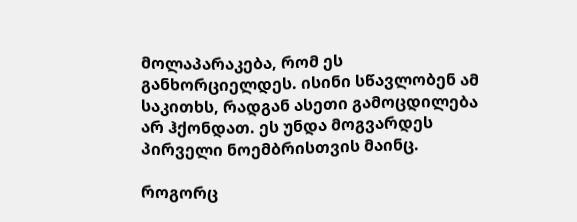მოლაპარაკება, რომ ეს განხორციელდეს. ისინი სწავლობენ ამ საკითხს, რადგან ასეთი გამოცდილება არ ჰქონდათ. ეს უნდა მოგვარდეს პირველი ნოემბრისთვის მაინც.

როგორც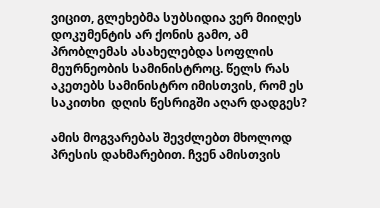ვიცით, გლეხებმა სუბსიდია ვერ მიიღეს დოკუმენტის არ ქონის გამო, ამ პრობლემას ასახელებდა სოფლის მეურნეობის სამინისტროც. წელს რას აკეთებს სამინისტრო იმისთვის, რომ ეს საკითხი  დღის წესრიგში აღარ დადგეს?

ამის მოგვარებას შევძლებთ მხოლოდ პრესის დახმარებით. ჩვენ ამისთვის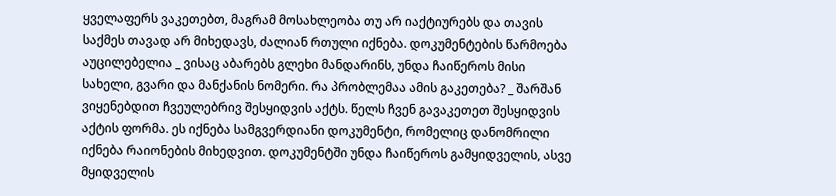ყველაფერს ვაკეთებთ, მაგრამ მოსახლეობა თუ არ იაქტიურებს და თავის საქმეს თავად არ მიხედავს, ძალიან რთული იქნება. დოკუმენტების წარმოება აუცილებელია _ ვისაც აბარებს გლეხი მანდარინს, უნდა ჩაიწეროს მისი სახელი, გვარი და მანქანის ნომერი. რა პრობლემაა ამის გაკეთება? _ შარშან ვიყენებდით ჩვეულებრივ შესყიდვის აქტს. წელს ჩვენ გავაკეთეთ შესყიდვის აქტის ფორმა. ეს იქნება სამგვერდიანი დოკუმენტი, რომელიც დანომრილი იქნება რაიონების მიხედვით. დოკუმენტში უნდა ჩაიწეროს გამყიდველის, ასვე მყიდველის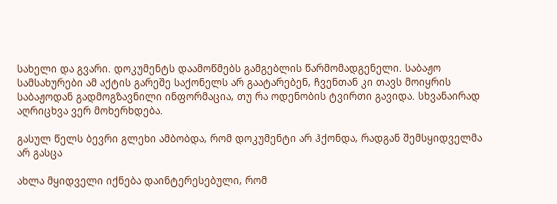სახელი და გვარი. დოკუმენტს დაამოწმებს გამგებლის წარმომადგენელი. საბაჟო სამსახურები ამ აქტის გარეშე საქონელს არ გაატარებენ, ჩვენთან კი თავს მოიყრის საბაჟოდან გადმოგზავნილი ინფორმაცია, თუ რა ოდენობის ტვირთი გავიდა. სხვანაირად აღრიცხვა ვერ მოხერხდება.

გასულ წელს ბევრი გლეხი ამბობდა, რომ დოკუმენტი არ ჰქონდა, რადგან შემსყიდველმა არ გასცა

ახლა მყიდველი იქნება დაინტერესებული, რომ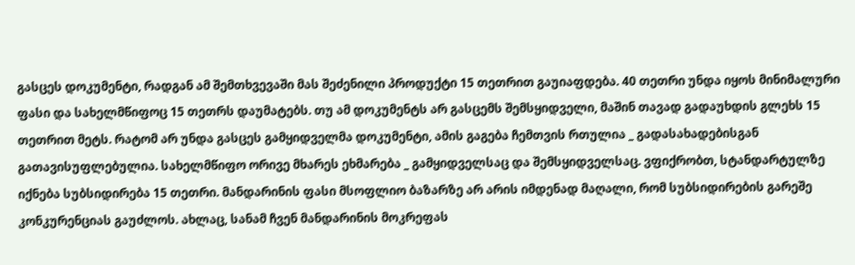გასცეს დოკუმენტი, რადგან ამ შემთხვევაში მას შეძენილი პროდუქტი 15 თეთრით გაუიაფდება. 40 თეთრი უნდა იყოს მინიმალური ფასი და სახელმწიფოც 15 თეთრს დაუმატებს. თუ ამ დოკუმენტს არ გასცემს შემსყიდველი, მაშინ თავად გადაუხდის გლეხს 15 თეთრით მეტს. რატომ არ უნდა გასცეს გამყიდველმა დოკუმენტი, ამის გაგება ჩემთვის რთულია _ გადასახადებისგან გათავისუფლებულია. სახელმწიფო ორივე მხარეს ეხმარება _ გამყიდველსაც და შემსყიდველსაც. ვფიქრობთ, სტანდარტულზე იქნება სუბსიდირება 15 თეთრი. მანდარინის ფასი მსოფლიო ბაზარზე არ არის იმდენად მაღალი, რომ სუბსიდირების გარეშე კონკურენციას გაუძლოს. ახლაც, სანამ ჩვენ მანდარინის მოკრეფას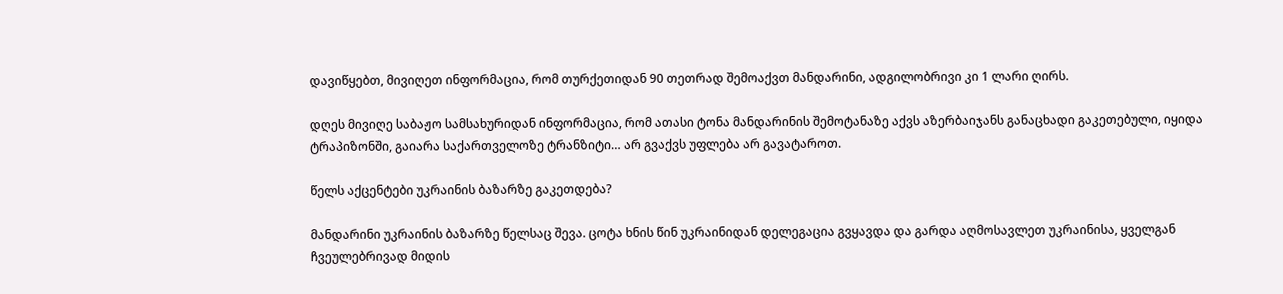დავიწყებთ, მივიღეთ ინფორმაცია, რომ თურქეთიდან 90 თეთრად შემოაქვთ მანდარინი, ადგილობრივი კი 1 ლარი ღირს.

დღეს მივიღე საბაჟო სამსახურიდან ინფორმაცია, რომ ათასი ტონა მანდარინის შემოტანაზე აქვს აზერბაიჯანს განაცხადი გაკეთებული, იყიდა ტრაპიზონში, გაიარა საქართველოზე ტრანზიტი… არ გვაქვს უფლება არ გავატაროთ.

წელს აქცენტები უკრაინის ბაზარზე გაკეთდება?

მანდარინი უკრაინის ბაზარზე წელსაც შევა. ცოტა ხნის წინ უკრაინიდან დელეგაცია გვყავდა და გარდა აღმოსავლეთ უკრაინისა, ყველგან ჩვეულებრივად მიდის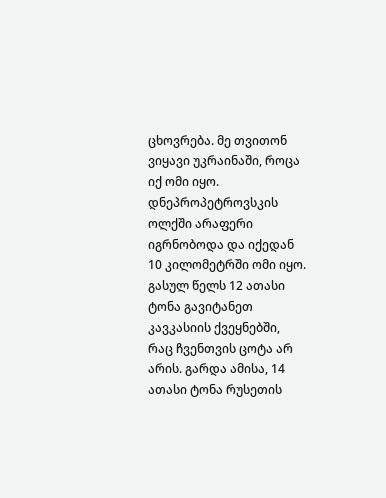ცხოვრება. მე თვითონ ვიყავი უკრაინაში, როცა იქ ომი იყო. დნეპროპეტროვსკის ოლქში არაფერი იგრნობოდა და იქედან 10 კილომეტრში ომი იყო. გასულ წელს 12 ათასი ტონა გავიტანეთ კავკასიის ქვეყნებში, რაც ჩვენთვის ცოტა არ არის. გარდა ამისა, 14 ათასი ტონა რუსეთის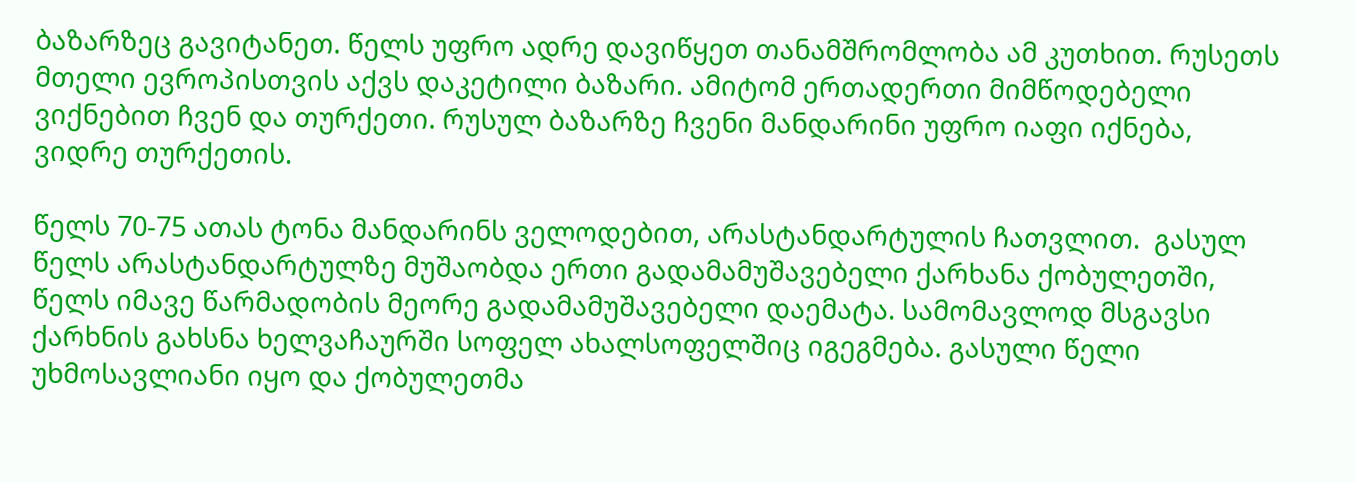ბაზარზეც გავიტანეთ. წელს უფრო ადრე დავიწყეთ თანამშრომლობა ამ კუთხით. რუსეთს მთელი ევროპისთვის აქვს დაკეტილი ბაზარი. ამიტომ ერთადერთი მიმწოდებელი ვიქნებით ჩვენ და თურქეთი. რუსულ ბაზარზე ჩვენი მანდარინი უფრო იაფი იქნება, ვიდრე თურქეთის.

წელს 70-75 ათას ტონა მანდარინს ველოდებით, არასტანდარტულის ჩათვლით.  გასულ წელს არასტანდარტულზე მუშაობდა ერთი გადამამუშავებელი ქარხანა ქობულეთში, წელს იმავე წარმადობის მეორე გადამამუშავებელი დაემატა. სამომავლოდ მსგავსი ქარხნის გახსნა ხელვაჩაურში სოფელ ახალსოფელშიც იგეგმება. გასული წელი უხმოსავლიანი იყო და ქობულეთმა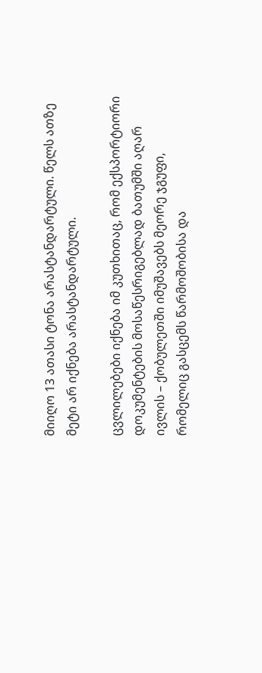მიიღო 13 ათასი ტონა არასტანდარტული. წელს ათზე მეტი არ იქნება არასტანდარტული.

ცვლილებები იქნება იმ კუთხითაც, რომ ექსპორტიორი დოკუმენტების მოსაწესრიგებლად ბათუმში აღარ ივლის – ქობულეთში იმუშავებს მეორე ჯგუფი, რომელიც გასცემს წარმოშობისა და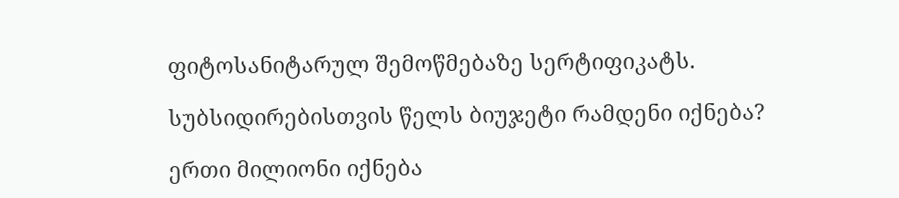ფიტოსანიტარულ შემოწმებაზე სერტიფიკატს.

სუბსიდირებისთვის წელს ბიუჯეტი რამდენი იქნება?

ერთი მილიონი იქნება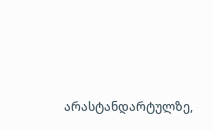არასტანდარტულზე,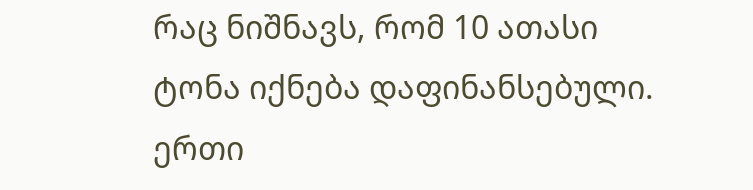რაც ნიშნავს, რომ 10 ათასი ტონა იქნება დაფინანსებული. ერთი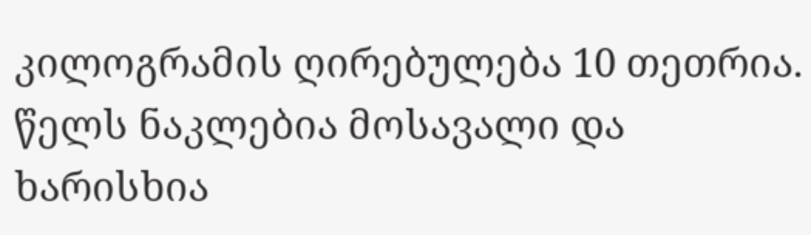კილოგრამის ღირებულება 10 თეთრია. წელს ნაკლებია მოსავალი და ხარისხია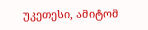უკეთესი, ამიტომ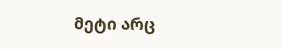მეტი არც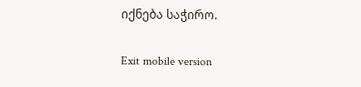იქნება საჭირო.

Exit mobile version